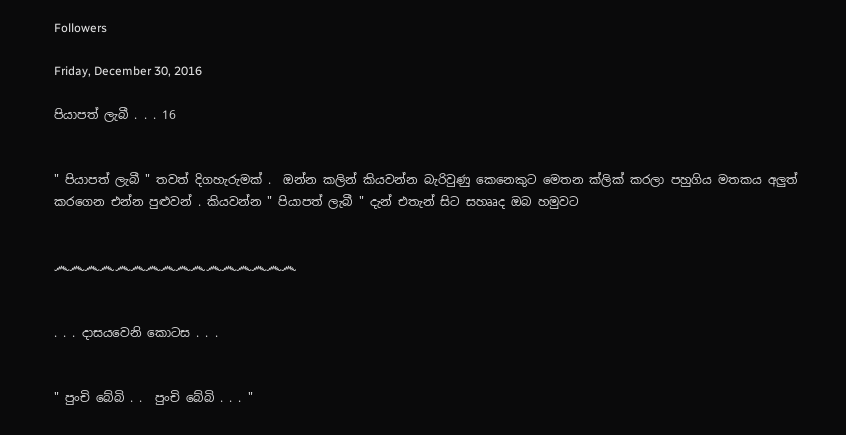Followers

Friday, December 30, 2016

පියාපත් ලැබී . . . 16


" පියාපත් ලැබී " තවත් දිගහැරුමක් .  ඔන්න කලින් කියවන්න බැරිවුණු කෙනෙකුට මෙතන ක්ලික් කරලා පහුගිය මතකය අලුත් කරගෙන එන්න පුළුවන් . කියවන්න " පියාපත් ලැබී " දැන් එතැන් සිට සහෲද ඔබ හමුවට


෴෴෴෴෴෴෴෴෴෴෴෴෴෴෴෴


. . . දාසයවෙනි කොටස . . .


" පුංචි බේබි . .  පුංචි බේබි . . . "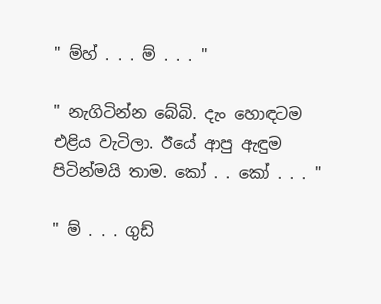" ම්හ් . . . ම් . . . "

" නැගිටින්න බේබි. දැං හොඳටම එළිය වැටිලා. ඊයේ ආපු ඇඳුම පිටින්මයි තාම. කෝ . . කෝ . . . "

" ම් . . . ගුඩ්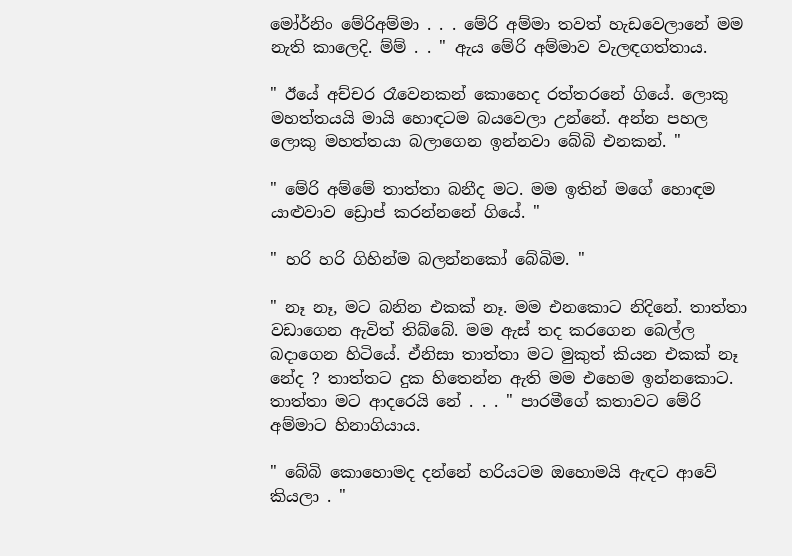මෝර්නිං මේරිඅම්මා . . . මේරි අම්මා තවත් හැඩවෙලානේ මම නැති කාලෙදි. ම්ම් . . " ඇය මේරි අම්මාව වැලඳගත්තාය.

" ඊයේ අච්චර රෑවෙනකන් කොහෙද රත්තරනේ ගියේ. ලොකු මහත්තයයි මායි හොඳටම බයවෙලා උන්නේ. අන්න පහල ලොකු මහත්තයා බලාගෙන ඉන්නවා බේබි එනකන්. "

" මේරි අම්මේ තාත්තා බනීද මට. මම ඉතින් මගේ හොඳම යාළුවාව ඩ්‍රොප් කරන්නනේ ගියේ. "

" හරි හරි ගිහින්ම බලන්නකෝ බේබිම. "

" නෑ නෑ, මට බනින එකක් නෑ. මම එනකොට නිදිනේ. තාත්තා වඩාගෙන ඇවිත් තිබ්බේ. මම ඇස් තද කරගෙන බෙල්ල බදාගෙන හිටියේ. ඒනිසා තාත්තා මට මුකුත් කියන එකක් නෑ නේද ? තාත්තට දුක හිතෙන්න ඇති මම එහෙම ඉන්නකොට. තාත්තා මට ආදරෙයි නේ . . . " පාරමීගේ කතාවට මේරි අම්මාට හිනාගියාය.

" බේබි කොහොමද දන්නේ හරියටම ඔහොමයි ඇඳට ආවේ කියලා . "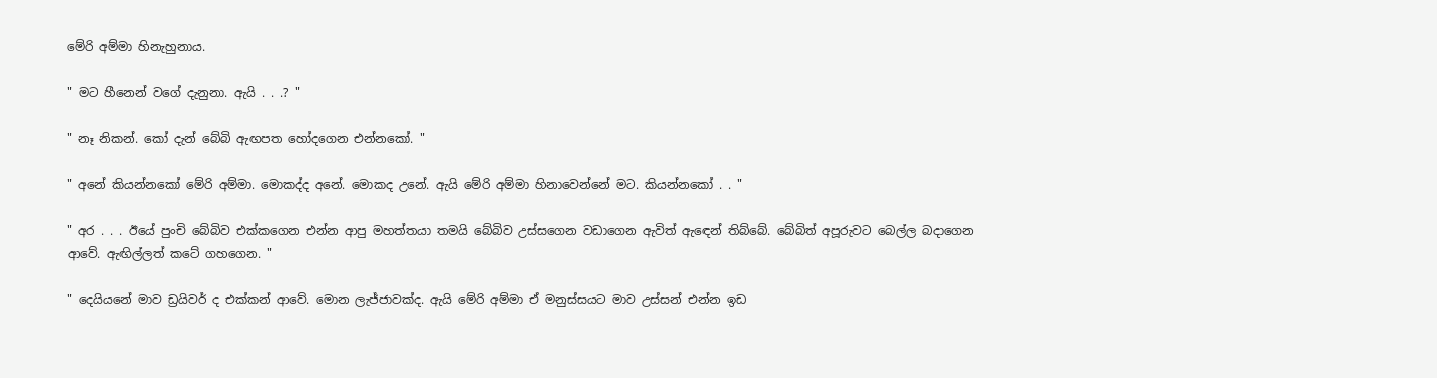මේරි අම්මා හිනැහුනාය.

" මට හීනෙන් වගේ දැනුනා. ඇයි . . .? "

" නෑ නිකන්. කෝ දැන් බේබි ඇඟපත හෝදගෙන එන්නකෝ. "

" අනේ කියන්නකෝ මේරි අම්මා. මොකද්ද අනේ. මොකද උනේ. ඇයි මේරි අම්මා හිනාවෙන්නේ මට. කියන්නකෝ . . "

" අර . . . ඊයේ පුංචි බේබිව එක්කගෙන එන්න ආපු මහත්තයා තමයි බේබිව උස්සගෙන වඩාගෙන ඇවිත් ඇඳෙන් තිබ්බේ. බේබිත් අපූරුවට බෙල්ල බදාගෙන ආවේ. ඇඟිල්ලත් කටේ ගහගෙන. "

" දෙයියනේ මාව ඩ්‍රයිවර් ද එක්කන් ආවේ. මොන ලැජ්ජාවක්ද. ඇයි මේරි අම්මා ඒ මනුස්සයට මාව උස්සන් එන්න ඉඩ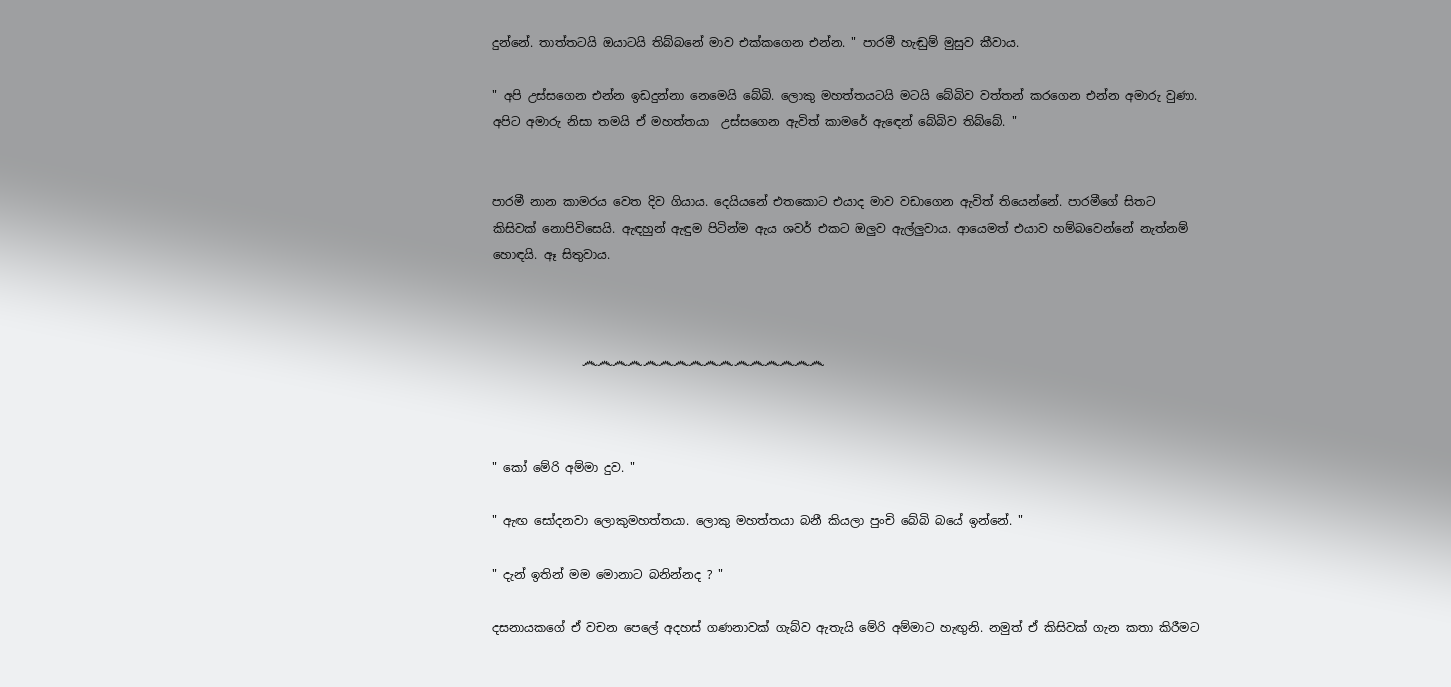දුන්නේ. තාත්තටයි ඔයාටයි තිබ්බනේ මාව එක්කගෙන එන්න. " පාරමී හැඬුම් මුසුව කීවාය.

" අපි උස්සගෙන එන්න ඉඩදුන්නා නෙමෙයි බේබි. ලොකු මහත්තයටයි මටයි බේබිව වත්තන් කරගෙන එන්න අමාරු වුණා. අපිට අමාරු නිසා තමයි ඒ මහත්තයා  උස්සගෙන ඇවිත් කාමරේ ඇඳෙන් බේබිව තිබ්බේ. "


පාරමී නාන කාමරය වෙත දිව ගියාය. දෙයියනේ එතකොට එයාද මාව වඩාගෙන ඇවිත් තියෙන්නේ. පාරමීගේ සිතට කිසිවක් නොපිවිසෙයි. ඇඳහුන් ඇඳුම පිටින්ම ඇය ශවර් එකට ඔලුව ඇල්ලුවාය. ආයෙමත් එයාව හම්බවෙන්නේ නැත්නම් හොඳයි. ඈ සිතුවාය.



               ෴෴෴෴෴෴෴෴෴෴෴෴෴෴෴෴



" කෝ මේරි අම්මා දුව. "

" ඇඟ සෝදනවා ලොකුමහත්තයා. ලොකු මහත්තයා බනී කියලා පුංචි බේබි බයේ ඉන්නේ. "

" දැන් ඉතින් මම මොනාට බනින්නද ? "

දසනායකගේ ඒ වචන පෙලේ අදහස් ගණනාවක් ගැබ්ව ඇතැයි මේරි අම්මාට හැඟුනි. නමුත් ඒ කිසිවක් ගැන කතා කිරීමට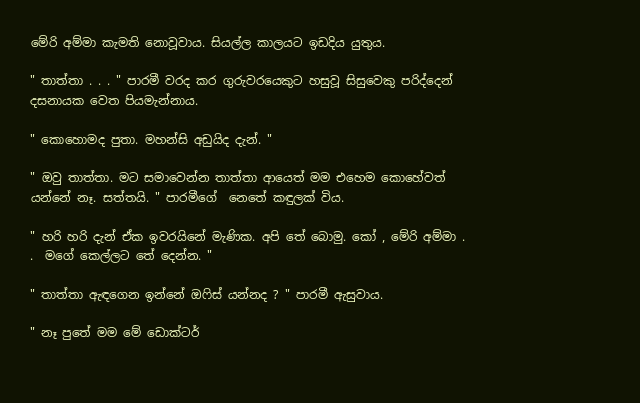මේරි අම්මා කැමති නොවූවාය. සියල්ල කාලයට ඉඩදිය යුතුය.

" තාත්තා . . . " පාරමී වරද කර ගුරුවරයෙකුට හසුවූ සිසුවෙකු පරිද්දෙන්  දසනායක වෙත පියමැන්නාය.

" කොහොමද පුතා. මහන්සි අඩුයිද දැන්. "

" ඔවු තාත්තා. මට සමාවෙන්න තාත්තා ආයෙත් මම එහෙම කොහේවත් යන්නේ නෑ. සත්තයි. " පාරමීගේ  නෙතේ කඳුලක් විය.

" හරි හරි දැන් ඒක ඉවරයිනේ මැණික. අපි තේ බොමු. කෝ , මේරි අම්මා . .  මගේ කෙල්ලට තේ දෙන්න. "

" තාත්තා ඇඳගෙන ඉන්නේ ඔෆිස් යන්නද ? " පාරමී ඇසුවාය.

" නෑ පුතේ මම මේ ඩොක්ටර්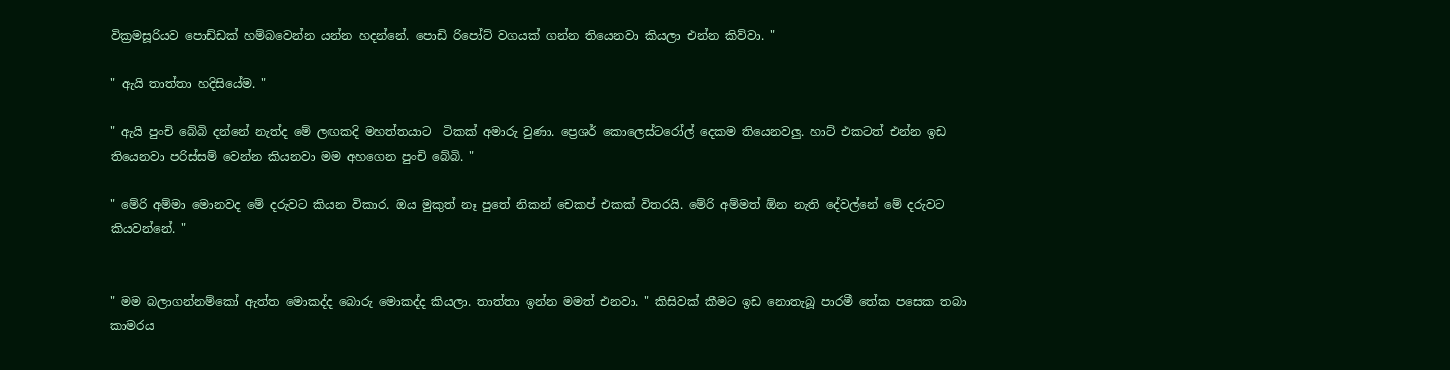වික්‍රමසූරියව පොඩ්ඩක් හම්බවෙන්න යන්න හදන්නේ. පොඩි රිපෝට් වගයක් ගන්න තියෙනවා කියලා එන්න කිව්වා. "

" ඇයි තාත්තා හදිසියේම. "

" ඇයි පුංචි බේබි දන්නේ නැත්ද මේ ලඟකදි මහත්තයාට  ටිකක් අමාරු වුණා. ප්‍රෙශර් කොලෙස්ටරෝල් දෙකම තියෙනවලු. හාට් එකටත් එන්න ඉඩ තියෙනවා පරිස්සම් වෙන්න කියනවා මම අහගෙන පුංචි බේබි. "

" මේරි අම්මා මොනවද මේ දරුවට කියන විකාර. ඔය මුකුත් නෑ පුතේ නිකන් චෙකප් එකක් විතරයි. මේරි අම්මත් ඕන නැති දේවල්නේ මේ දරුවට කියවන්නේ. "


" මම බලාගන්නම්කෝ ඇත්ත මොකද්ද බොරු මොකද්ද කියලා. තාත්තා ඉන්න මමත් එනවා. " කිසිවක් කීමට ඉඩ නොතැබූ පාරමී තේක පසෙක තබා කාමරය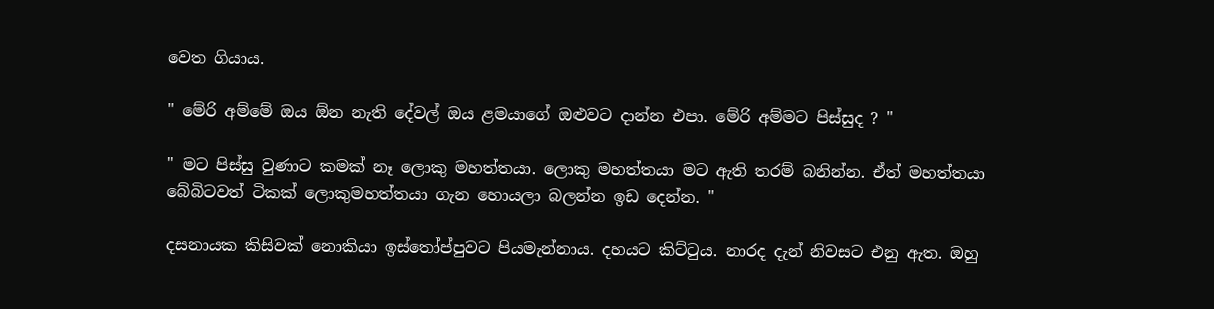වෙත ගියාය.

" මේරි අම්මේ ඔය ඕන නැති දේවල් ඔය ළමයාගේ ඔළුවට දාන්න එපා. මේරි අම්මට පිස්සුද ? "

" මට පිස්සු වුණාට කමක් නෑ ලොකු මහත්තයා. ලොකු මහත්තයා මට ඇති තරම් බනින්න. ඒත් මහත්තයා බේබිටවත් ටිකක් ලොකුමහත්තයා ගැන හොයලා බලන්න ඉඩ දෙන්න. "

දසනායක කිසිවක් නොකියා ඉස්තෝප්පුවට පියමැන්නාය. දහයට කිට්ටුය. නාරද දැන් නිවසට එනු ඇත. ඔහු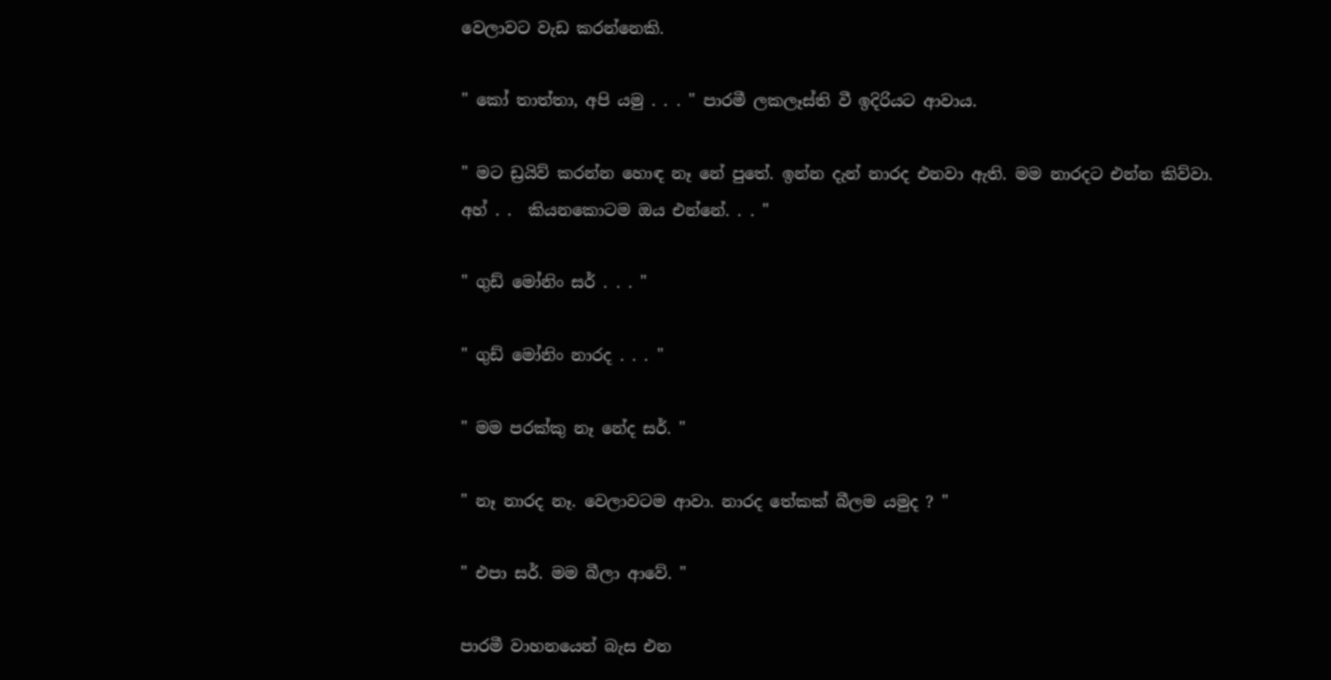වෙලාවට වැඩ කරන්නෙකි.

" කෝ තාත්තා, අපි යමු . . . " පාරමී ලකලෑස්ති වී ඉදිරියට ආවාය.

" මට ඩ්‍රයිව් කරන්න හොඳ නෑ නේ පුතේ. ඉන්න දැන් නාරද එනවා ඇති. මම නාරදට එන්න කිව්වා. අහ් . .  කියනකොටම ඔය එන්නේ. . . "

" ගුඩ් මෝනිං සර් . . . "

" ගුඩ් මෝනිං නාරද . . . "

" මම පරක්කු නෑ නේද සර්. "

" නෑ නාරද නෑ. වෙලාවටම ආවා. නාරද තේකක් බීලම යමුද ? "

" එපා සර්. මම බීලා ආවේ. "

පාරමී වාහනයෙන් බැස එන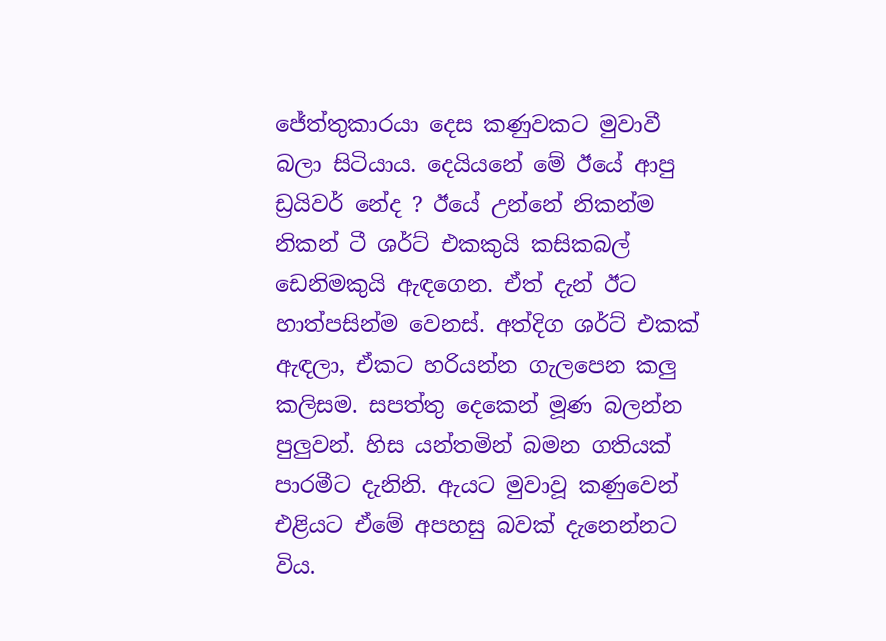ජේත්තුකාරයා දෙස කණුවකට මුවාවී බලා සිටියාය. දෙයියනේ මේ ඊයේ ආපු ඩ්‍රයිවර් නේද ? ඊයේ උන්නේ නිකන්ම නිකන් ටී ශර්ට් එකකුයි කසිකබල් ඩෙනිමකුයි ඇඳගෙන. ඒත් දැන් ඊට හාත්පසින්ම වෙනස්. අත්දිග ශර්ට් එකක් ඇඳලා, ඒකට හරියන්න ගැලපෙන කලු කලිසම. සපත්තු දෙකෙන් මූණ බලන්න පුලුවන්. හිස යන්තමින් බමන ගතියක් පාරමීට දැනිනි. ඇයට මුවාවූ කණුවෙන් එළියට ඒමේ අපහසු බවක් දැනෙන්නට විය.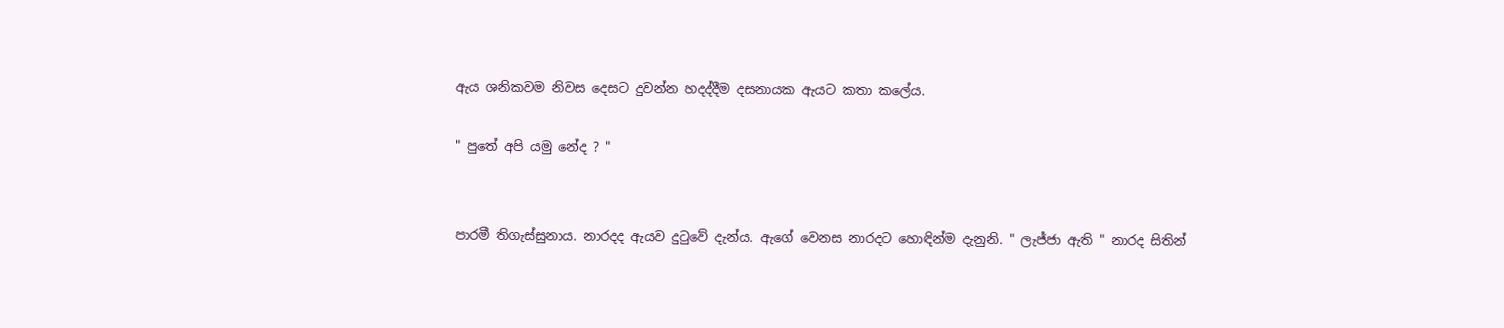ඇය ශනිකවම නිවස දෙසට දුවන්න හදද්දීම දසනායක ඇයට කතා කලේය.

" පුතේ අපි යමු නේද ? "


පාරමී තිගැස්සුනාය. නාරදද ඇයව දුටුවේ දැන්ය. ඇගේ වෙනස නාරදට හොඳින්ම දැනුනි. " ලැජ්ජා ඇති " නාරද සිතින්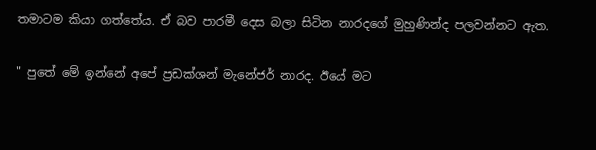තමාටම කියා ගත්තේය. ඒ බව පාරමී දෙස බලා සිටින නාරදගේ මුහුණින්ද පලවන්නට ඇත.

" පුතේ මේ ඉන්නේ අපේ ප්‍රඩක්ශන් මැනේජර් නාරද. ඊයේ මට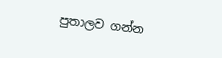පුතාලව ගන්න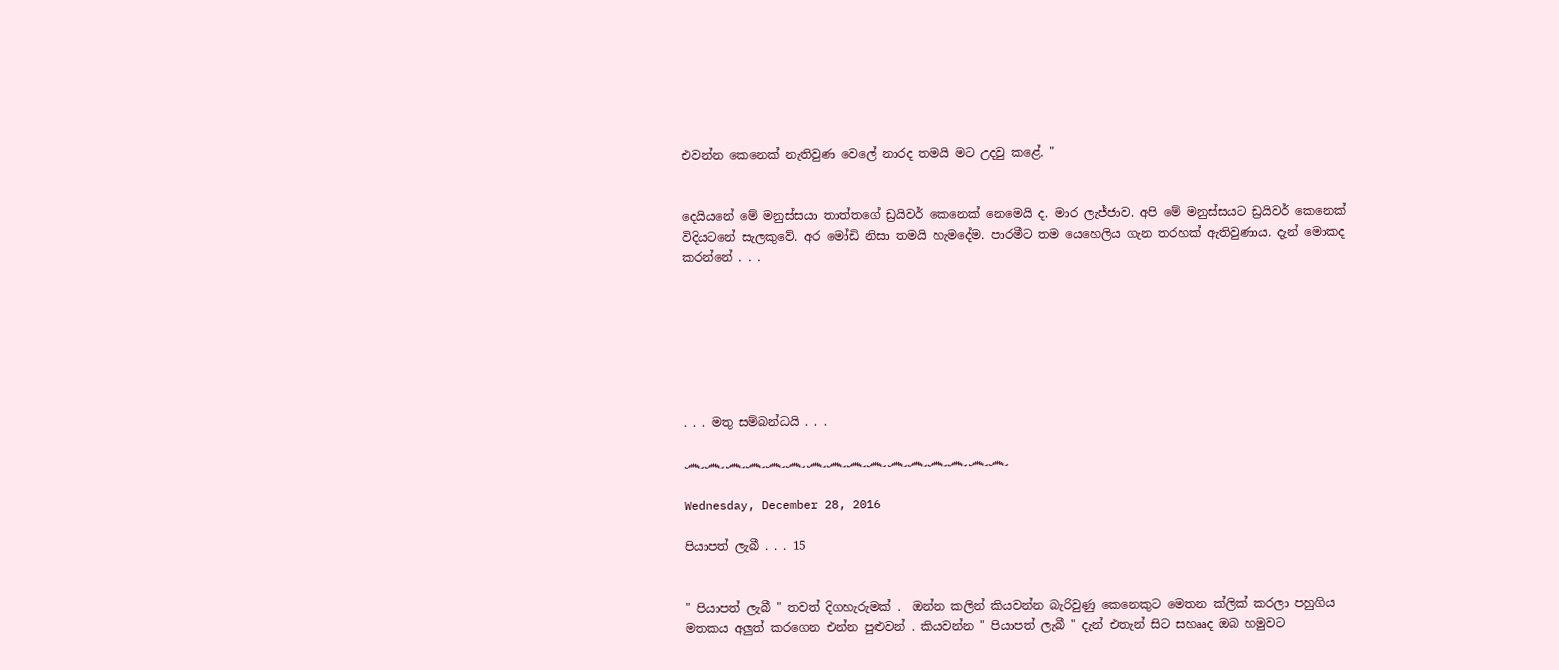එවන්න කෙනෙක් නැතිවුණ වෙලේ නාරද තමයි මට උදවු කළේ. "


දෙයියනේ මේ මනුස්සයා තාත්තගේ ඩ්‍රයිවර් කෙනෙක් නෙමෙයි ද. මාර ලැජ්ජාව. අපි මේ මනුස්සයට ඩ්‍රයිවර් කෙනෙක් විදියටනේ සැලකුවේ. අර මෝඩි නිසා තමයි හැමදේම. පාරමීට තම යෙහෙලිය ගැන තරහක් ඇතිවුණාය. දැන් මොකද කරන්නේ . . .







. . . මතු සම්බන්ධයි . . .

෴෴෴෴෴෴෴෴෴෴෴෴෴෴෴෴

Wednesday, December 28, 2016

පියාපත් ලැබී . . . 15


" පියාපත් ලැබී " තවත් දිගහැරුමක් .  ඔන්න කලින් කියවන්න බැරිවුණු කෙනෙකුට මෙතන ක්ලික් කරලා පහුගිය මතකය අලුත් කරගෙන එන්න පුළුවන් . කියවන්න " පියාපත් ලැබී " දැන් එතැන් සිට සහෲද ඔබ හමුවට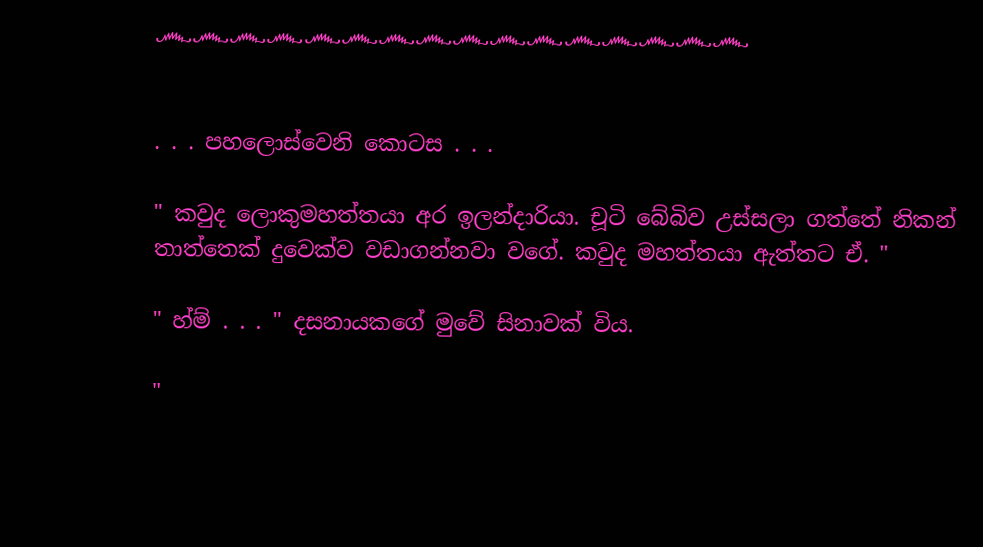෴෴෴෴෴෴෴෴෴෴෴෴෴෴෴෴


. . . පහලොස්වෙනි කොටස . . .

" කවුද ලොකුමහත්තයා අර ඉලන්දාරියා. චූටි බේබිව උස්සලා ගත්තේ නිකන් තාත්තෙක් දුවෙක්ව වඩාගන්නවා වගේ. කවුද මහත්තයා ඇත්තට ඒ. "

" හ්ම් . . . " දසනායකගේ මුවේ සිනාවක් විය.

"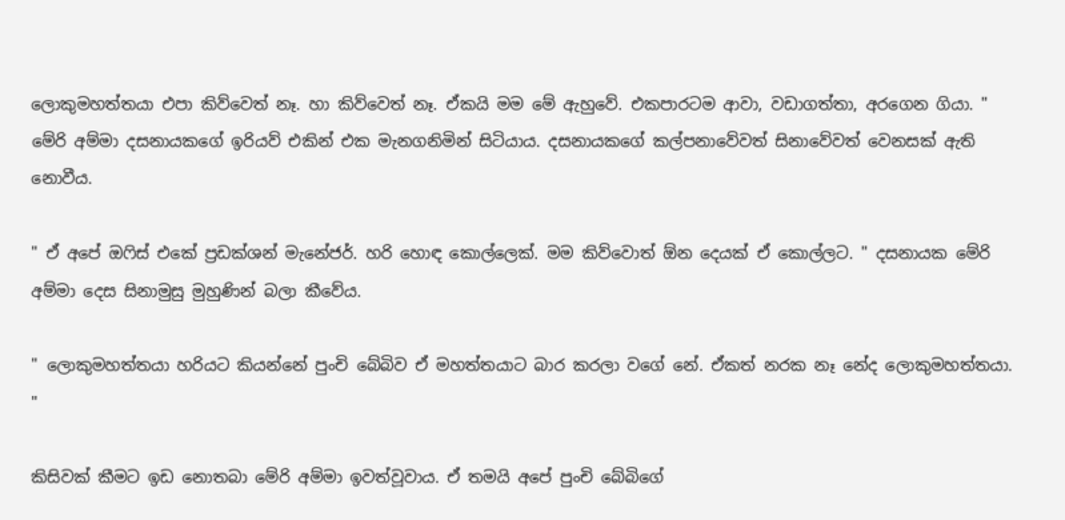ලොකුමහත්තයා එපා කිව්වෙත් නෑ. හා කිව්වෙත් නෑ. ඒකයි මම මේ ඇහුවේ. එකපාරටම ආවා, වඩාගත්තා, අරගෙන ගියා. " මේරි අම්මා දසනායකගේ ඉරියව් එකින් එක මැනගනිමින් සිටියාය. දසනායකගේ කල්පනාවේවත් සිනාවේවත් වෙනසක් ඇති නොවීය.

" ඒ අපේ ඔෆිස් එකේ ප්‍රඩක්ශන් මැනේජර්. හරි හොඳ කොල්ලෙක්. මම කිව්වොත් ඕන දෙයක් ඒ කොල්ලට. " දසනායක මේරි අම්මා දෙස සිනාමුසු මුහුණින් බලා කීවේය.

" ලොකුමහත්තයා හරියට කියන්නේ පුංචි බේබිව ඒ මහත්තයාට බාර කරලා වගේ නේ. ඒකත් නරක නෑ නේද ලොකුමහත්තයා. "

කිසිවක් කීමට ඉඩ නොතබා මේරි අම්මා ඉවත්වූවාය. ඒ තමයි අපේ පුංචි බේබිගේ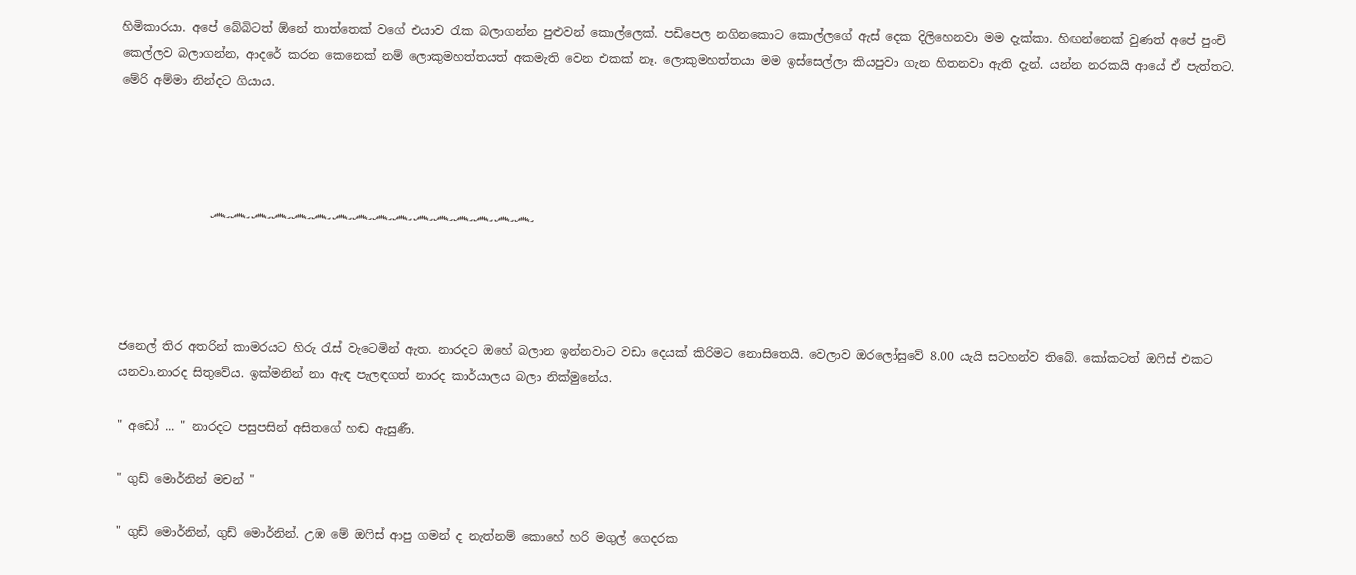හිමිකාරයා. අපේ බේබිටත් ඕනේ තාත්තෙක් වගේ එයාව රැක බලාගන්න පුළුවන් කොල්ලෙක්. පඩිපෙල නගිනකොට කොල්ලගේ ඇස් දෙක දිලිහෙනවා මම දැක්කා. හිඟන්නෙක් වුණත් අපේ පුංචි කෙල්ලව බලාගන්න, ආදරේ කරන කෙනෙක් නම් ලොකුමහත්තයත් අකමැති වෙන එකක් නෑ. ලොකුමහත්තයා මම ඉස්සෙල්ලා කියපුවා ගැන හිතනවා ඇති දැන්. යන්න නරකයි ආයේ ඒ පැත්තට. මේරි අම්මා නින්දට ගියාය.




               ෴෴෴෴෴෴෴෴෴෴෴෴෴෴෴෴




ජනෙල් තිර අතරින් කාමරයට හිරු රැස් වැටෙමින් ඇත. නාරදට ඔහේ බලාන ඉන්නවාට වඩා දෙයක් කිරිමට නොසිතෙයි. වෙලාව ඔරලෝසුවේ 8.00 යැයි සටහන්ව තිබේ. කෝකටත් ඔෆිස් එකට යනවා.නාරද සිතුවේය. ඉක්මනින් නා ඇඳ පැලඳගත් නාරද කාර්යාලය බලා නික්මුනේය.

" අඩෝ ... " නාරදට පසුපසින් අසිතගේ හඬ ඇසුණී.

" ගුඩ් මොර්නින් මචන් "

" ගුඩ් මොර්නින්, ගුඩ් මොර්නින්. උඹ මේ ඔෆිස් ආපු ගමන් ද නැත්නම් කොහේ හරි මගුල් ගෙදරක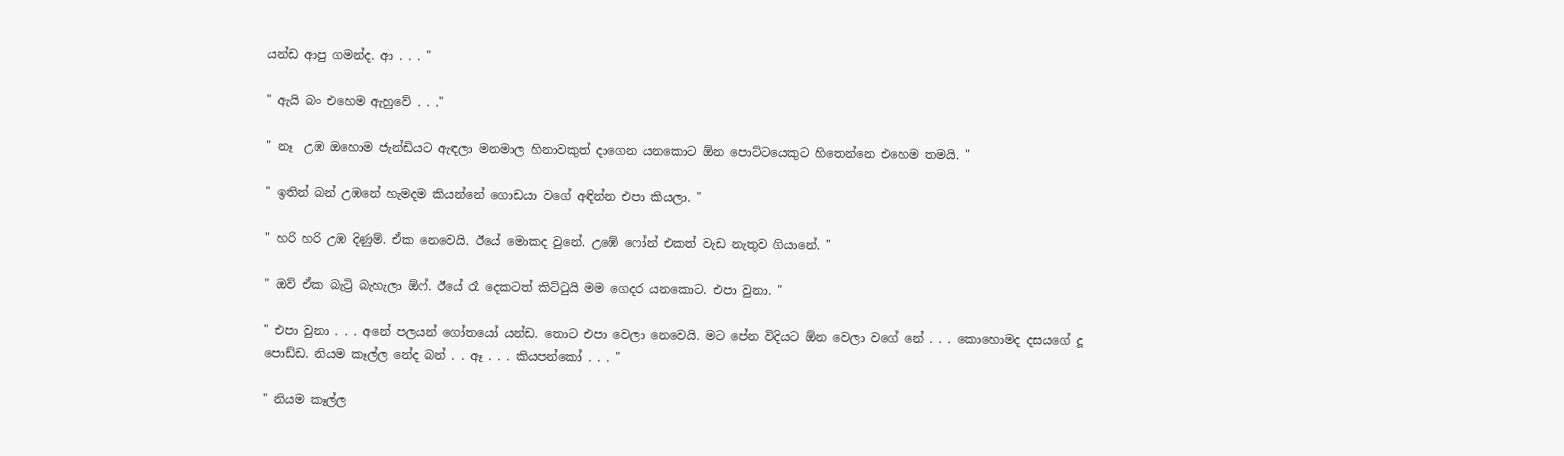යන්ඩ ආපු ගමන්ද. ආ . . . "

" ඇයි බං එහෙම ඇහුවේ . . ."

" නෑ  උඹ ඔහොම ජැන්ඩියට ඇඳලා මනමාල හිනාවකුත් දාගෙන යනකොට ඕන පොට්ටයෙකුට හිතෙන්නෙ එහෙම තමයි. "

" ඉතින් බන් උඹනේ හැමදම කියන්නේ ගොඩයා වගේ අඳින්න එපා කියලා. "

" හරි හරි උඹ දිණුම්. ඒක නෙවෙයි. ඊයේ මොකද වුනේ. උඹේ ෆෝන් එකත් වැඩ නැතුව ගියානේ. "

" ඔව් ඒක බැට්‍රි බැහැලා ඕෆ්. ඊයේ රෑ දෙකටත් කිට්ටුයි මම ගෙදර යනකොට. එපා වුනා. "

" එපා වුනා . . . අනේ පලයන් ගෝතයෝ යන්ඩ. තොට එපා වෙලා නෙවෙයි. මට පේන විදියට ඕන වෙලා වගේ නේ . . . කොහොමද දසයගේ දූ පොඩ්ඩ. නියම කෑල්ල නේද බන් . . ඈ . . . කියපන්කෝ . . . "

" නියම කෑල්ල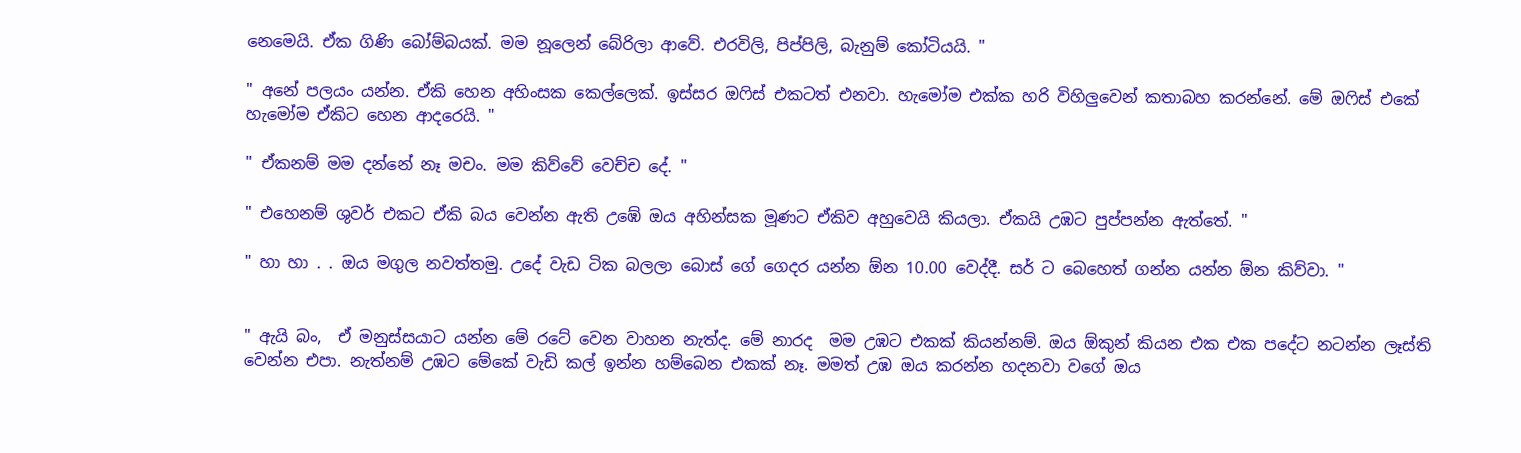නෙමෙයි. ඒක ගිණි බෝම්බයක්. මම නූලෙන් බේරිලා ආවේ. එරවිලි, පිප්පිලි, බැනුම් කෝටියයි. "

" අනේ පලයං යන්න. ඒකි හෙන අහිංසක කෙල්ලෙක්. ඉස්සර ඔෆිස් එකටත් එනවා. හැමෝම එක්ක හරි විහිලුවෙන් කතාබහ කරන්නේ. මේ ඔෆිස් එකේ හැමෝම ඒකිට හෙන ආදරෙයි. "

" ඒකනම් මම දන්නේ නෑ මචං. මම කිව්වේ වෙච්ච දේ. "

" එහෙනම් ශුවර් එකට ඒකි බය වෙන්න ඇති උඹේ ඔය අහින්සක මූණට ඒකිව අහුවෙයි කියලා. ඒකයි උඹට පුප්පන්න ඇත්තේ. "

" හා හා . . ඔය මගුල නවත්තමු. උදේ වැඩ ටික බලලා බොස් ගේ ගෙදර යන්න ඕන 10.00 වෙද්දී. සර් ට බෙහෙත් ගන්න යන්න ඕන කිව්වා. "


" ඇයි බං,  ඒ මනුස්සයාට යන්න මේ රටේ වෙන වාහන නැත්ද. මේ නාරද  මම උඹට එකක් කියන්නම්. ඔය ඕකුන් කියන එක එක පදේට නටන්න ලෑස්ති වෙන්න එපා. නැත්නම් උඹට මේකේ වැඩි කල් ඉන්න හම්බෙන එකක් නෑ. මමත් උඹ ඔය කරන්න හදනවා වගේ ඔය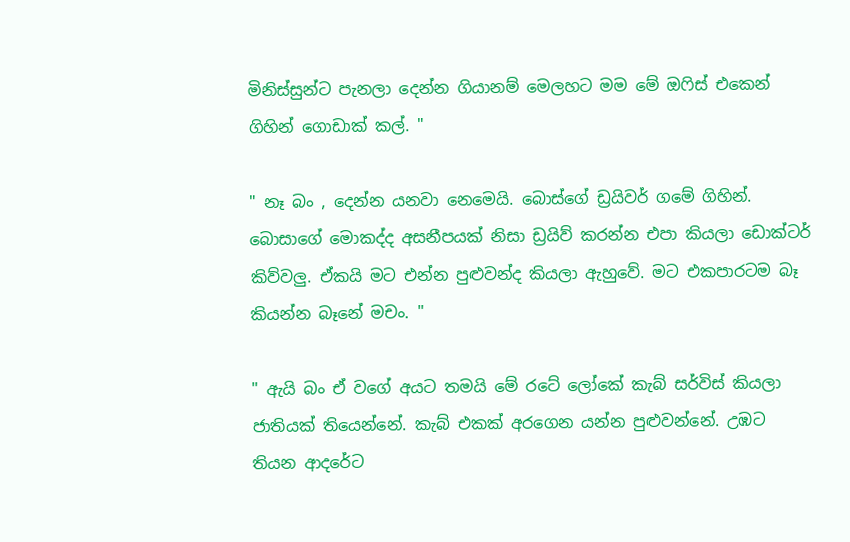මිනිස්සුන්ට පැනලා දෙන්න ගියානම් මෙලහට මම මේ ඔෆිස් එකෙන් ගිහින් ගොඩාක් කල්. "

" නෑ බං , දෙන්න යනවා නෙමෙයි. බොස්ගේ ඩ්‍රයිවර් ගමේ ගිහින්. බොසාගේ මොකද්ද අසනීපයක් නිසා ඩ්‍රයිව් කරන්න එපා කියලා ඩොක්ටර් කිව්වලු. ඒකයි මට එන්න පුළුවන්ද කියලා ඇහුවේ. මට එකපාරටම බෑ කියන්න බෑනේ මචං. "

" ඇයි බං ඒ වගේ අයට තමයි මේ රටේ ලෝකේ කැබ් සර්විස් කියලා ජාතියක් තියෙන්නේ. කැබ් එකක් අරගෙන යන්න පුළුවන්නේ. උඹට තියන ආදරේට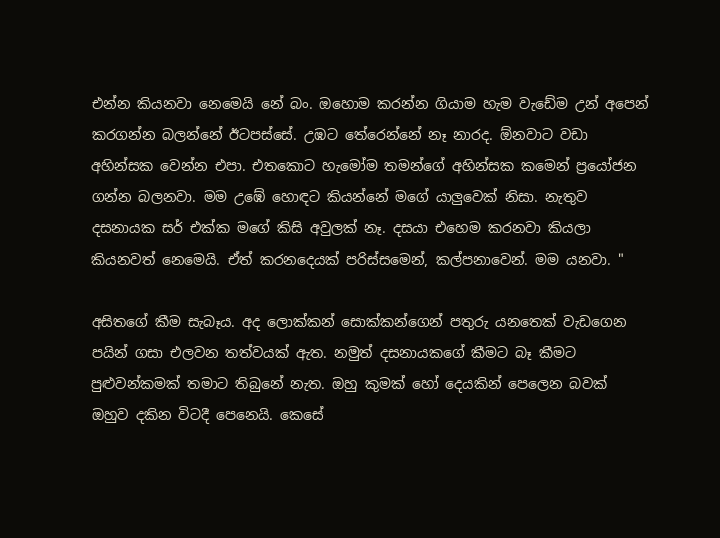එන්න කියනවා නෙමෙයි නේ බං. ඔහොම කරන්න ගියාම හැම වැඩේම උන් අපෙන් කරගන්න බලන්නේ ඊටපස්සේ. උඹට තේරෙන්නේ නෑ නාරද. ඕනවාට වඩා අහින්සක වෙන්න එපා. එතකොට හැමෝම තමන්ගේ අහින්සක කමෙන් ප්‍රයෝජන ගන්න බලනවා. මම උඹේ හොඳට කියන්නේ මගේ යාලුවෙක් නිසා. නැතුව දසනායක සර් එක්ක මගේ කිසි අවුලක් නෑ. දසයා එහෙම කරනවා කියලා කියනවත් නෙමෙයි. ඒත් කරනදෙයක් පරිස්සමෙන්, කල්පනාවෙන්. මම යනවා. "

අසිතගේ කීම සැබෑය. අද ලොක්කන් සොක්කන්ගෙන් පතුරු යනතෙක් වැඩගෙන පයින් ගසා එලවන තත්වයක් ඇත. නමුත් දසනායකගේ කීමට බෑ කීමට පුළුවන්කමක් තමාට තිබුනේ නැත. ඔහු කුමක් හෝ දෙයකින් පෙලෙන බවක් ඔහුව දකින විටදී පෙනෙයි. කෙසේ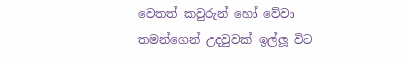වෙතත් කවුරුන් හෝ වේවා තමන්ගෙන් උදවුවක් ඉල්ලූ විට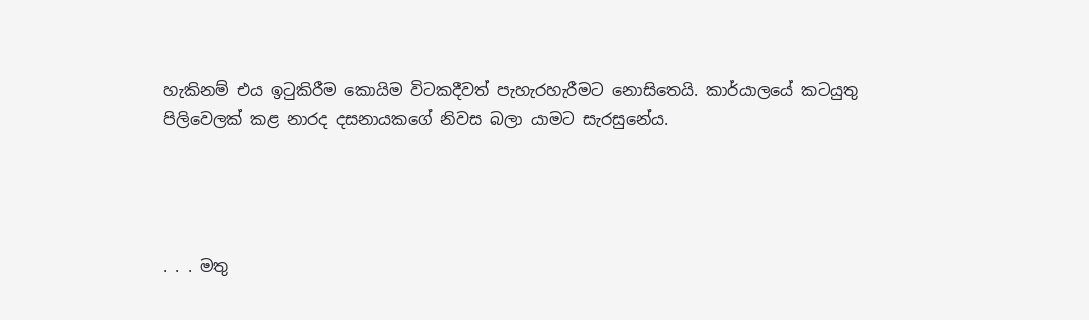හැකිනම් එය ඉටුකිරීම කොයිම විටකදීවත් පැහැරහැරීමට නොසිතෙයි. කාර්යාලයේ කටයුතු පිලිවෙලක් කළ නාරද දසනායකගේ නිවස බලා යාමට සැරසුනේය.




. . . මතු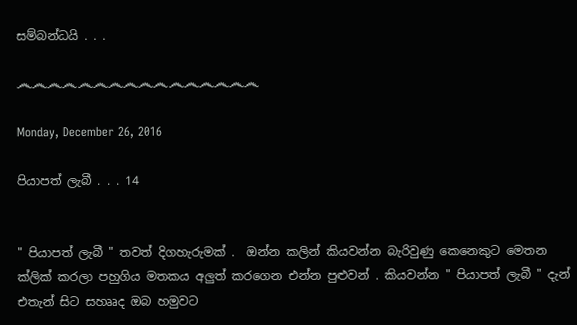සම්බන්ධයි . . .

෴෴෴෴෴෴෴෴෴෴෴෴෴෴෴෴

Monday, December 26, 2016

පියාපත් ලැබී . . . 14


" පියාපත් ලැබී " තවත් දිගහැරුමක් .  ඔන්න කලින් කියවන්න බැරිවුණු කෙනෙකුට මෙතන ක්ලික් කරලා පහුගිය මතකය අලුත් කරගෙන එන්න පුළුවන් . කියවන්න " පියාපත් ලැබී " දැන් එතැන් සිට සහෲද ඔබ හමුවට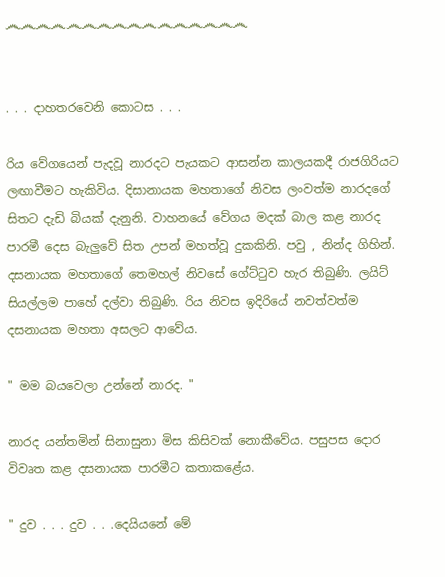෴෴෴෴෴෴෴෴෴෴෴෴෴෴෴෴


. . . දාහතරවෙනි කොටස . . .

රිය වේගයෙන් පැදවූ නාරදට පැයකට ආසන්න කාලයකදී රාජගිරියට ලඟාවීමට හැකිවිය. දිසානායක මහතාගේ නිවස ලංවත්ම නාරදගේ සිතට දැඩි බියක් දැනුනි. වාහනයේ වේගය මදක් බාල කළ නාරද පාරමී දෙස බැලුවේ සිත උපන් මහත්වූ දුකකිනි. පවු , නින්ද ගිහින්. දසනායක මහතාගේ තෙමහල් නිවසේ ගේට්ටුව හැර තිබුණි. ලයිට් සියල්ලම පාහේ දල්වා තිබුණි. රිය නිවස ඉදිරියේ නවත්වත්ම දසනායක මහතා අසලට ආවේය.

" මම බයවෙලා උන්නේ නාරද. "

නාරද යන්තමින් සිනාසුනා මිස කිසිවක් නොකීවේය. පසුපස දොර විවෘත කළ දසනායක පාරමීට කතාකළේය.

" දුව . . . දුව . . .දෙයියනේ මේ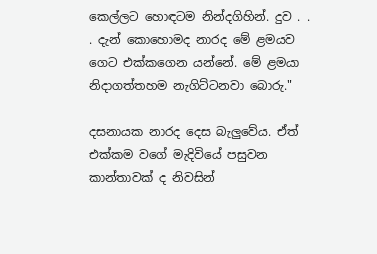කෙල්ලට හොඳටම නින්දගිහින්. දුව . . . දැන් කොහොමද නාරද මේ ළමයව ගෙට එක්කගෙන යන්නේ. මේ ළමයා නිදාගත්තහම නැගිට්ටනවා බොරු."

දසනායක නාරද දෙස බැලුවේය. ඒත් එක්කම වගේ මැදිවියේ පසුවන කාන්තාවක් ද නිවසින්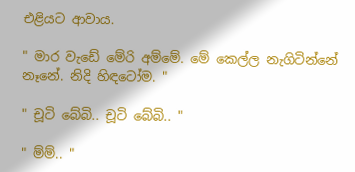එළියට ආවාය.

" මාර වැඩේ මේරි අම්මේ. මේ කෙල්ල නැගිටින්නේ නෑනේ. නිදි හිඳටෝම. "

" චූටි බේබි.. චූටි බේබි.. "

" ම්ම්.. "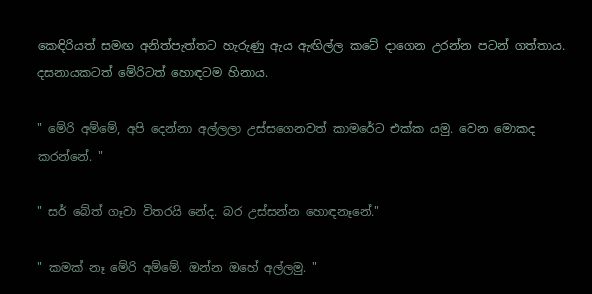කෙඳිරියත් සමඟ අනිත්පැත්තට හැරුණු ඇය ඇඟිල්ල කටේ දාගෙන උරන්න පටන් ගත්තාය. දසනායකටත් මේරිටත් හොඳටම හිනාය.

" මේරි අම්මේ, අපි දෙන්නා අල්ලලා උස්සගෙනවත් කාමරේට එක්ක යමු. වෙන මොකද කරන්නේ. "

" සර් බේත් ගෑවා විතරයි නේද. බර උස්සන්න හොඳනෑනේ."

" කමක් නෑ මේරි අම්මේ. ඔන්න ඔහේ අල්ලමු. "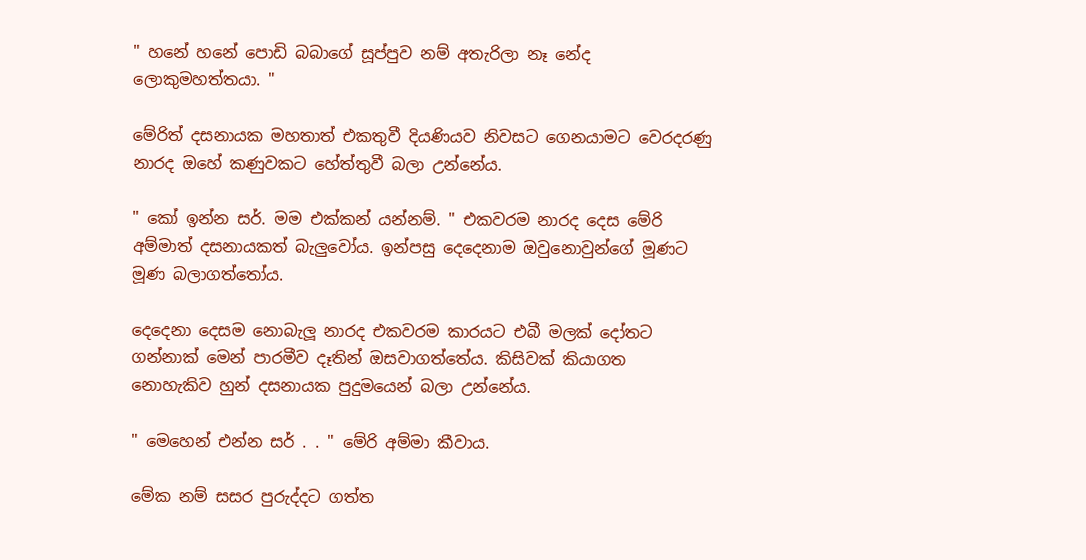" හනේ හනේ පොඩි බබාගේ සූප්පුව නම් අතැරිලා නෑ නේද ලොකුමහත්තයා. "

මේරිත් දසනායක මහතාත් එකතුවී දියණියව නිවසට ගෙනයාමට වෙරදරණු නාරද ඔහේ කණුවකට හේත්තුවී බලා උන්නේය.

" කෝ ඉන්න සර්. මම එක්කන් යන්නම්. " එකවරම නාරද දෙස මේරි අම්මාත් දසනායකත් බැලුවෝය. ඉන්පසු දෙදෙනාම ඔවුනොවුන්ගේ මූණට මූණ බලාගත්තෝය.

දෙදෙනා දෙසම නොබැලූ නාරද එකවරම කාරයට එබී මලක් දෝතට ගන්නාක් මෙන් පාරමීව දෑතින් ඔසවාගත්තේය. කිසිවක් කියාගත නොහැකිව හුන් දසනායක පුදුමයෙන් බලා උන්නේය.

" මෙහෙන් එන්න සර් . . " මේරි අම්මා කීවාය.

මේක නම් සසර පුරුද්දට ගත්ත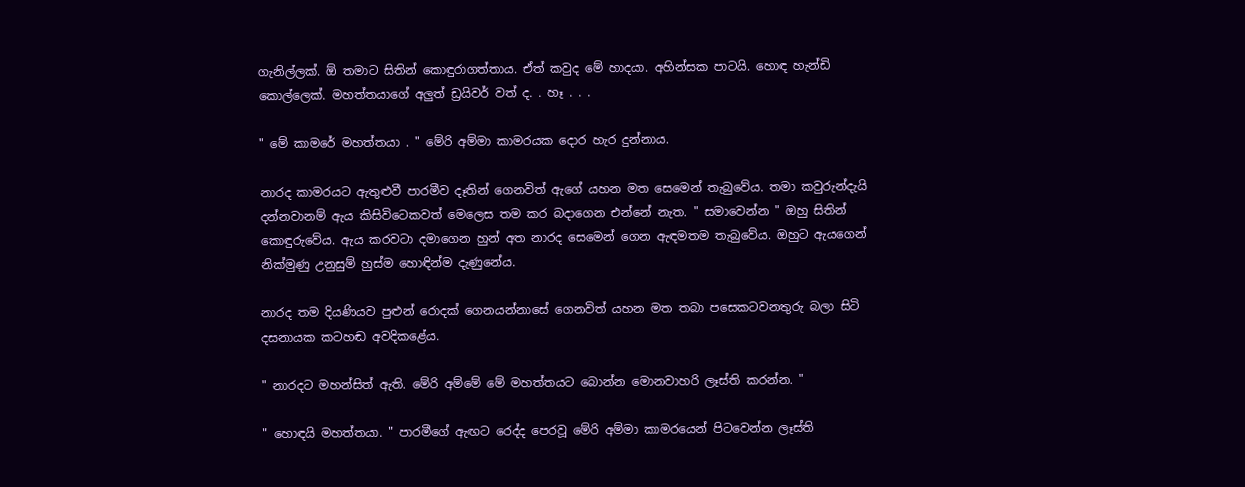ගැනිල්ලක්. ඕ තමාට සිතින් කොඳුරාගත්තාය. ඒත් කවුද මේ හාදයා. අහින්සක පාටයි. හොඳ හැන්ඩි කොල්ලෙක්. මහත්තයාගේ අලුත් ඩ්‍රයිවර් වත් ද. . හෑ . . .

" මේ කාමරේ මහත්තයා . " මේරි අම්මා කාමරයක දොර හැර දුන්නාය.

නාරද කාමරයට ඇතුළුවී පාරමීව දෑතින් ගෙනවිත් ඇගේ යහන මත සෙමෙන් තැබුවේය. තමා කවුරුන්දැයි දන්නවානම් ඇය කිසිවිටෙකවත් මෙලෙස තම කර බදාගෙන එන්නේ නැත. " සමාවෙන්න " ඔහු සිතින් කොඳුරුවේය. ඇය කරවටා දමාගෙන හුන් අත නාරද සෙමෙන් ගෙන ඇඳමතම තැබුවේය. ඔහුට ඇයගෙන් නික්මුණු උනුසුම් හුස්ම හොඳින්ම දැණුනේය.

නාරද තම දියණියව පුළුන් රොදක් ගෙනයන්නාසේ ගෙනවිත් යහන මත තබා පසෙකටවනතුරු බලා සිටි දසනායක කටහඬ අවදිකළේය.

" නාරදට මහන්සිත් ඇති. මේරි අම්මේ මේ මහත්තයට බොන්න මොනවාහරි ලෑස්ති කරන්න. "

" හොඳයි මහත්තයා. " පාරමීගේ ඇඟට රෙද්ද පෙරවූ මේරි අම්මා කාමරයෙන් පිටවෙන්න ලෑස්ති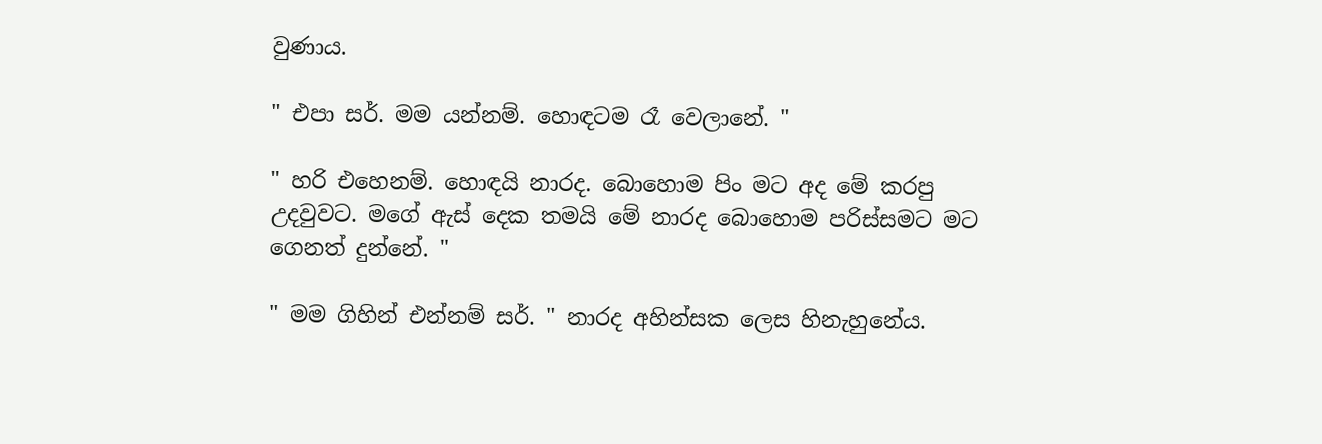වුණාය.

" එපා සර්. මම යන්නම්. හොඳටම රෑ වෙලානේ. "

" හරි එහෙනම්. හොඳයි නාරද. බොහොම පිං මට අද මේ කරපු උදවුවට. මගේ ඇස් දෙක තමයි මේ නාරද බොහොම පරිස්සමට මට ගෙනත් දුන්නේ. "

" මම ගිහින් එන්නම් සර්. " නාරද අහින්සක ලෙස හිනැහුනේය.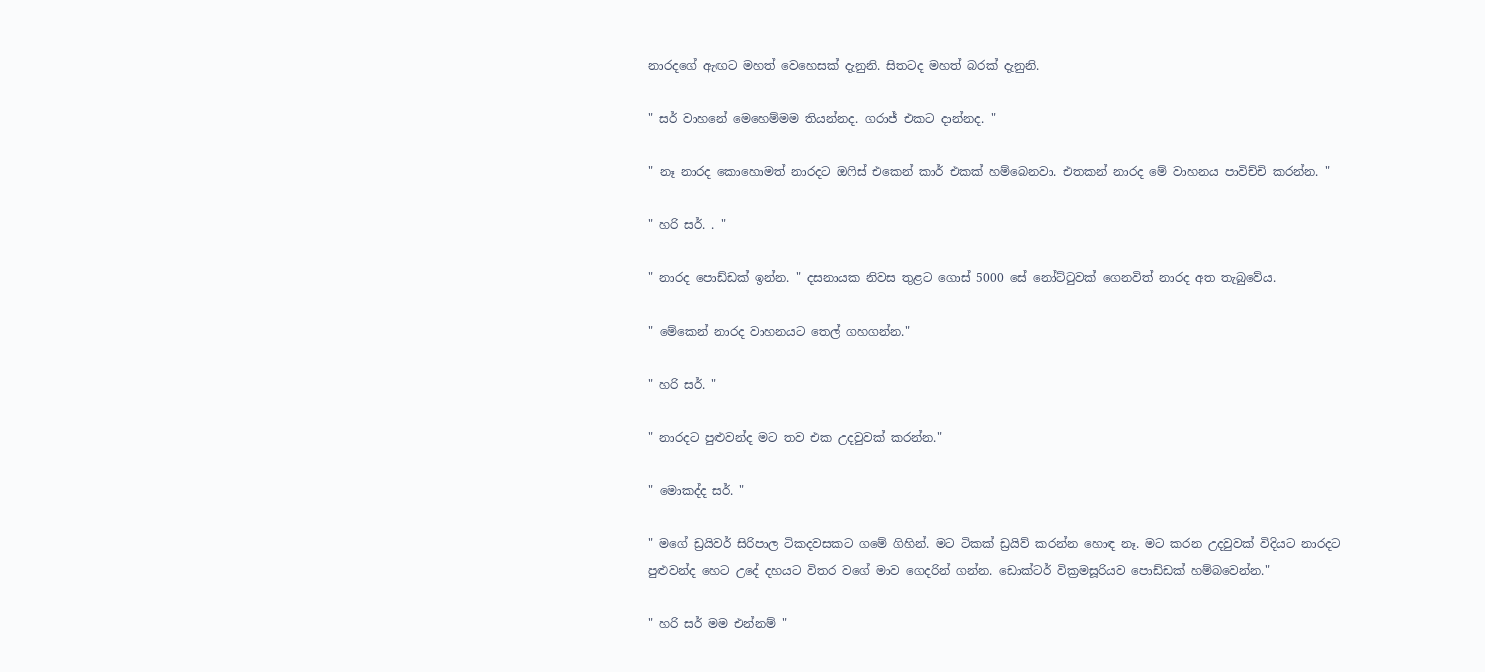නාරදගේ ඇඟට මහත් වෙහෙසක් දැනුනි. සිතටද මහත් බරක් දැනුනි.

" සර් වාහනේ මෙහෙම්මම තියන්නද. ගරාජ් එකට දාන්නද. "

" නෑ නාරද කොහොමත් නාරදට ඔෆිස් එකෙන් කාර් එකක් හම්බෙනවා. එතකන් නාරද මේ වාහනය පාවිච්චි කරන්න. "

" හරි සර්. . "

" නාරද පොඩ්ඩක් ඉන්න. " දසනායක නිවස තුළට ගොස් 5000 සේ නෝට්ටුවක් ගෙනවිත් නාරද අත තැබුවේය.

" මේකෙන් නාරද වාහනයට තෙල් ගහගන්න."

" හරි සර්. "

" නාරදට පුළුවන්ද මට තව එක උදවුවක් කරන්න."

" මොකද්ද සර්. "

" මගේ ඩ්‍රයිවර් සිරිපාල ටිකදවසකට ගමේ ගිහින්. මට ටිකක් ඩ්‍රයිව් කරන්න හොඳ නෑ. මට කරන උදවුවක් විදියට නාරදට පුළුවන්ද හෙට උදේ දහයට විතර වගේ මාව ගෙදරින් ගන්න. ඩොක්ටර් වික්‍රමසූරියව පොඩ්ඩක් හම්බවෙන්න."

" හරි සර් මම එන්නම් "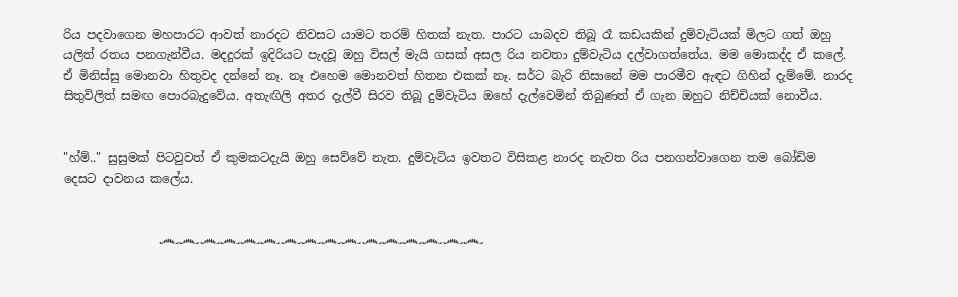රිය පදවාගෙන මහපාරට ආවත් නාරදට නිවසට යාමට තරම් හිතක් නැත. පාරට යාබදව තිබූ රෑ කඩයකින් දුම්වැටියක් මිලට ගත් ඔහු යලිත් රතය පනගැන්වීය. මදදුරක් ඉදිරියට පැදවූ ඔහු විසල් මැයි ගසක් අසල රිය නවතා දුම්වැටිය දල්වාගත්තේය. මම මොකද්ද ඒ කලේ. ඒ මිනිස්සු මොනවා හිතුවද දන්නේ නෑ. නෑ එහෙම මොනවත් හිතන එකක් නෑ. සර්ට බැරි නිසානේ මම පාරමීව ඇඳට ගිහින් දැම්මේ. නාරද සිතුවිලිත් සමඟ පොරබැදුවේය. අතැඟිලි අතර දැල්වී සිරව තිබූ දුම්වැටිය ඔහේ දැල්වෙමින් තිබුණත් ඒ ගැන ඔහුට නිච්චියක් නොවීය.


"හ්ම්.." සුසුමක් පිටවුවත් ඒ කුමකටදැයි ඔහු සෙව්වේ නැත. දුම්වැටිය ඉවතට විසිකළ නාරද නැවත රිය පනගන්වාගෙන තම බෝඩිම දෙසට දාවනය කලේය.


                ෴෴෴෴෴෴෴෴෴෴෴෴෴෴෴෴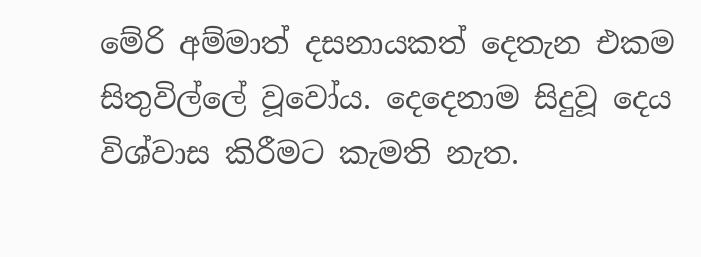මේරි අම්මාත් දසනායකත් දෙතැන එකම සිතුවිල්ලේ වූවෝය. දෙදෙනාම සිදුවූ දෙය විශ්වාස කිරීමට කැමති නැත.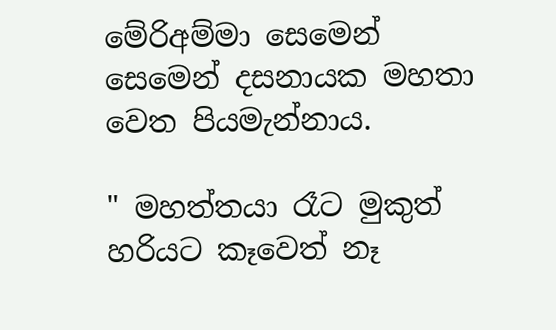මේරිඅම්මා සෙමෙන් සෙමෙන් දසනායක මහතා වෙත පියමැන්නාය.

" මහත්තයා රෑට මුකුත් හරියට කෑවෙත් නෑ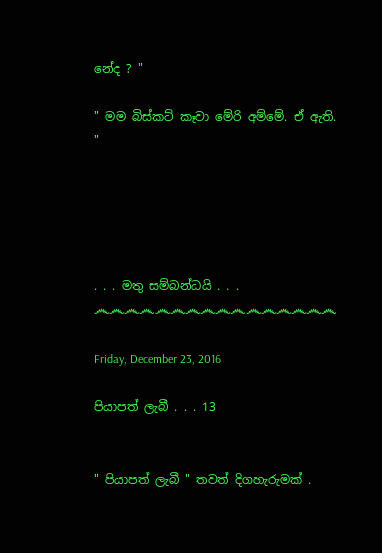නේද ? "

" මම බිස්කට් කෑවා මේරි අම්මේ. ඒ ඇති. "





. . . මතු සම්බන්ධයි . . .
෴෴෴෴෴෴෴෴෴෴෴෴෴෴෴෴

Friday, December 23, 2016

පියාපත් ලැබී . . . 13


" පියාපත් ලැබී " තවත් දිගහැරුමක් .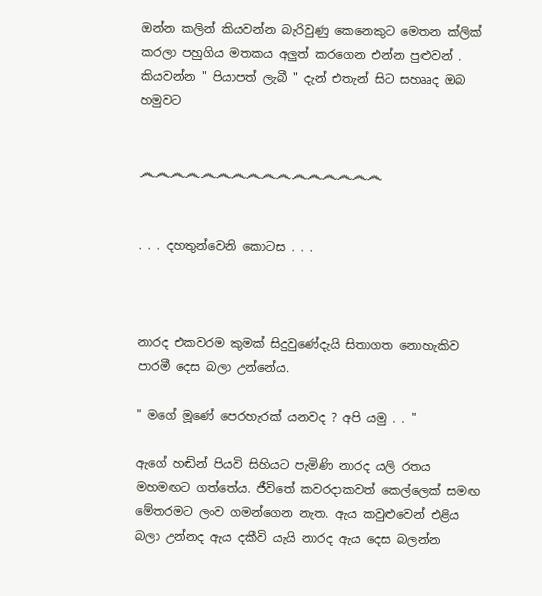ඔන්න කලින් කියවන්න බැරිවුණු කෙනෙකුට මෙතන ක්ලික් කරලා පහුගිය මතකය අලුත් කරගෙන එන්න පුළුවන් . කියවන්න " පියාපත් ලැබී " දැන් එතැන් සිට සහෲද ඔබ හමුවට


෴෴෴෴෴෴෴෴෴෴෴෴෴෴෴෴


. . . දහතුන්වෙනි කොටස . . .



නාරද එකවරම කුමක් සිදුවුණේදැයි සිතාගත නොහැකිව පාරමී දෙස බලා උන්නේය.

" මගේ මූණේ පෙරහැරක් යනවද ? අපි යමු . . "

ඇගේ හඬින් පියවි සිහියට පැමිණි නාරද යලි රතය මහමඟට ගත්තේය. ජීවිතේ කවරදාකවත් කෙල්ලෙක් සමඟ මේතරමට ලංව ගමන්ගෙන නැත. ඇය කවුළුවෙන් එළිය බලා උන්නද ඇය දකීවි යැයි නාරද ඇය දෙස බලන්න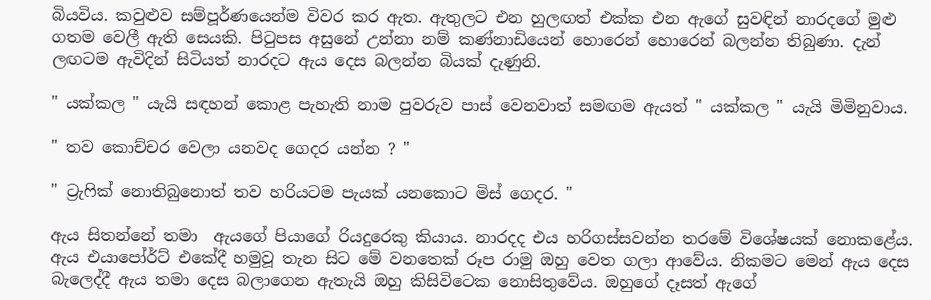බියවිය. කවුළුව සම්පූර්ණයෙන්ම විවර කර ඇත. ඇතුලට එන හුලඟත් එක්ක එන ඇගේ සුවඳින් නාරදගේ මුළු ගතම වෙලී ඇති සෙයකි. පිටුපස අසුනේ උන්නා නම් කණ්නාඩියෙන් හොරෙන් හොරෙන් බලන්න තිබුණා. දැන් ලඟටම ඇවිදින් සිටියත් නාරදට ඇය දෙස බලන්න බියක් දැණුනි.

" යක්කල " යැයි සඳහන් කොළ පැහැති නාම පුවරුව පාස් වෙනවාත් සමඟම ඇයත් " යක්කල " යැයි මිමිනුවාය.

" තව කොච්චර වෙලා යනවද ගෙදර යන්න ? "

" ට්‍රැෆික් නොතිබුනොත් තව හරියටම පැයක් යනකොට මිස් ගෙදර. "

ඇය සිතන්නේ තමා  ඇයගේ පියාගේ රියදුරෙකු කියාය. නාරදද එය හරිගස්සවන්න තරමේ විශේෂයක් නොකළේය. ඇය එයාපෝර්ට් එකේදී හමුවූ තැන සිට මේ වනතෙක් රූප රාමු ඔහු වෙත ගලා ආවේය. නිකමට මෙන් ඇය දෙස බැලෙද්දී ඇය තමා දෙස බලාගෙන ඇතැයි ඔහු කිසිවිටෙක නොසිතුවේය. ඔහුගේ දෑසත් ඇගේ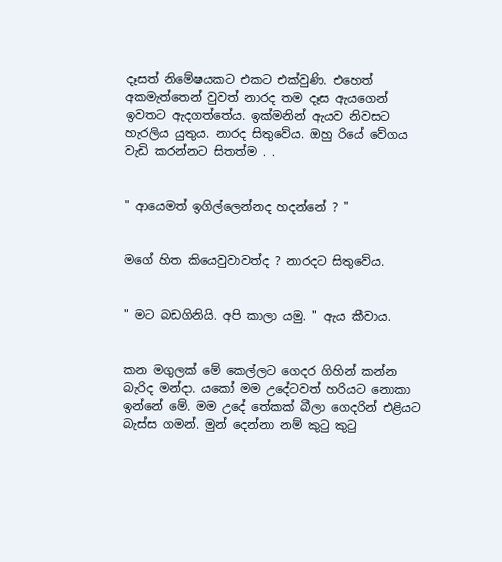දෑසත් නිමේෂයකට එකට එක්වුණි. එහෙත් අකමැත්තෙන් වුවත් නාරද තම දෑස ඇයගෙන් ඉවතට ඇදගත්තේය. ඉක්මනින් ඇයව නිවසට හැරලිය යුතුය. නාරද සිතුවේය. ඔහු රියේ වේගය වැඩි කරන්නට සිතත්ම . .


" ආයෙමත් ඉගිල්ලෙන්නද හදන්නේ ? "


මගේ හිත කියෙවුවාවත්ද ? නාරදට සිතුවේය.


" මට බඩගිනියි. අපි කාලා යමු. " ඇය කීවාය.


කන මගුලක් මේ කෙල්ලට ගෙදර ගිහින් කන්න බැරිද මන්දා. යකෝ මම උදේටවත් හරියට නොකා ඉන්නේ මේ. මම උදේ තේකක් බීලා ගෙදරින් එළියට බැස්ස ගමන්. මුන් දෙන්නා නම් කුටු කුටු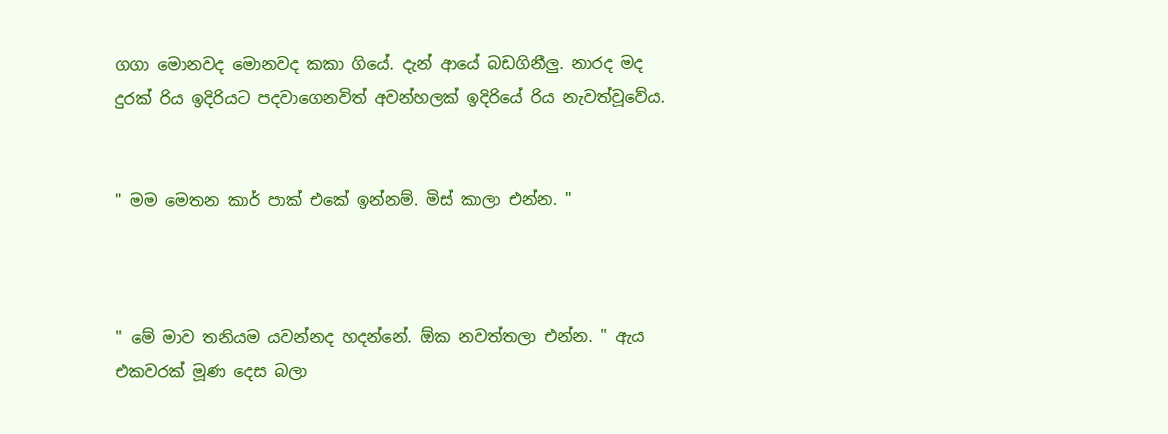ගගා මොනවද මොනවද කකා ගියේ. දැන් ආයේ බඩගිනීලු. නාරද මද දුරක් රිය ඉදිරියට පදවාගෙනවිත් අවන්හලක් ඉදිරියේ රිය නැවත්වූවේය.


" මම මෙතන කාර් පාක් එකේ ඉන්නම්. මිස් කාලා එන්න. "



" මේ මාව තනියම යවන්නද හදන්නේ. ඕක නවත්තලා එන්න. " ඇය එකවරක් මූණ දෙස බලා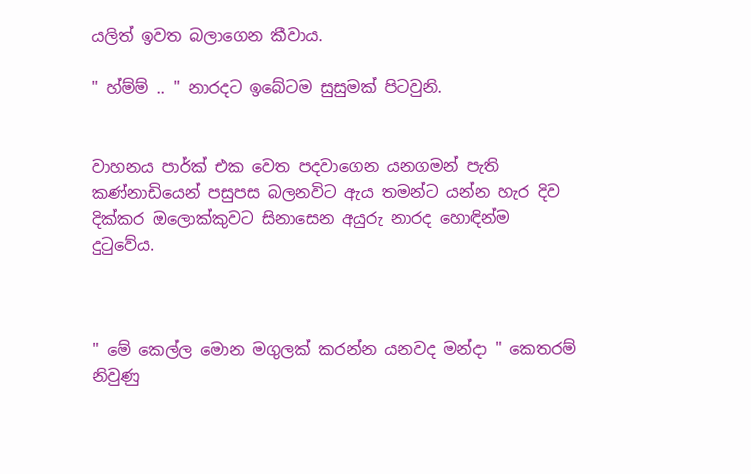යලිත් ඉවත බලාගෙන කීවාය.

" හ්ම්ම් .. " නාරදට ඉබේටම සුසුමක් පිටවුනි.


වාහනය පාර්ක් එක වෙත පදවාගෙන යනගමන් පැති කණ්නාඩියෙන් පසුපස බලනවිට ඇය තමන්ට යන්න හැර දිව දික්කර ඔලොක්කුවට සිනාසෙන අයුරු නාරද හොඳින්ම දුටුවේය.



" මේ කෙල්ල මොන මගුලක් කරන්න යනවද මන්දා " කෙතරම් නිවුණු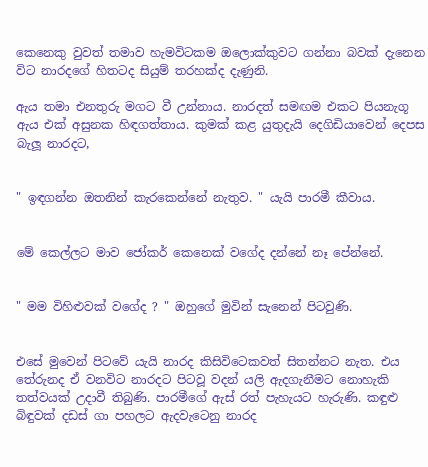කෙනෙකු වුවත් තමාව හැමවිටකම ඔලොක්කුවට ගන්නා බවක් දැනෙන විට නාරදගේ හිතටද සියුම් තරහක්ද දැණුනි.

ඇය තමා එනතුරු මගට වී උන්නාය. නාරදත් සමඟම එකට පියනැගූ ඇය එක් අසුනක හිඳගත්තාය. කුමක් කළ යුතුදැයි දෙගිඩියාවෙන් දෙපස බැලූ නාරදට,


" ඉඳගන්න ඔතනින් කැරකෙන්නේ නැතුව. " යැයි පාරමී කීවාය.


මේ කෙල්ලට මාව ජෝකර් කෙනෙක් වගේද දන්නේ නෑ පේන්නේ.


" මම විහිළුවක් වගේද ? " ඔහුගේ මුවින් සැනෙන් පිටවුණි.


එසේ මුවෙන් පිටවේ යැයි නාරද කිසිවිටෙකවත් සිතන්නට නැත. එය තේරුනද ඒ වනවිට නාරදට පිටවූ වදන් යලි ඇදගැනීමට නොහැකි තත්වයක් උදාවී තිබුණි. පාරමීගේ ඇස් රත් පැහැයට හැරුණි. කඳුළු බිඳුවක් දඩස් ගා පහලට ඇදවැටෙනු නාරද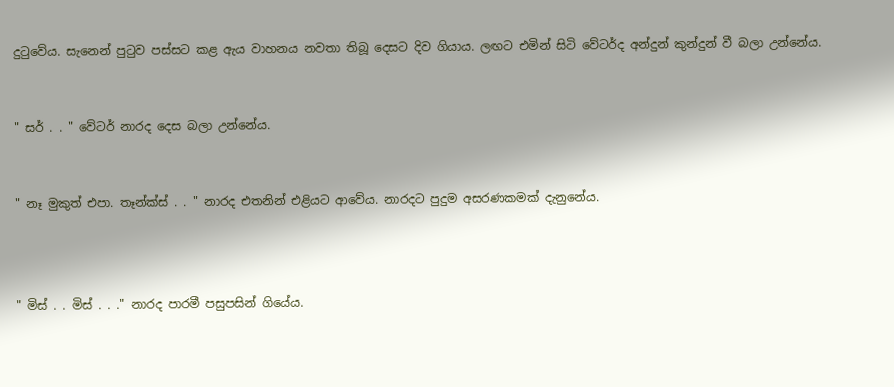දුටුවේය. සැනෙන් පුටුව පස්සට කළ ඇය වාහනය නවතා තිබූ දෙසට දිව ගියාය. ලඟට එමින් සිටි වේටර්ද අන්දුන් කුන්දුන් වී බලා උන්නේය.


" සර් . . " වේටර් නාරද දෙස බලා උන්නේය.


" නෑ මුකුත් එපා. තෑන්ක්ස් . . " නාරද එතනින් එළියට ආවේය. නාරදට පුදුම අසරණකමක් දැනුනේය.



" මිස් . . මිස් . . ." නාරද පාරමී පසුපසින් ගියේය.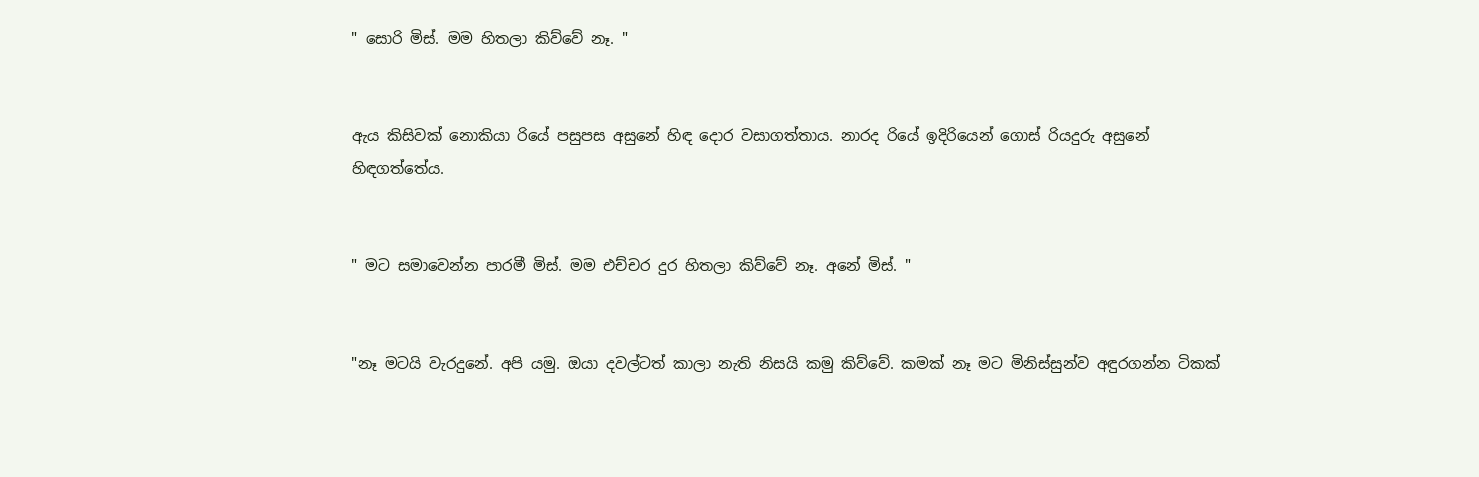" සොරි මිස්. මම හිතලා කිව්වේ නෑ. "


ඇය කිසිවක් නොකියා රියේ පසුපස අසුනේ හිඳ දොර වසාගත්තාය. නාරද රියේ ඉදිරියෙන් ගොස් රියදුරු අසුනේ හිඳගත්තේය.


" මට සමාවෙන්න පාරමී මිස්. මම එච්චර දුර හිතලා කිව්වේ නෑ. අනේ මිස්. "


"නෑ මටයි වැරදුනේ. අපි යමු. ඔයා දවල්ටත් කාලා නැති නිසයි කමු කිව්වේ. කමක් නෑ මට මිනිස්සුන්ව අඳුරගන්න ටිකක්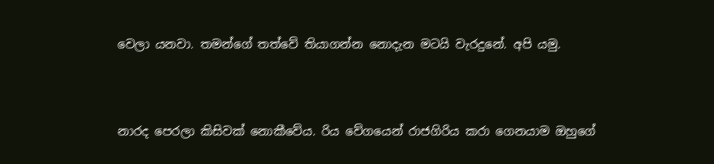වෙලා යනවා. තමන්ගේ තත්වේ තියාගන්න නොදැන මටයි වැරදුනේ. අපි යමු.



නාරද පෙරලා කිසිවක් නොකීවේය. රිය වේගයෙන් රාජගිරිය කරා ගෙනයාම ඔහුගේ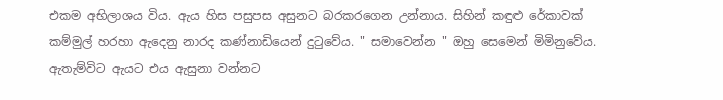එකම අභිලාශය විය. ඇය හිස පසුපස අසුනට බරකරගෙන උන්නාය. සිහින් කඳුළු රේකාවක් කම්මුල් හරහා ඇදෙනු නාරද කණ්නාඩියෙන් දුටුවේය. " සමාවෙන්න " ඔහු සෙමෙන් මිමිනුවේය. ඇතැම්විට ඇයට එය ඇසුනා වන්නට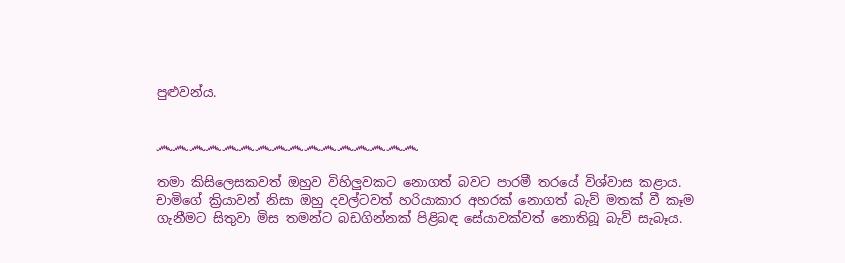පුළුවන්ය.


෴෴෴෴෴෴෴෴෴෴෴෴෴෴෴෴

තමා කිසිලෙසකවත් ඔහුව විහිලුවකට නොගත් බවට පාරමී තරයේ විශ්වාස කළාය. චාමිගේ ක්‍රියාවන් නිසා ඔහු දවල්ටවත් හරියාකාර අහරක් නොගත් බැව් මතක් වී කෑම ගැනීමට සිතුවා මිස තමන්ට බඩගින්නක් පිළිබඳ සේයාවක්වත් නොතිබූ බැව් සැබෑය.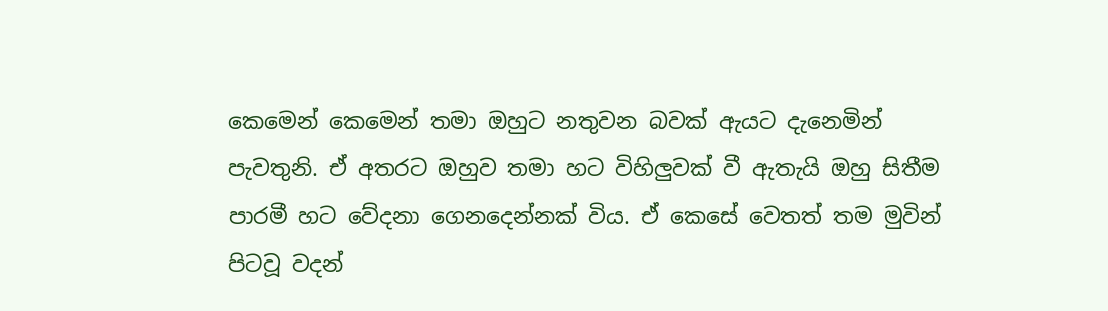කෙමෙන් කෙමෙන් තමා ඔහුට නතුවන බවක් ඇයට දැනෙමින් පැවතුනි. ඒ අතරට ඔහුව තමා හට විහිලුවක් වී ඇතැයි ඔහු සිතීම පාරමී හට වේදනා ගෙනදෙන්නක් විය. ඒ කෙසේ වෙතත් තම මුවින් පිටවූ වදන්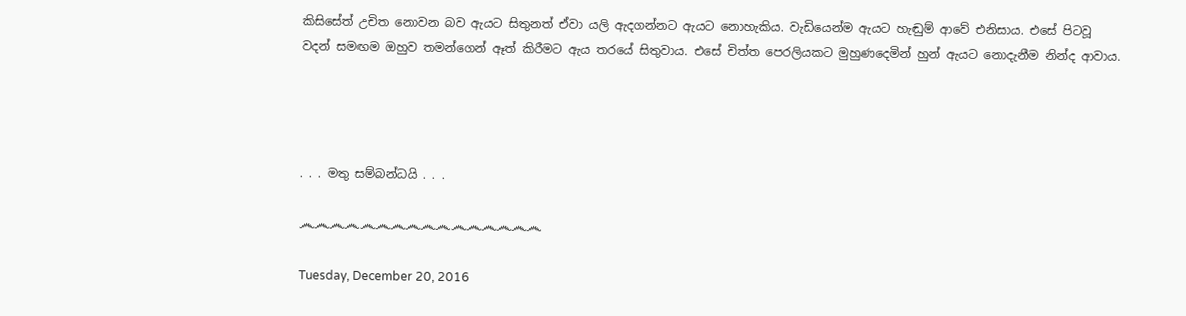කිසිසේත් උචිත නොවන බව ඇයට සිතුනත් ඒවා යලි ඇදගන්නට ඇයට නොහැකිය. වැඩියෙන්ම ඇයට හැඬුම් ආවේ එනිසාය. එසේ පිටවූ වදන් සමඟම ඔහුව තමන්ගෙන් ඈත් කිරීමට ඇය තරයේ සිතුවාය. එසේ චිත්ත පෙරලියකට මුහුණදෙමින් හුන් ඇයට නොදැනීම නින්ද ආවාය.




. . . මතු සම්බන්ධයි . . .

෴෴෴෴෴෴෴෴෴෴෴෴෴෴෴෴

Tuesday, December 20, 2016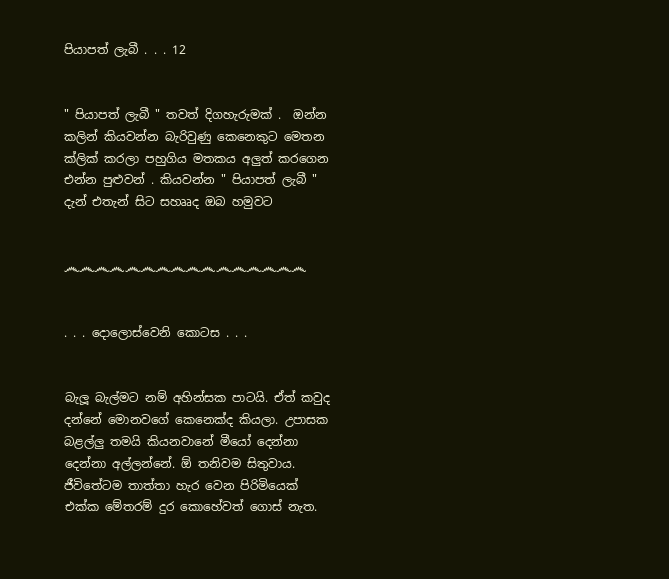පියාපත් ලැබී . . . 12


" පියාපත් ලැබී " තවත් දිගහැරුමක් .  ඔන්න කලින් කියවන්න බැරිවුණු කෙනෙකුට මෙතන ක්ලික් කරලා පහුගිය මතකය අලුත් කරගෙන එන්න පුළුවන් . කියවන්න " පියාපත් ලැබී " දැන් එතැන් සිට සහෲද ඔබ හමුවට


෴෴෴෴෴෴෴෴෴෴෴෴෴෴෴෴


. . . දොලොස්වෙනි කොටස . . .


බැලූ බැල්මට නම් අහින්සක පාටයි. ඒත් කවුද දන්නේ මොනවගේ කෙනෙක්ද කියලා. උපාසක බළල්ලු තමයි කියනවානේ මීයෝ දෙන්නා දෙන්නා අල්ලන්නේ. ඕ තනිවම සිතුවාය. ජීවිතේටම තාත්තා හැර වෙන පිරිමියෙක් එක්ක මේතරම් දුර කොහේවත් ගොස් නැත.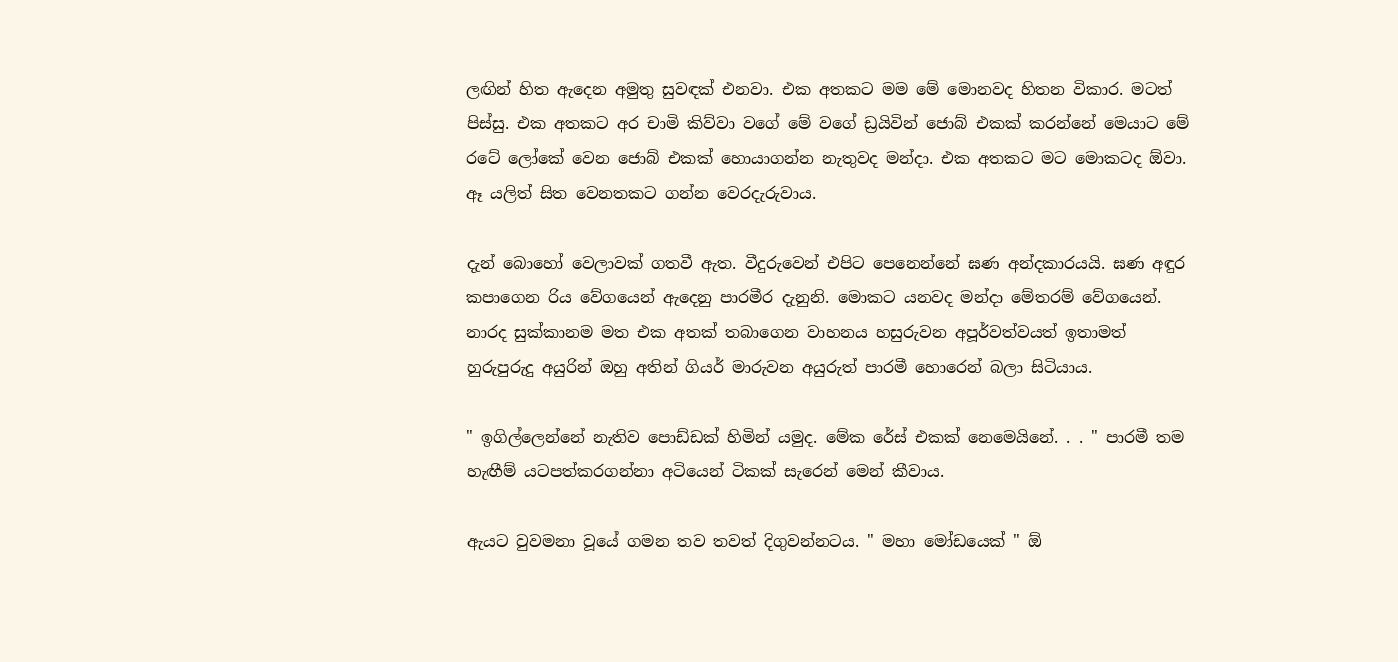ලඟින් හිත ඇදෙන අමුතු සුවඳක් එනවා. එක අතකට මම මේ මොනවද හිතන විකාර. මටත් පිස්සු. එක අතකට අර චාමි කිව්වා වගේ මේ වගේ ඩ්‍රයිවින් ජොබ් එකක් කරන්නේ මෙයාට මේ රටේ ලෝකේ වෙන ජොබ් එකක් හොයාගන්න නැතුවද මන්දා. එක අතකට මට මොකටද ඕවා. ඈ යලිත් සිත වෙනතකට ගන්න වෙරදැරුවාය.

දැන් බොහෝ වෙලාවක් ගතවී ඇත. වීදුරුවෙන් එපිට පෙනෙන්නේ ඝණ අන්දකාරයයි. ඝණ අඳුර කපාගෙන රිය වේගයෙන් ඇදෙනු පාරමීර දැනුනි. මොකට යනවද මන්දා මේතරම් වේගයෙන්. නාරද සුක්කානම මත එක අතක් තබාගෙන වාහනය හසුරුවන අපූර්වත්වයත් ඉතාමත් හුරුපුරුදු අයුරින් ඔහු අතින් ගියර් මාරුවන අයුරුත් පාරමී හොරෙන් බලා සිටියාය.

" ඉගිල්ලෙන්නේ නැතිව පොඩ්ඩක් හිමින් යමුද. මේක රේස් එකක් නෙමෙයිනේ. . . " පාරමී තම හැඟීම් යටපත්කරගන්නා අටියෙන් ටිකක් සැරෙන් මෙන් කීවාය.

ඇයට වුවමනා වූයේ ගමන තව තවත් දිගුවන්නටය. " මහා මෝඩයෙක් " ඕ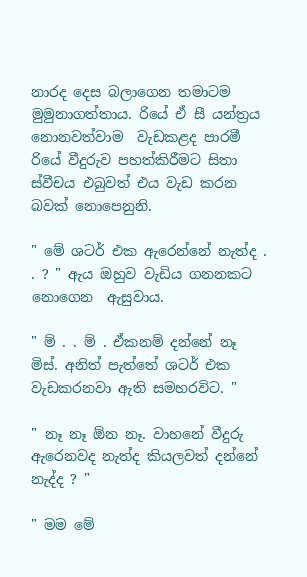නාරද දෙස බලාගෙන තමාටම මුමුනාගත්තාය. රියේ ඒ සී යන්ත්‍රය නොනවත්වාම  වැඩකළද පාරමී රියේ වීදුරුව පහත්කිරීමට සිතා ස්වීචය එබුවත් එය වැඩ කරන බවක් නොපෙනුනි.

" මේ ශටර් එක ඇරෙන්නේ නැත්ද . . ? " ඇය ඔහුව වැඩිය ගනනකට නොගෙන  ඇසුවාය.

" ම් . . ම් . ඒකනම් දන්නේ නෑ මිස්. අනිත් පැත්තේ ශටර් එක වැඩකරනවා ඇති සමහරවිට. "

" නෑ නෑ ඕන නෑ. වාහනේ වීදුරු ඇරෙනවද නැත්ද කියලවත් දන්නේ නැද්ද ? "

" මම මේ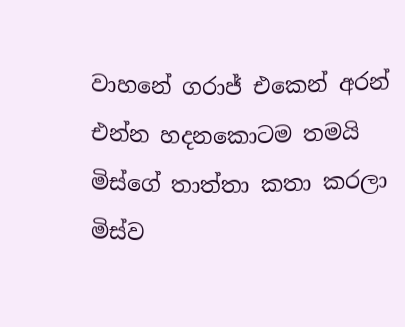වාහනේ ගරාජ් එකෙන් අරන් එන්න හදනකොටම තමයි මිස්ගේ තාත්තා කතා කරලා මිස්ව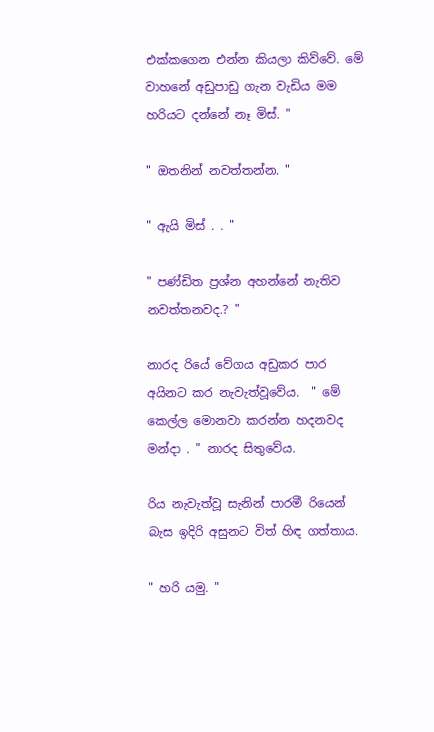එක්කගෙන එන්න කියලා කිව්වේ. මේ වාහනේ අඩුපාඩු ගැන වැඩිය මම හරියට දන්නේ නෑ මිස්. "

" ඔතනින් නවත්තන්න. "

" ඇයි මිස් . . "

" පණ්ඩිත ප්‍රශ්න අහන්නේ නැතිව නවත්තනවද.? "

නාරද රියේ වේගය අඩුකර පාර අයිනට කර නැවැත්වූවේය.  " මේ කෙල්ල මොනවා කරන්න හදනවද මන්දා . " නාරද සිතුවේය.

රිය නැවැත්වූ සැනින් පාරමී රියෙන් බැස ඉදිරි අසුනට විත් හිඳ ගත්තාය.

" හරි යමු. "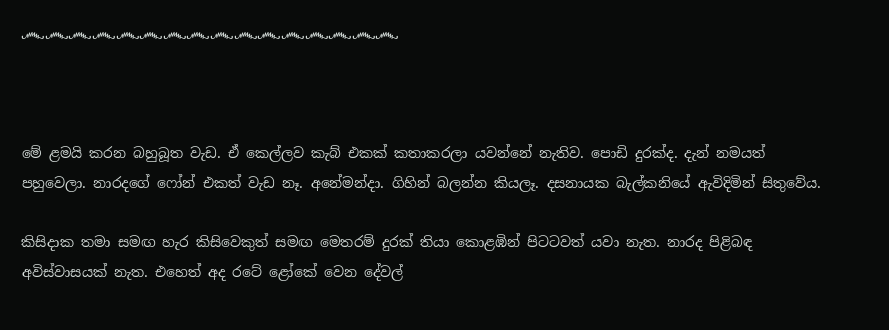෴෴෴෴෴෴෴෴෴෴෴෴෴෴෴෴



මේ ළමයි කරන බහුබූත වැඩ. ඒ කෙල්ලව කැබ් එකක් කතාකරලා යවන්නේ නැතිව. පොඩි දුරක්ද. දැන් නමයත් පහුවෙලා. නාරදගේ ෆෝන් එකත් වැඩ නෑ. අනේමන්දා. ගිහින් බලන්න කියලෑ. දසනායක බැල්කනියේ ඇවිදිමින් සිතුවේය.

කිසිදාක තමා සමඟ හැර කිසිවෙකුත් සමඟ මෙතරම් දුරක් තියා කොළඹින් පිටටවත් යවා නැත. නාරද පිළිබඳ අවිස්වාසයක් නැත. එහෙත් අද රටේ ළෝකේ වෙන දේවල්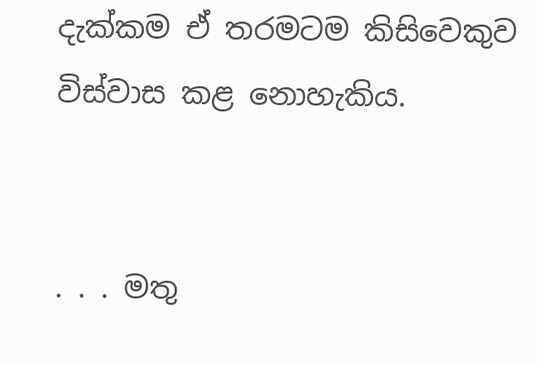දැක්කම ඒ තරමටම කිසිවෙකුව විස්වාස කළ නොහැකිය.


. . . මතු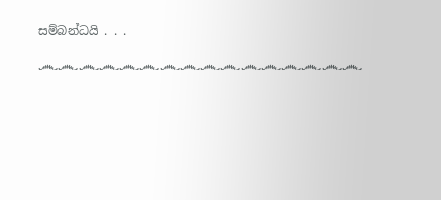සම්බන්ධයි . . .

෴෴෴෴෴෴෴෴෴෴෴෴෴෴෴෴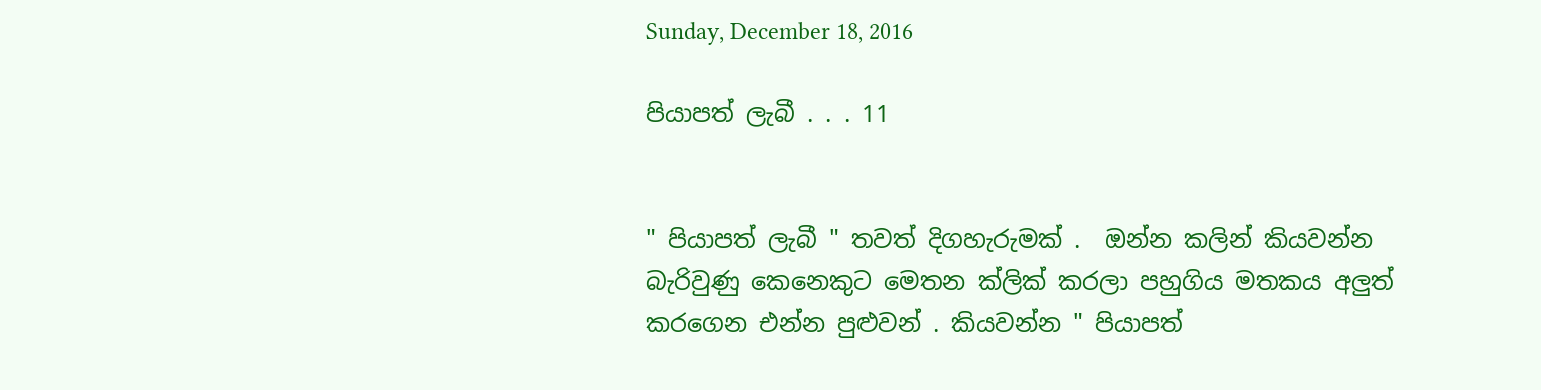Sunday, December 18, 2016

පියාපත් ලැබී . . . 11


" පියාපත් ලැබී " තවත් දිගහැරුමක් .  ඔන්න කලින් කියවන්න බැරිවුණු කෙනෙකුට මෙතන ක්ලික් කරලා පහුගිය මතකය අලුත් කරගෙන එන්න පුළුවන් . කියවන්න " පියාපත්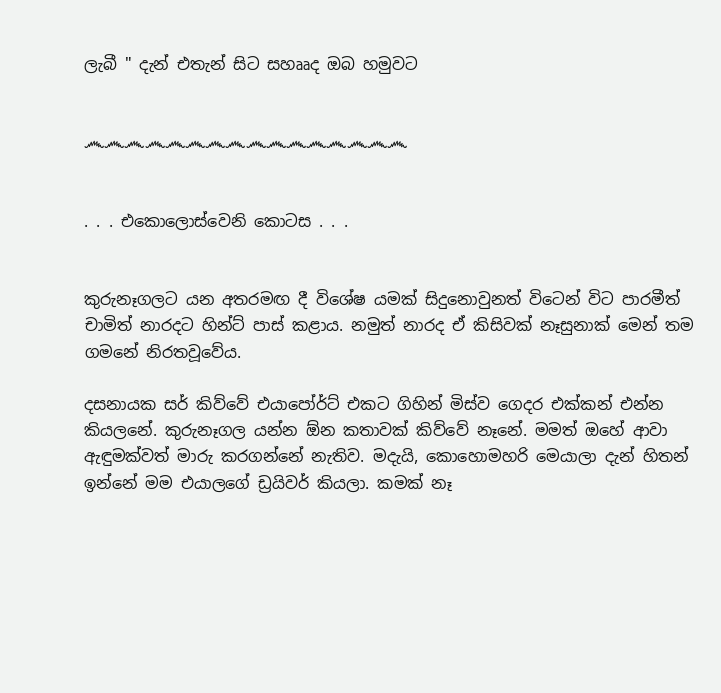ලැබී " දැන් එතැන් සිට සහෲද ඔබ හමුවට


෴෴෴෴෴෴෴෴෴෴෴෴෴෴෴෴


. . . එකොලොස්වෙනි කොටස . . .


කුරුනෑගලට යන අතරමඟ දී විශේෂ යමක් සිදුනොවුනත් විටෙන් විට පාරමීත් චාමිත් නාරදට හින්ට් පාස් කළාය. නමුත් නාරද ඒ කිසිවක් නෑසුනාක් මෙන් තම ගමනේ නිරතවූවේය.

දසනායක සර් කිව්වේ එයාපෝර්ට් එකට ගිහින් මිස්ව ගෙදර එක්කන් එන්න කියලනේ. කුරුනෑගල යන්න ඕන කතාවක් කිව්වේ නෑනේ. මමත් ඔහේ ආවා ඇඳුමක්වත් මාරු කරගන්නේ නැතිව. මදැයි, කොහොමහරි මෙයාලා දැන් හිතන් ඉන්නේ මම එයාලගේ ඩ්‍රයිවර් කියලා. කමක් නෑ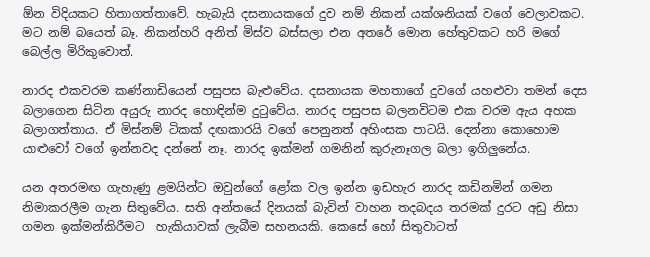ඕන විදියකට හිතාගත්තාවේ. හැබැයි දසනායකගේ දුව නම් නිකන් යක්ශනියක් වගේ වෙලාවකට. මට නම් බයෙත් බෑ. නිකන්හරි අනිත් මිස්ව බස්සලා එන අතරේ මොන හේතුවකට හරි මගේ බෙල්ල මිරිකුවොත්.

නාරද එකවරම කණ්නාඩියෙන් පසුපස බැළුවේය. දසනායක මහතාගේ දුවගේ යහළුවා තමන් දෙස බලාගෙන සිටින අයුරු නාරද හොඳින්ම දුටුවේය. නාරද පසුපස බලනවිටම එක වරම ඇය අහක බලාගත්තාය. ඒ මිස්නම් ටිකක් දඟකාරයි වගේ පෙනුනත් අහිංසක පාටයි. දෙන්නා කොහොම යාළුවෝ වගේ ඉන්නවද දන්නේ නෑ. නාරද ඉක්මන් ගමනින් කුරුනෑගල බලා ඉගිලුනේය.

යන අතරමඟ ගැහැණු ළමයින්ට ඔවුන්ගේ ළෝක වල ඉන්න ඉඩහැර නාරද කඩිනමින් ගමන නිමාකරලීම ගැන සිතුවේය. සති අන්තයේ දිනයක් බැවින් වාහන තදබදය තරමක් දුරට අඩු නිසා ගමන ඉක්මන්කිරීමට  හැකියාවක් ලැබීම සහනයකි. කෙසේ හෝ සිතුවාටත්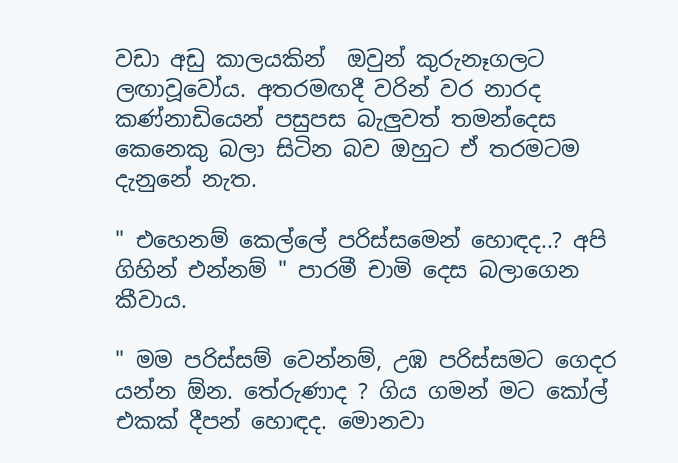වඩා අඩු කාලයකින්  ඔවුන් කුරුනෑගලට ලඟාවූවෝය. අතරමඟදී වරින් වර නාරද කණ්නාඩියෙන් පසුපස බැලුවත් තමන්දෙස කෙනෙකු බලා සිටින බව ඔහුට ඒ තරමටම දැනුනේ නැත.

" එහෙනම් කෙල්ලේ පරිස්සමෙන් හොඳද..? අපි ගිහින් එන්නම් " පාරමී චාමි දෙස බලාගෙන කීවාය.

" මම පරිස්සම් වෙන්නම්, උඹ පරිස්සමට ගෙදර යන්න ඕන. තේරුණාද ? ගිය ගමන් මට කෝල් එකක් දීපන් හොඳද. මොනවා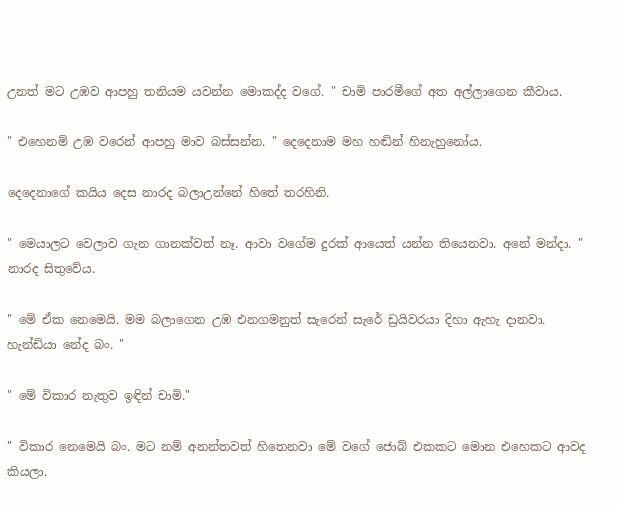උනත් මට උඹව ආපහු තනියම යවන්න මොකද්ද වගේ. " චාමි පාරමීගේ අත අල්ලාගෙන කීවාය.

" එහෙනම් උඹ වරෙන් ආපහු මාව බස්සන්න. " දෙදෙනාම මහ හඬින් හිනැහුනෝය.

දෙදෙනාගේ කයිය දෙස නාරද බලාඋන්නේ හිතේ තරහිනි.

" මෙයාලට වෙලාව ගැන ගානක්වත් නෑ. ආවා වගේම දුරක් ආයෙත් යන්න තියෙනවා. අනේ මන්දා. " නාරද සිතුවේය.

" මේ ඒක නෙමෙයි. මම බලාගෙන උඹ එනගමනුත් සැරෙන් සැරේ ඩ්‍රයිවරයා දිහා ඇහැ දානවා. හැන්ඩියා නේද බං. "

" මේ විකාර නැතුව ඉඳින් චාමි."

" විකාර නෙමෙයි බං. මට නම් අනන්තවත් හිතෙනවා මේ වගේ ජොබ් එකකට මොන එහෙකට ආවද කියලා.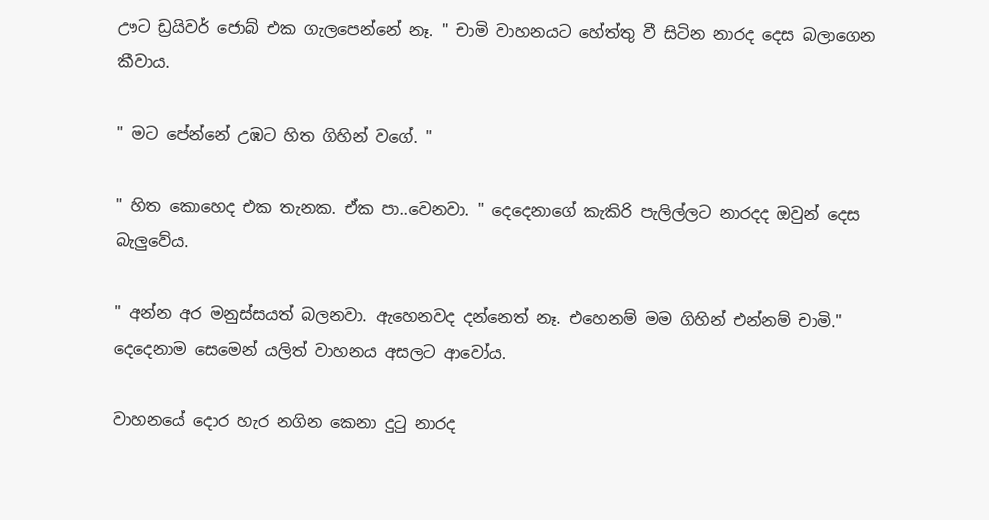ඌට ඩ්‍රයිවර් ජොබ් එක ගැලපෙන්නේ නෑ. " චාමි වාහනයට හේත්තු වී සිටින නාරද දෙස බලාගෙන කීවාය.

" මට පේන්නේ උඹට හිත ගිහින් වගේ. "

" හිත කොහෙද එක තැනක. ඒක පා..වෙනවා. " දෙදෙනාගේ කැකිරි පැලිල්ලට නාරදද ඔවුන් දෙස බැලුවේය.

" අන්න අර මනුස්සයත් බලනවා. ඇහෙනවද දන්නෙත් නෑ. එහෙනම් මම ගිහින් එන්නම් චාමි." දෙදෙනාම සෙමෙන් යලිත් වාහනය අසලට ආවෝය.

වාහනයේ දොර හැර නගින කෙනා දුටු නාරද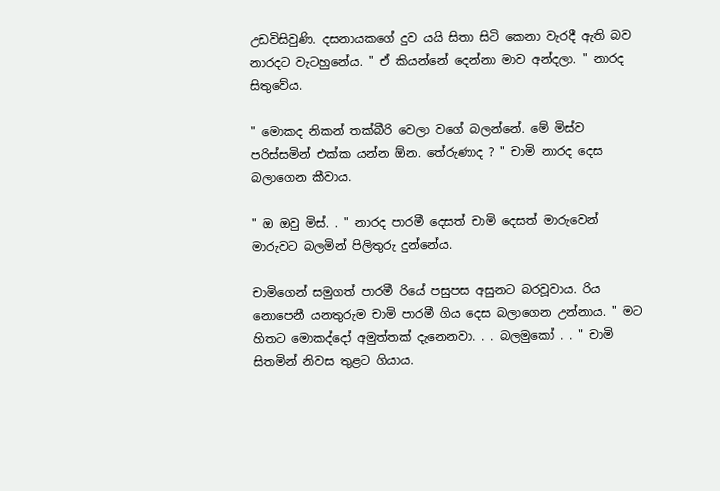උඩවිසිවුණි. දසනායකගේ දුව යයි සිතා සිටි කෙනා වැරදී ඇති බව නාරදට වැටහුනේය. " ඒ කියන්නේ දෙන්නා මාව අන්දලා. " නාරද සිතුවේය.

" මොකද නිකන් තක්බීරි වෙලා වගේ බලන්නේ. මේ මිස්ව පරිස්සමින් එක්ක යන්න ඕන. තේරුණාද ? " චාමි නාරද දෙස බලාගෙන කීවාය.

" ඔ ඔවු මිස්. . " නාරද පාරමී දෙසත් චාමි දෙසත් මාරුවෙන් මාරුවට බලමින් පිලිතුරු දුන්නේය.

චාමිගෙන් සමුගත් පාරමී රියේ පසුපස අසුනට බරවූවාය. රිය නොපෙනී යනතුරුම චාමි පාරමී ගිය දෙස බලාගෙන උන්නාය. " මට හිතට මොකද්දෝ අමුත්තක් දැනෙනවා. . . බලමුකෝ . . " චාමි සිතමින් නිවස තුළට ගියාය.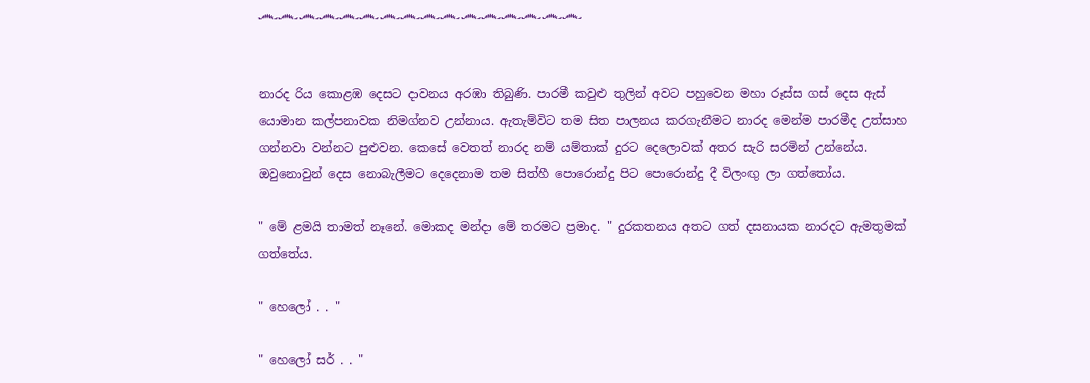෴෴෴෴෴෴෴෴෴෴෴෴෴෴෴෴


නාරද රිය කොළඹ දෙසට දාවනය අරඹා තිබුණි. පාරමී කවුළු තුලින් අවට පහුවෙන මහා රූස්ස ගස් දෙස ඇස් යොමාන කල්පනාවක නිමග්නව උන්නාය. ඇතැම්විට තම සිත පාලනය කරගැනීමට නාරද මෙන්ම පාරමීද උත්සාහ ගන්නවා වන්නට පුළුවන. කෙසේ වෙතත් නාරද නම් යම්තාක් දුරට දෙලොවක් අතර සැරි සරමින් උන්නේය. ඔවුනොවුන් දෙස නොබැලීමට දෙදෙනාම තම සිත්හී පොරොන්දු පිට පොරොන්දු දී විලංඟු ලා ගත්තෝය.

" මේ ළමයි තාමත් නෑනේ. මොකද මන්දා මේ තරමට ප්‍රමාද. " දුරකතනය අතට ගත් දසනායක නාරදට ඇමතුමක් ගත්තේය.

" හෙලෝ . . "

" හෙලෝ සර් . . "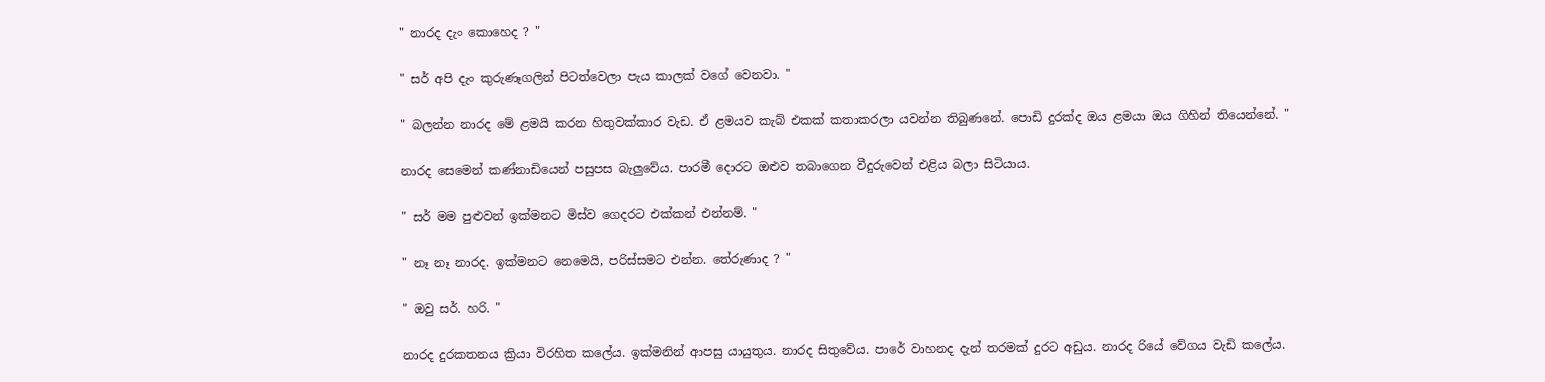" නාරද දැං කොහෙද ? "

" සර් අපි දැං කුරුණෑගලින් පිටත්වෙලා පැය කාලක් වගේ වෙනවා. "

" බලන්න නාරද මේ ළමයි කරන හිතුවක්කාර වැඩ. ඒ ළමයව කැබ් එකක් කතාකරලා යවන්න තිබුණනේ. පොඩි දුරක්ද ඔය ළමයා ඔය ගිහින් තියෙන්නේ. "

නාරද සෙමෙන් කණ්නාඩියෙන් පසුපස බැලුවේය. පාරමී දොරට ඔළුව තබාගෙන වීදුරුවෙන් එළිය බලා සිටියාය.

" සර් මම පුළුවන් ඉක්මනට මිස්ව ගෙදරට එක්කන් එන්නම්. "

" නෑ නෑ නාරද. ඉක්මනට නෙමෙයි, පරිස්සමට එන්න. තේරුණාද ? "

" ඔවු සර්. හරි. "

නාරද දුරකතනය ක්‍රියා විරහිත කලේය. ඉක්මනින් ආපසු යායුතුය. නාරද සිතුවේය. පාරේ වාහනද දැන් තරමක් දුරට අඩුය. නාරද රියේ වේගය වැඩි කලේය.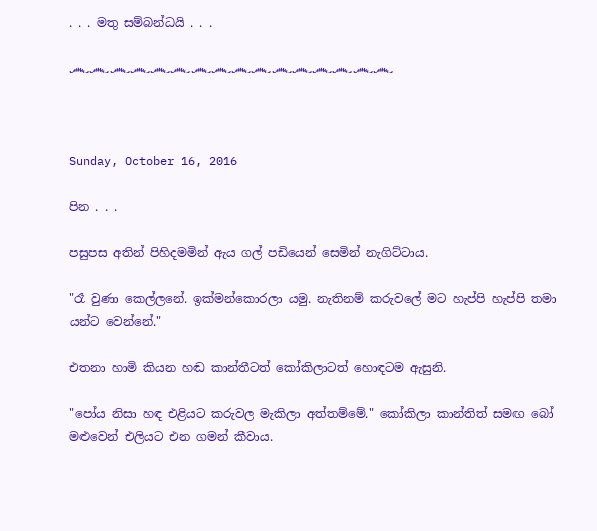. . . මතු සම්බන්ධයි . . .

෴෴෴෴෴෴෴෴෴෴෴෴෴෴෴෴



Sunday, October 16, 2016

පින . . .

පසුපස අතින් පිහිදමමින් ඇය ගල් පඩියෙන් සෙමින් නැගිට්ටාය.

"රෑ වුණා කෙල්ලනේ. ඉක්මන්කොරලා යමු. නැතිනම් කරුවලේ මට හැප්පි හැප්පි තමා යන්ට වෙන්නේ."

එතනා හාමි කියන හඬ කාන්තීටත් කෝකිලාටත් හොඳටම ඇසුනි.

"පෝය නිසා හඳ එළියට කරුවල මැකිලා අත්තම්මේ." කෝකිලා කාන්තිත් සමඟ බෝ මළුවෙන් එලියට එන ගමන් කීවාය.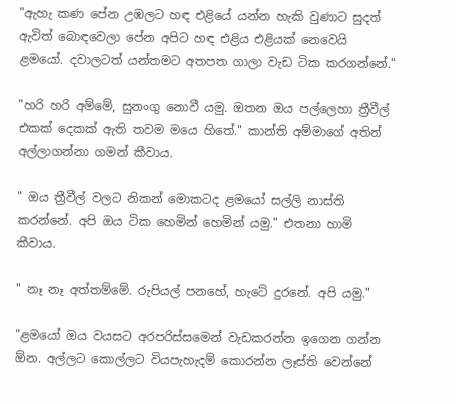"ඇහැ කණ පේන උඹලට හඳ එළියේ යන්න හැකි වුණාට සුදත් ඇවිත් බොඳවෙලා පේන අපිට හඳ එළිය එළියක් නෙවෙයි ළමයෝ. දවාලටත් යන්තමට අතපත ගාලා වැඩ ටික කරගන්නේ."

"හරි හරි අම්මේ, සුනංගු නොවී යමු. ඔතන ඔය පල්ලෙහා ත්‍රීවීල් එකක් දෙකක් ඇති තවම මයෙ හිතේ." කාන්ති අම්මාගේ අතින් අල්ලාගන්නා ගමන් කීවාය.

" ඔය ත්‍රීවීල් වලට නිකන් මොකටද ළමයෝ සල්ලි නාස්ති කරන්නේ. අපි ඔය ටික හෙමින් හෙමින් යමු." එතනා හාමි කීවාය.

" නෑ නෑ අත්තම්මේ. රුපියල් පනහේ, හැටේ දුරනේ. අපි යමු."

"ළමයෝ ඔය වයසට අරපරිස්සමෙන් වැඩකරන්න ඉගෙන ගන්න ඕන. අල්ලට කොල්ලට වියපැහැදම් කොරන්න ලෑස්ති වෙන්නේ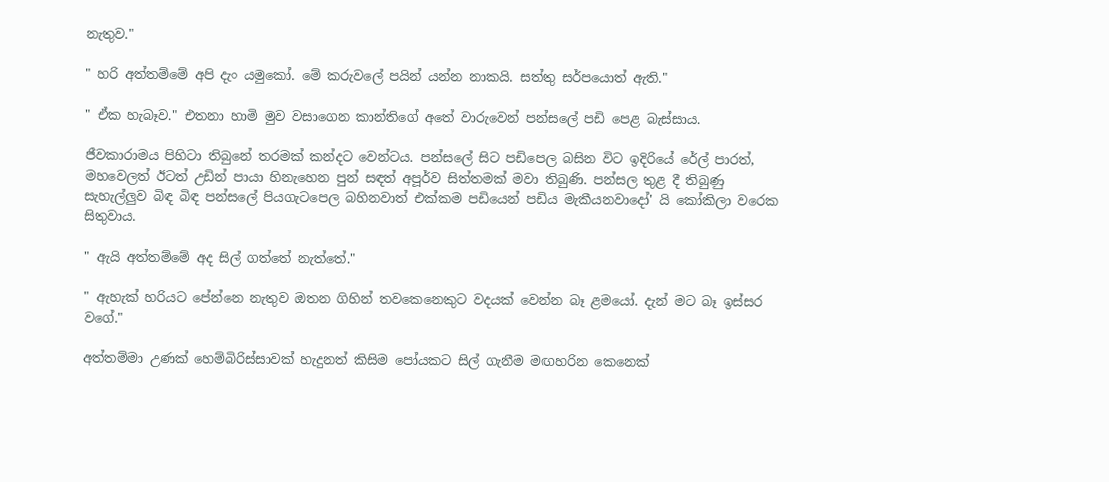නැතුව."

" හරි අත්තම්මේ අපි දැං යමුකෝ. මේ කරුවලේ පයින් යන්න නාකයි. සත්තු සර්පයොත් ඇති."

" ඒක හැබෑව." එතනා හාමි මුව වසාගෙන කාන්තිගේ අතේ වාරුවෙන් පන්සලේ පඩි පෙළ බැස්සාය.

ජීවකාරාමය පිහිටා තිබුනේ තරමක් කන්දට වෙන්ටය. පන්සලේ සිට පඩිපෙල බසින විට ඉදිරියේ රේල් පාරත්, මහවෙලත් ඊටත් උඩින් පායා හිනැහෙන පුන් සඳත් අපූර්ව සිත්තමක් මවා තිබුණි. පන්සල තුළ දී තිබුණු සැහැල්ලුව බිඳ බිඳ පන්සලේ පියගැටපෙල බහිනවාත් එක්කම පඩියෙන් පඩිය මැකීයනවාදෝ' යි කෝකිලා වරෙක සිතුවාය.

" ඇයි අත්තම්මේ අද සිල් ගත්තේ නැත්තේ."

" ඇහැක් හරියට පේන්නෙ නැතුව ඔතන ගිහින් තවකෙනෙකුට වදයක් වෙන්න බෑ ළමයෝ. දැන් මට බෑ ඉස්සර වගේ."

අත්තම්මා උණක් හෙම්බිරිස්සාවක් හැදුනත් කිසිම පෝයකට සිල් ගැනීම මඟහරින කෙනෙක්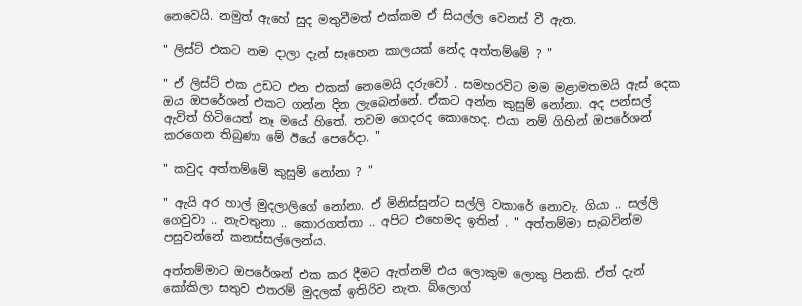නෙවෙයි. නමුත් ඇහේ සුද මතුවීමත් එක්කම ඒ සියල්ල වෙනස් වී ඇත.

" ලිස්ට් එකට නම දාලා දැන් සෑහෙන කාලයක් නේද අත්තම්මේ ? "

" ඒ ලිස්ට් එක උඩට එන එකක් නෙමෙයි දරුවෝ . සමහරවිට මම මළාමතමයි ඇස් දෙක ඔය ඔපරේශන් එකට ගන්න දින ලැබෙන්නේ. ඒකට අන්න කුසුම් නෝනා. අද පන්සල් ඇවිත් හිටියෙත් නෑ මයේ හිතේ. තවම ගෙදරද කොහෙද. එයා නම් ගිහින් ඔපරේශන් කරගෙන තිබුණා මේ ඊයේ පෙරේදා. "

" කවුද අත්තම්මේ කුසුම් නෝනා ? "

" ඇයි අර හාල් මුදලාලිගේ නෝනා. ඒ මිනිස්සුන්ට සල්ලි වකාරේ නොවැ. ගියා .. සල්ලි ගෙවුවා .. නැවතුනා .. කොරගත්තා .. අපිට එහෙමද ඉතින් . " අත්තම්මා සැබවින්ම පසුවන්නේ කනස්සල්ලෙන්ය.

අත්තම්මාට ඔපරේශන් එක කර දීමට ඇත්නම් එය ලොකුම ලොකු පිනකි. ඒත් දැන් කෝකිලා සතුව එතරම් මුදලක් ඉතිරිව නැත. බ්ලොග්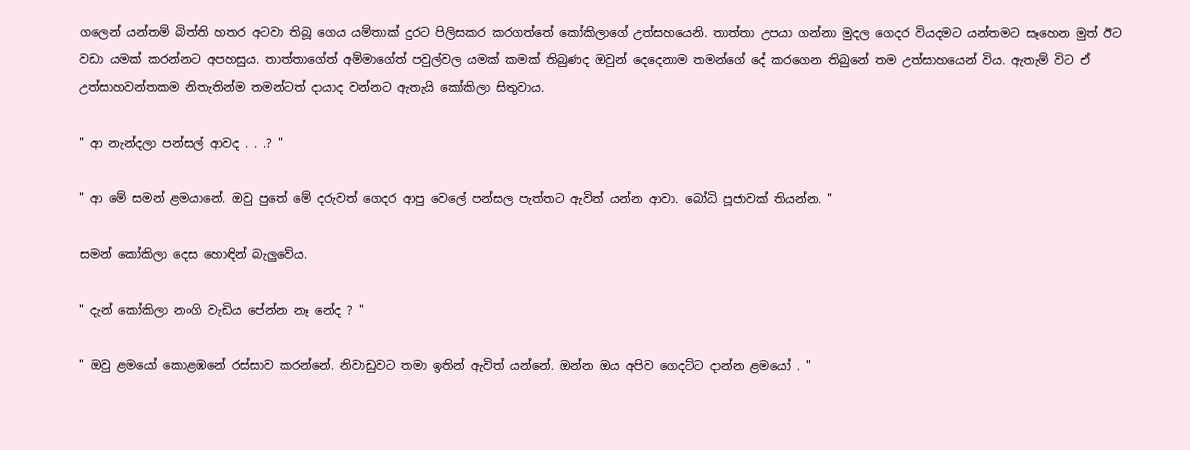ගලෙන් යන්තම් බිත්ති හතර අටවා තිබූ ගෙය යම්තාක් දුරට පිලිසකර කරගත්තේ කෝකිලාගේ උත්සහයෙනි. තාත්තා උපයා ගන්නා මුදල ගෙදර වියදමට යන්තමට සෑහෙන මුත් ඊට වඩා යමක් කරන්නට අපහසුය. තාත්තාගේත් අම්මාගේත් පවුල්වල යමක් කමක් තිබුණද ඔවුන් දෙදෙනාම තමන්ගේ දේ කරගෙන තිබුනේ තම උත්සාහයෙන් විය. ඇතැම් විට ඒ උත්සාහවන්තකම නිතැතින්ම තමන්ටත් දායාද වන්නට ඇතැයි කෝකිලා සිතුවාය.

" ආ නැන්දලා පන්සල් ආවද . . .? "

" ආ මේ සමන් ළමයානේ. ඔවු පුතේ මේ දරුවත් ගෙදර ආපු වෙලේ පන්සල පැත්තට ඇවිත් යන්න ආවා. බෝධි පූජාවක් තියන්න. "

සමන් කෝකිලා දෙස හොඳින් බැලුවේය.

" දැන් කෝකිලා නංගි වැඩිය පේන්න නෑ නේද ? "

" ඔවු ළමයෝ කොළඹනේ රස්සාව කරන්නේ. නිවාඩුවට තමා ඉතින් ඇවිත් යන්නේ. ඔන්න ඔය අපිව ගෙදට්ට දාන්න ළමයෝ . "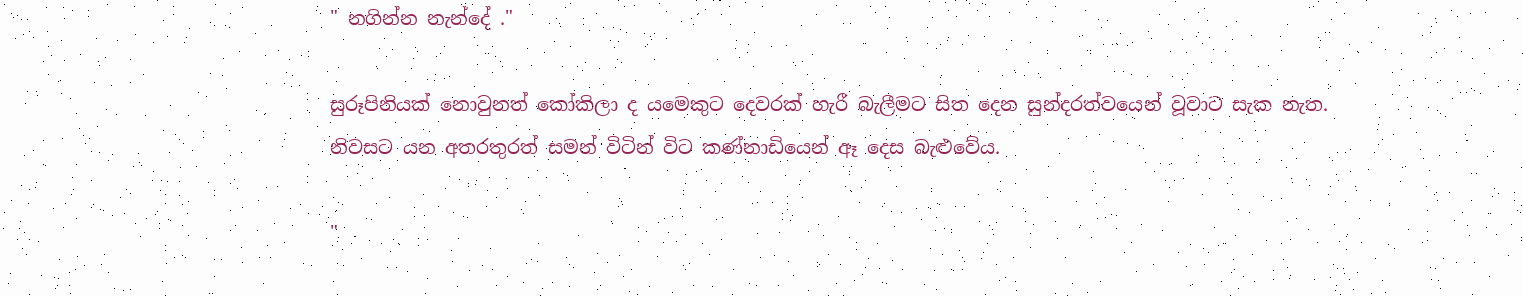" නගින්න නැන්දේ ."

සුරූපිනියක් නොවුනත් කෝකිලා ද යමෙකුට දෙවරක් හැරී බැලීමට සිත දෙන සුන්දරත්වයෙන් වූවාට සැක නැත. නිවසට යන අතරතුරත් සමන් විටින් විට කණ්නාඩියෙන් ඈ දෙස බැළුවේය.

"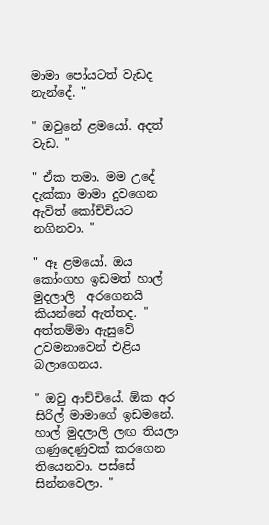මාමා පෝයටත් වැඩද නැන්දේ. "

" ඔවුනේ ළමයෝ. අදත් වැඩ. "

" ඒක තමා. මම උදේ දැක්කා මාමා දුවගෙන ඇවිත් කෝච්චියට නගිනවා. "

" ඈ ළමයෝ. ඔය කෝංගහ ඉඩමත් හාල් මුදලාලි  අරගෙනයි කියන්නේ ඇත්තද. " අත්තම්මා ඇසුවේ උවමනාවෙන් එළිය බලාගෙනය.

" ඔවු ආච්චියේ. ඕක අර සිරිල් මාමාගේ ඉඩමනේ. හාල් මුදලාලි ලඟ තියලා ගණුදෙණුවක් කරගෙන තියෙනවා. පස්සේ සින්නවෙලා. "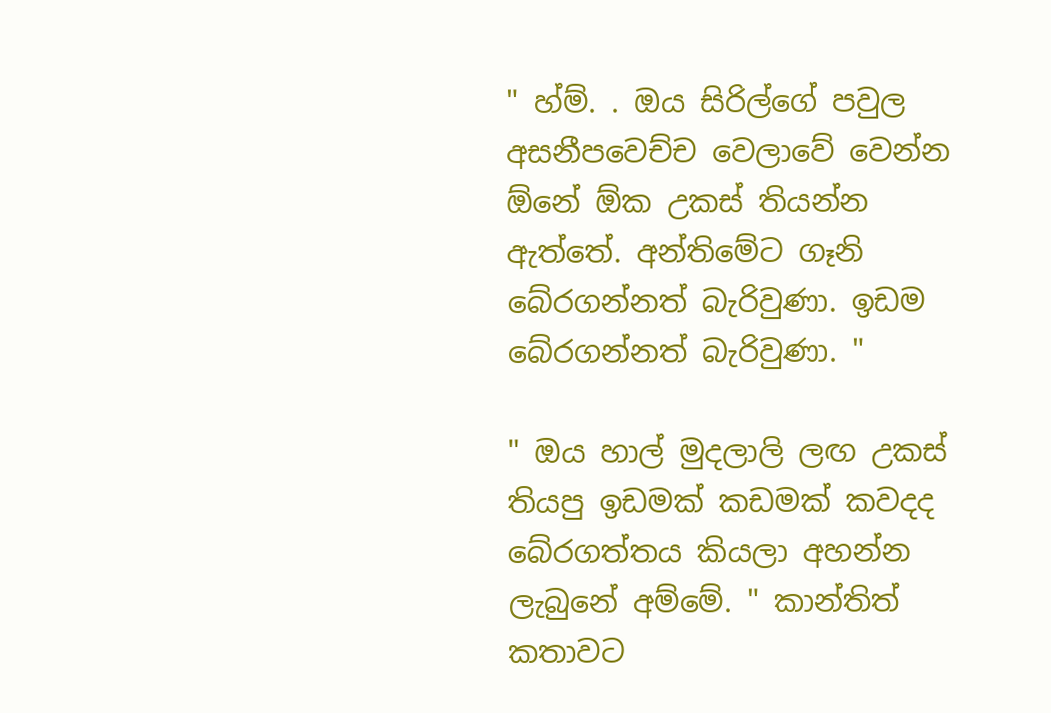" හ්ම්. . ඔය සිරිල්ගේ පවුල අසනීපවෙච්ච වෙලාවේ වෙන්න ඕනේ ඕක උකස් තියන්න ඇත්තේ. අන්තිමේට ගෑනි බේරගන්නත් බැරිවුණා. ඉඩම බේරගන්නත් බැරිවුණා. "

" ඔය හාල් මුදලාලි ලඟ උකස් තියපු ඉඩමක් කඩමක් කවදද බේරගත්තය කියලා අහන්න ලැබුනේ අම්මේ. " කාන්තිත් කතාවට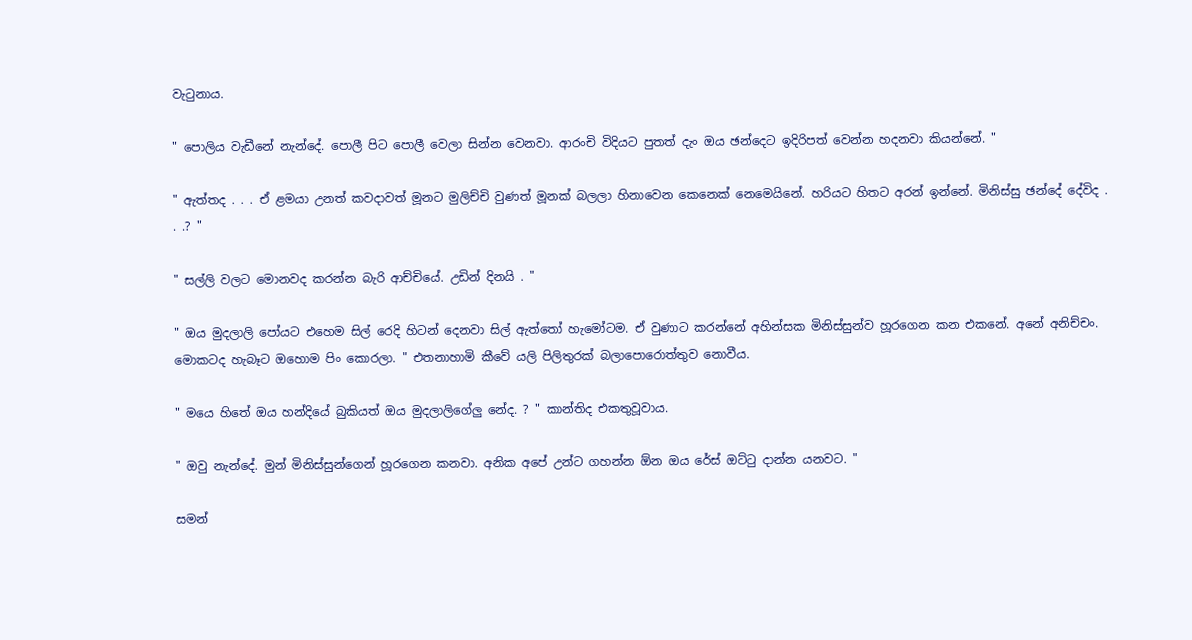වැටුනාය.

" පොලිය වැඩීනේ නැන්දේ. පොලී පිට පොලී වෙලා සින්න වෙනවා. ආරංචි විදියට පුතත් දැං ඔය ඡන්දෙට ඉදිරිපත් වෙන්න හදනවා කියන්නේ. "

" ඇත්තද . . . ඒ ළමයා උනත් කවදාවත් මූනට මුලිච්චි වුණත් මූනක් බලලා හිනාවෙන කෙනෙක් නෙමෙයිනේ. හරියට හිතට අරන් ඉන්නේ. මිනිස්සු ඡන්දේ දේවිද . . .? "

" සල්ලි වලට මොනවද කරන්න බැරි ආච්චියේ. උඩින් දිනයි . "

" ඔය මුදලාලි පෝයට එහෙම සිල් රෙදි හිටන් දෙනවා සිල් ඇත්තෝ හැමෝටම. ඒ වුණාට කරන්නේ අහින්සක මිනිස්සුන්ව හූරගෙන කන එකනේ. අනේ අනිච්චං. මොකටද හැබෑට ඔහොම පිං කොරලා. " එතනාහාමි කීවේ යලි පිලිතුරක් බලාපොරොත්තුව නොවීය.

" මයෙ හිතේ ඔය හන්දියේ බුකියත් ඔය මුදලාලිගේලු නේද. ? " කාන්තිද එකතුවූවාය.

" ඔවු නැන්දේ. මුන් මිනිස්සුන්ගෙන් හූරගෙන කනවා. අනික අපේ උන්ට ගහන්න ඕන ඔය රේස් ඔට්ටු දාන්න යනවට. "

සමන්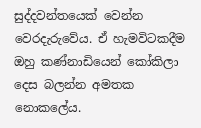සුද්දවන්තයෙක් වෙන්න වෙරදැරුවේය. ඒ හැමවිටකදීම ඔහු කණ්නාඩියෙන් කෝකිලා දෙස බලන්න අමතක නොකලේය.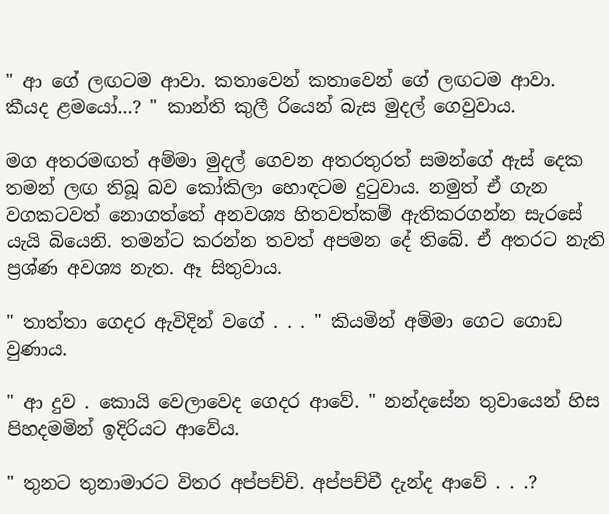" ආ ගේ ලඟටම ආවා. කතාවෙන් කතාවෙන් ගේ ලඟටම ආවා. කීයද ළමයෝ...? " කාන්ති කුලී රියෙන් බැස මුදල් ගෙවුවාය.

මග අතරමඟත් අම්මා මුදල් ගෙවන අතරතුරත් සමන්ගේ ඇස් දෙක තමන් ලඟ තිබූ බව කෝකිලා හොඳටම දුටුවාය. නමුත් ඒ ගැන වගකටවත් නොගත්තේ අනවශ්‍ය හිතවත්කම් ඇතිකරගන්න සැරසේ යැයි බියෙනි. තමන්ට කරන්න තවත් අපමන දේ තිබේ. ඒ අතරට නැති ප්‍රශ්ණ අවශ්‍ය නැත. ඈ සිතුවාය.

" තාත්තා ගෙදර ඇවිදින් වගේ . . . " කියමින් අම්මා ගෙට ගොඩ වුණාය.

" ආ දුව . කොයි වෙලාවෙද ගෙදර ආවේ. " නන්දසේන තුවායෙන් හිස පිහදමමින් ඉදිරියට ආවේය.

" තුනට තුනාමාරට විතර අප්පච්චි. අප්පච්චී දැන්ද ආවේ . . .?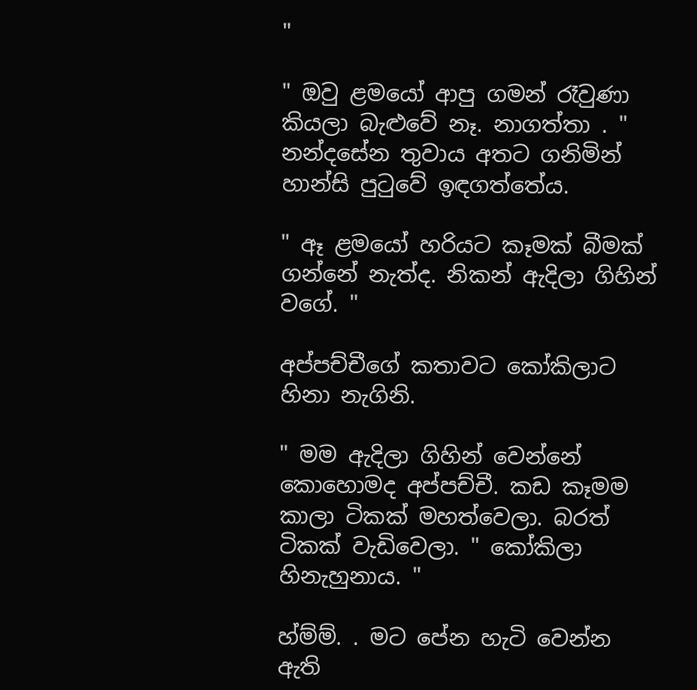"

" ඔවු ළමයෝ ආපු ගමන් රෑවුණා කියලා බැළුවේ නෑ. නාගත්තා . " නන්දසේන තුවාය අතට ගනිමින් හාන්සි පුටුවේ ඉඳගත්තේය.

" ඈ ළමයෝ හරියට කෑමක් බීමක් ගන්නේ නැත්ද. නිකන් ඇදිලා ගිහින් වගේ. "

අප්පච්චීගේ කතාවට කෝකිලාට හිනා නැගිනි.

" මම ඇදිලා ගිහින් වෙන්නේ කොහොමද අප්පච්චී. කඩ කෑමම කාලා ටිකක් මහත්වෙලා. බරත් ටිකක් වැඩිවෙලා. " කෝකිලා හිනැහුනාය. "

හ්ම්ම්. . මට පේන හැටි වෙන්න ඇති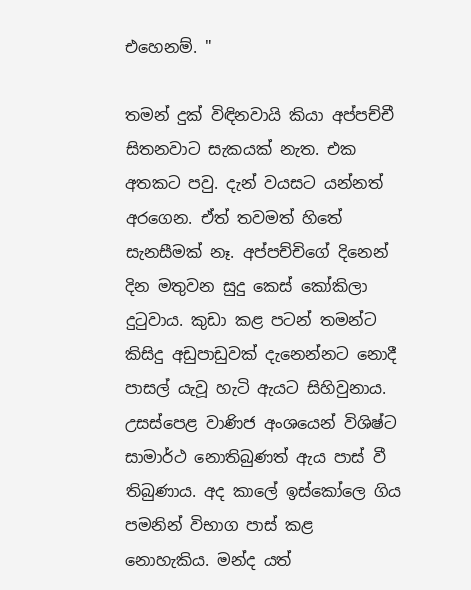එහෙනම්. "

තමන් දුක් විඳිනවායි කියා අප්පච්චී සිතනවාට සැකයක් නැත. එක අතකට පවු. දැන් වයසට යන්නත් අරගෙන. ඒත් තවමත් හිතේ සැනසීමක් නෑ. අප්පච්චිගේ දිනෙන් දින මතුවන සුදු කෙස් කෝකිලා දුටුවාය. කුඩා කළ පටන් තමන්ට කිසිදු අඩුපාඩුවක් දැනෙන්නට නොදී පාසල් යැවූ හැටි ඇයට සිහිවුනාය. උසස්පෙළ වාණිජ අංශයෙන් විශිෂ්ට සාමාර්ථ නොතිබුණත් ඇය පාස් වී තිබුණාය. අද කාලේ ඉස්කෝලෙ ගිය පමනින් විභාග පාස් කළ නොහැකිය. මන්ද යත්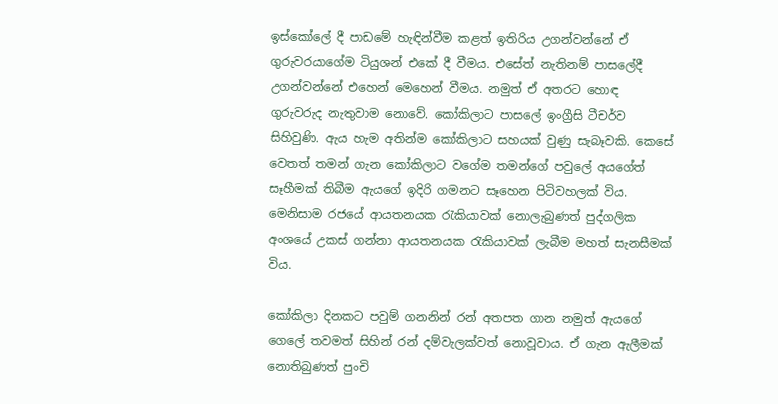ඉස්කෝලේ දී පාඩමේ හැඳින්වීම කළත් ඉතිරිය උගන්වන්නේ ඒ ගුරුවරයාගේම ටියුශන් එකේ දී වීමය. එසේත් නැතිනම් පාසලේදී උගන්වන්නේ එහෙන් මෙහෙන් වීමය. නමුත් ඒ අතරට හොඳ ගුරුවරුද නැතුවාම නොවේ. කෝකිලාට පාසලේ ඉංග්‍රීසි ටීචර්ව සිහිවුණි. ඇය හැම අතින්ම කෝකිලාට සහයක් වුණු සැබෑවකි. කෙසේ වෙතත් තමන් ගැන කෝකිලාට වගේම තමන්ගේ පවුලේ අයගේත් සෑහීමක් තිබීම ඇයගේ ඉදිරි ගමනට සෑහෙන පිටිවහලක් විය. මෙනිසාම රජයේ ආයතනයක රැකියාවක් නොලැබුණත් පුද්ගලික අංශයේ උකස් ගන්නා ආයතනයක රැකියාවක් ලැබීම මහත් සැනසීමක් විය.

කෝකිලා දිනකට පවුම් ගනනින් රන් අතපත ගාන නමුත් ඇයගේ ගෙලේ තවමත් සිහින් රන් දම්වැලක්වත් නොවූවාය. ඒ ගැන ඇලීමක් නොතිබුණත් පුංචි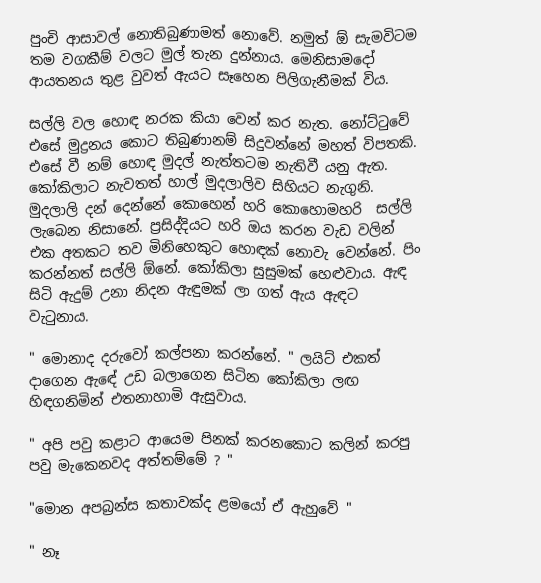පුංචි ආසාවල් නොතිබුණාමත් නොවේ. නමුත් ඕ සැමවිටම තම වගකීම් වලට මුල් තැන දුන්නාය. මෙනිසාමදෝ ආයතනය තුළ වුවත් ඇයට සෑහෙන පිලිගැනීමක් විය.

සල්ලි වල හොඳ නරක කියා වෙන් කර නැත. නෝට්ටුවේ එසේ මුද්‍රනය කොට තිබුණානම් සිදුවන්නේ මහත් විපතකි. එසේ වී නම් හොඳ මුදල් නැත්තටම නැතිවී යනු ඇත. කෝකිලාට නැවතත් හාල් මුදලාලිව සිහියට නැගුනි. මුදලාලි දන් දෙන්නේ කොහෙන් හරි කොහොමහරි  සල්ලි ලැබෙන නිසානේ. ප්‍රසිද්දියට හරි ඔය කරන වැඩ වලින් එක අතකට තව මිනිහෙකුට හොඳක් නොවැ වෙන්නේ. පිං කරන්නත් සල්ලි ඕනේ. කෝකිලා සුසුමක් හෙළුවාය. ඇඳ සිටි ඇදුම් උනා නිදන ඇඳුමක් ලා ගත් ඇය ඇඳට වැටුනාය.

" මොනාද දරුවෝ කල්පනා කරන්නේ. " ලයිට් එකත් දාගෙන ඇඳේ උඩ බලාගෙන සිටින කෝකිලා ලඟ හිඳගනිමින් එතනාහාමි ඇසුවාය.

" අපි පවු කළාට ආයෙම පිනක් කරනකොට කලින් කරපු පවු මැකෙනවද අත්තම්මේ ? "

"මොන අපබ්‍රන්ස කතාවක්ද ළමයෝ ඒ ඇහුවේ "

" නෑ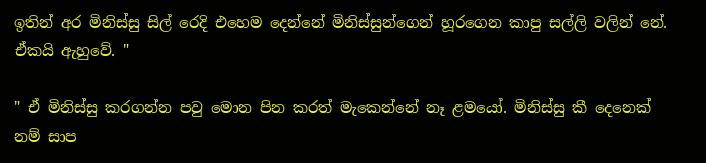ඉතින් අර මිනිස්සු සිල් රෙදි එහෙම දෙන්නේ මිනිස්සුන්ගෙන් හූරගෙන කාපු සල්ලි වලින් නේ. ඒකයි ඇහුවේ. "

" ඒ මිනිස්සු කරගන්න පවු මොන පින කරත් මැකෙන්නේ නෑ ළමයෝ. මිනිස්සු කී දෙනෙක් නම් සාප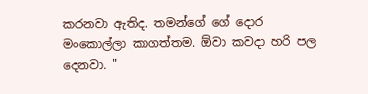කරනවා ඇතිද. තමන්ගේ ගේ දොර මංකොල්ලා කාගත්තම. ඕවා කවදා හරි පල දෙනවා. "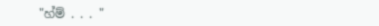"හ්ම් . . . "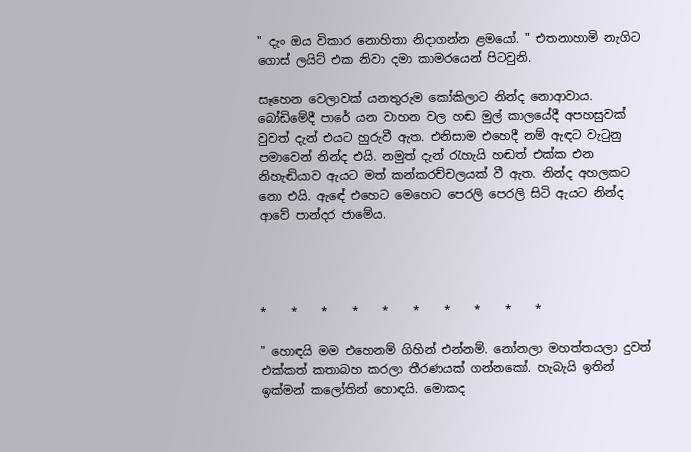" දැං ඔය විකාර නොහිතා නිදාගන්න ළමයෝ. " එතනාහාමි නැගිට ගොස් ලයිට් එක නිවා දමා කාමරයෙන් පිටවුනි.

සෑහෙන වෙලාවක් යනතුරුම කෝකිලාට නින්ද නොආවාය. බෝඩිමේදී පාරේ යන වාහන වල හඬ මුල් කාලයේදී අපහසුවක් වුවත් දැන් එයට හුරුවී ඇත. එනිසාම එහෙදී නම් ඇඳට වැටුනු පමාවෙන් නින්ද එයි. නමුත් දැන් රැහැයි හඬත් එක්ක එන නිහැඬියාව ඇයට මත් කන්කරච්චලයක් වී ඇත. නින්ද අහලකට නො එයි. ඇඳේ එහෙට මෙහෙට පෙරලි පෙරලි සිටි ඇයට නින්ද ආවේ පාන්දර ජාමේය.




*    *    *    *    *    *    *    *    *    *

" හොඳයි මම එහෙනම් ගිහින් එන්නම්. නෝනලා මහත්තයලා දුවත් එක්කත් කතාබහ කරලා තීරණයක් ගන්නකෝ. හැබැයි ඉතින් ඉක්මන් කලෝතින් හොඳයි. මොකද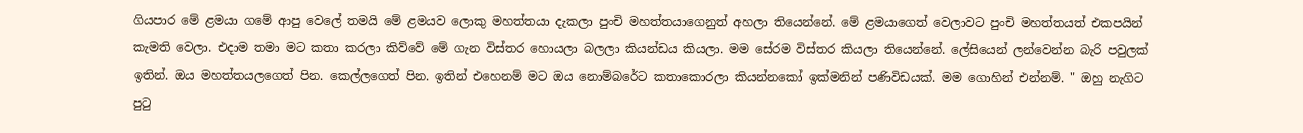ගියපාර මේ ළමයා ගමේ ආපු වෙලේ තමයි මේ ළමයව ලොකු මහත්තයා දැකලා පුංචි මහත්තයාගෙනුත් අහලා තියෙන්නේ. මේ ළමයාගෙත් වෙලාවට පුංචි මහත්තයත් එකපයින් කැමති වෙලා. එදාම තමා මට කතා කරලා කිව්වේ මේ ගැන විස්තර හොයලා බලලා කියන්ඩය කියලා. මම සේරම විස්තර කියලා තියෙන්නේ. ලේසියෙන් ලන්වෙන්න බැරි පවුලක් ඉතින්. ඔය මහත්තයලගෙත් පින. කෙල්ලගෙත් පින. ඉතින් එහෙනම් මට ඔය නොම්බරේට කතාකොරලා කියන්නකෝ ඉක්මනින් පණිවිඩයක්. මම ගොහින් එන්නම්. " ඔහු නැගිට පුටු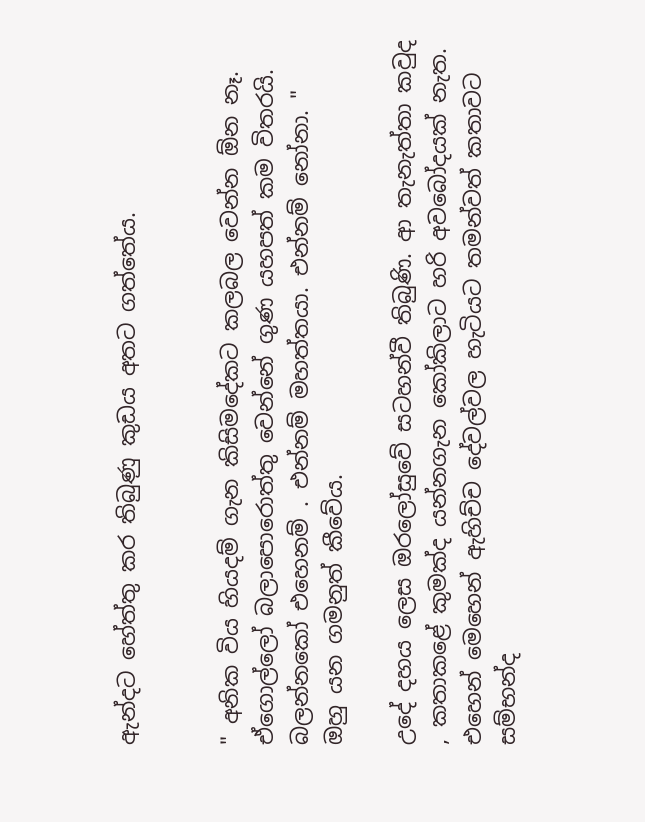ඇන්දට හේත්තු කර තිබුණු කුඩය අතට ගත්තේය.


" අනික විය හියදම් ගැන කිසිමදේකට කලබල වෙන්න ඕන නෑ. ඒගොල්ලෝ බලාපොරොත්තු වෙන්නේ ගුණ යහපත් කම විතරයි. බලන්නකෝ එහෙනම් . එන්නම් මහත්තයා. එන්නම් නෝනා. " ඔහු යන ගමනුත් කීවේය.

උදේ දහය ලෙස ඔරලෝසුවේ සටහන්වී තිබුණි. ආ තැනැත්තා කවුද , කතාකළේ කුමක්ද යන්නගැන කෝකිලාට හරි අවබෝදයක් නැත. එහෙන් මෙහෙන් ඇහිච්ච දේවල්වල හැටියට තමන්වත් කතාවට සම්භන්ද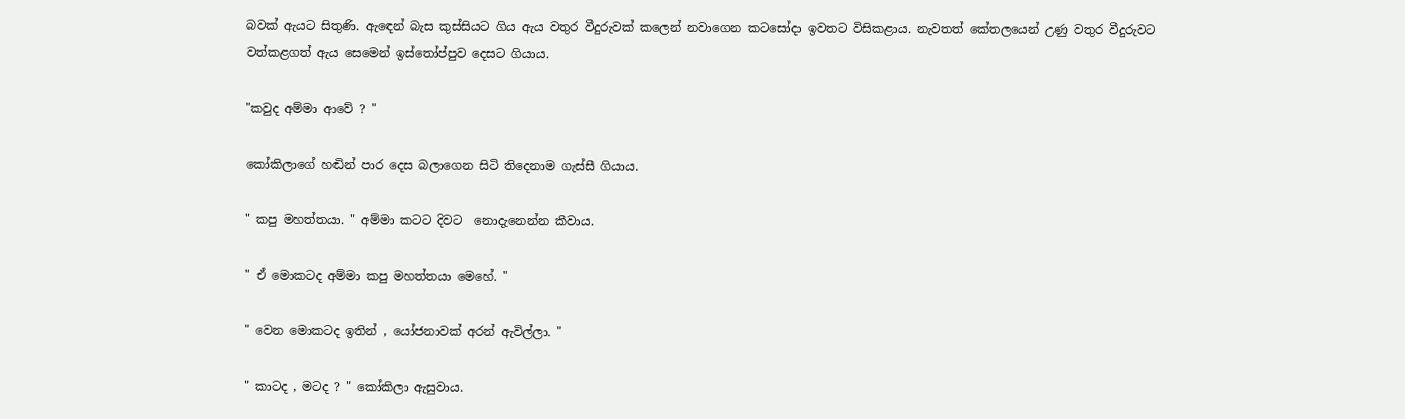බවක් ඇයට සිතුණි. ඇඳෙන් බැස කුස්සියට ගිය ඇය වතුර වීදුරුවක් කලෙන් නවාගෙන කටසෝදා ඉවතට විසිකළාය. නැවතත් කේතලයෙන් උණු වතුර වීදුරුවට වත්කළගත් ඇය සෙමෙන් ඉස්තෝප්පුව දෙසට ගියාය.

"කවුද අම්මා ආවේ ? "

කෝකිලාගේ හඬින් පාර දෙස බලාගෙන සිටි තිදෙනාම ගැස්සී ගියාය.

" කපු මහත්තයා. " අම්මා කටට දිවට  නොදැනෙන්න කීවාය.

" ඒ මොකටද අම්මා කපු මහත්තයා මෙහේ. "

" වෙන මොකටද ඉතින් , යෝජනාවක් අරන් ඇවිල්ලා. "

" කාටද , මටද ? " කෝකිලා ඇසුවාය.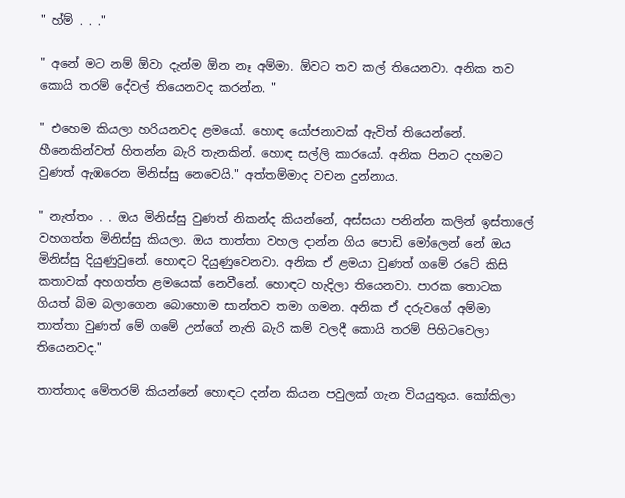" හ්ම් . . ."

" අනේ මට නම් ඕවා දැන්ම ඕන නෑ අම්මා. ඕවට තව කල් තියෙනවා. අනික තව කොයි තරම් දේවල් තියෙනවද කරන්න. "

" එහෙම කියලා හරියනවද ළමයෝ. හොඳ යෝජනාවක් ඇවිත් තියෙන්නේ. හීනෙකින්වත් හිතන්න බැරි තැනකින්. හොඳ සල්ලි කාරයෝ. අනික පිනට දහමට වුණත් ඇඹරෙන මිනිස්සු නෙවෙයි." අත්තම්මාද වචන දුන්නාය.

" නැත්තං . . ඔය මිනිස්සු වුණත් නිකන්ද කියන්නේ, අස්සයා පනින්න කලින් ඉස්තාලේ වහගත්ත මිනිස්සු කියලා. ඔය තාත්තා වහල දාන්න ගිය පොඩි මෝලෙන් නේ ඔය මිනිස්සු දියුණුවුනේ. හොඳට දියුණුවෙනවා. අනික ඒ ළමයා වුණත් ගමේ රටේ කිසි කතාවක් අහගත්ත ළමයෙක් නෙවීනේ. හොඳට හැදිලා තියෙනවා. පාරක තොටක ගියත් බිම බලාගෙන බොහොම සාන්තව තමා ගමන. අනික ඒ දරුවගේ අම්මා තාත්තා වුණත් මේ ගමේ උන්ගේ නැති බැරි කම් වලදී කොයි තරම් පිහිටවෙලා තියෙනවද."

තාත්තාද මේතරම් කියන්නේ හොඳට දන්න කියන පවුලක් ගැන වියයුතුය. කෝකිලා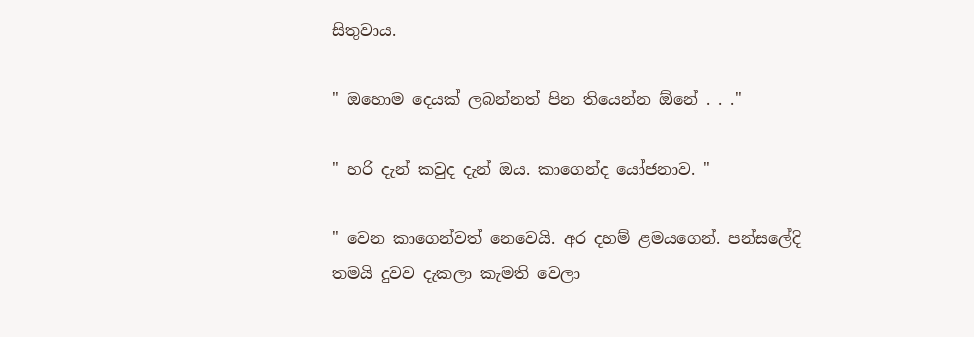සිතුවාය.

" ඔහොම දෙයක් ලබන්නත් පින තියෙන්න ඕනේ . . ."

" හරි දැන් කවුද දැන් ඔය. කාගෙන්ද යෝජනාව. "

" වෙන කාගෙන්වත් නෙවෙයි. අර දහම් ළමයගෙන්. පන්සලේදි තමයි දුවව දැකලා කැමති වෙලා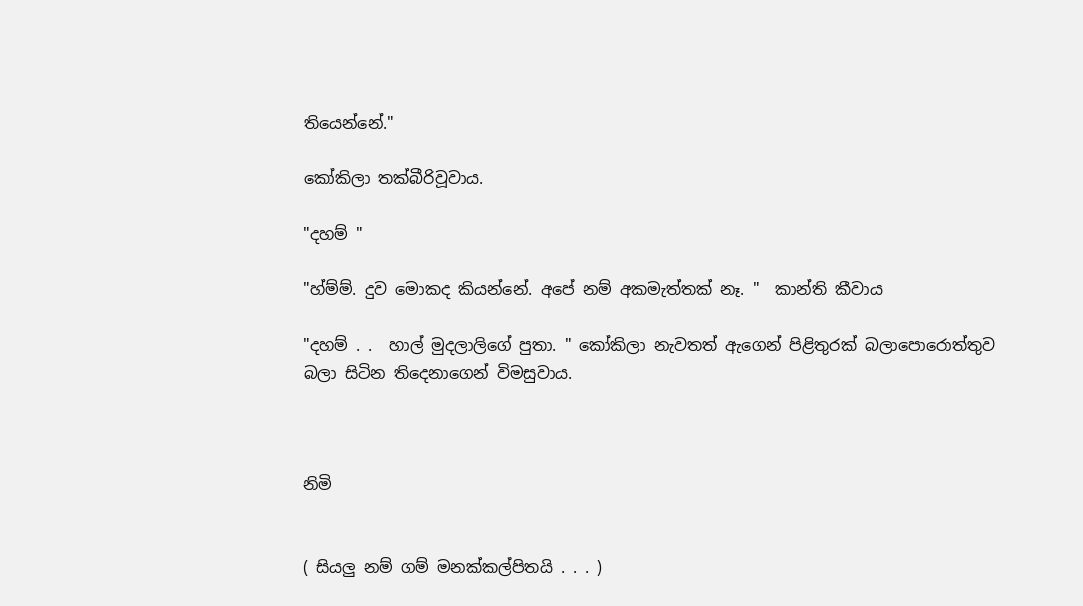තියෙන්නේ."

කෝකිලා තක්බීරිවූවාය.

"දහම් "

"හ්ම්ම්. දුව මොකද කියන්නේ. අපේ නම් අකමැත්තක් නෑ. "  කාන්ති කීවාය

"දහම් . .  හාල් මුදලාලිගේ පුතා. " කෝකිලා නැවතත් ඇගෙන් පිළිතුරක් බලාපොරොත්තුව බලා සිටින තිදෙනාගෙන් විමසුවාය.



නිමි


( සියලු නම් ගම් මනක්කල්පිතයි . . . )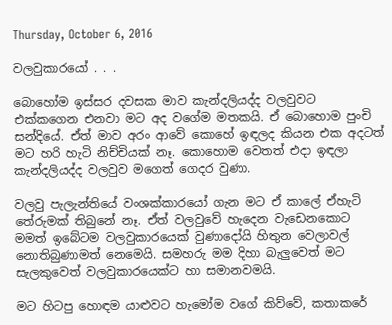Thursday, October 6, 2016

වලවුකාරයෝ . . .

බොහෝම ඉස්සර දවසක මාව කැන්දලියද්ද වලවුවට එක්කගෙන එනවා මට අද වගේම මතකයි. ඒ බොහොම පුංචි සන්දියේ. ඒත් මාව අරං ආවේ කොහේ ඉඳලද කියන එක අදටත් මට හරි හැටි නිච්චියක් නෑ. කොහොම වෙතත් එදා ඉඳලා කැන්දලියද්ද වලවුව මගෙත් ගෙදර වුණා.

වලවු පැලැන්තියේ වංශක්කාරයෝ ගැන මට ඒ කාලේ ඒහැටි තේරුමක් තිබුනේ නෑ. ඒත් වලවුවේ හැදෙන වැඩෙනකොට මමත් ඉබේටම වලවුකාරයෙක් වුණාදෝයි හිතුන වෙලාවල් නොතිබුණාමත් නෙමෙයි. සමහරු මම දිහා බැලුවෙත් මට සැලකුවෙත් වලවුකාරයෙක්ට හා සමානවමයි.

මට හිටපු හොඳම යාළුවට හැමෝම වගේ කිව්වේ, කතාකරේ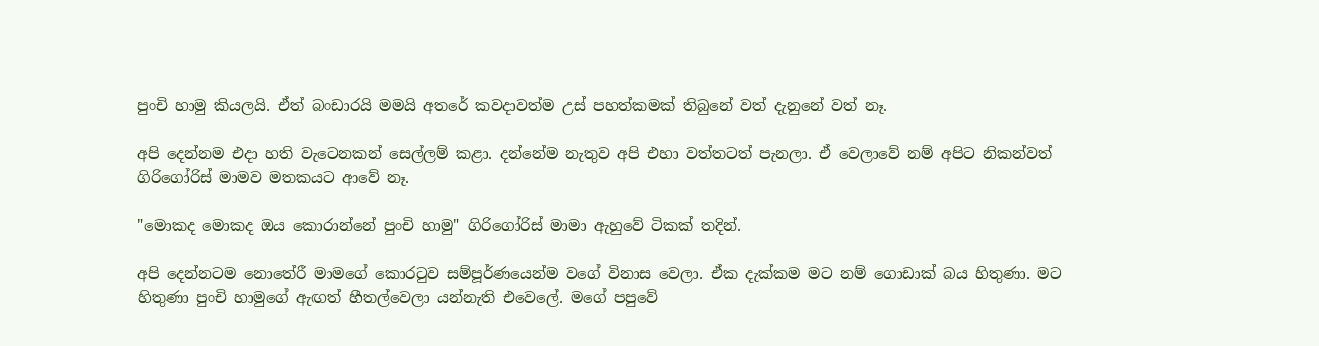පුංචි හාමු කියලයි. ඒත් බංඩාරයි මමයි අතරේ කවදාවත්ම උස් පහත්කමක් තිබුනේ වත් දැනුනේ වත් නෑ.

අපි දෙන්නම එදා හති වැටෙනකන් සෙල්ලම් කළා. දන්නේම නැතුව අපි එහා වත්තටත් පැනලා. ඒ වෙලාවේ නම් අපිට නිකන්වත් ගිරිගෝරිස් මාමව මතකයට ආවේ නෑ.

"මොකද මොකද ඔය කොරාන්නේ පුංචි හාමු" ගිරිගෝරිස් මාමා ඇහුවේ ටිකක් තදින්.

අපි දෙන්නටම නොතේරී මාමගේ කොරටුව සම්පූර්ණයෙන්ම වගේ විනාස වෙලා. ඒක දැක්කම මට නම් ගොඩාක් බය හිතුණා. මට හිතුණා පුංචි හාමුගේ ඇඟත් හීතල්වෙලා යන්නැති එවෙලේ. මගේ පපුවේ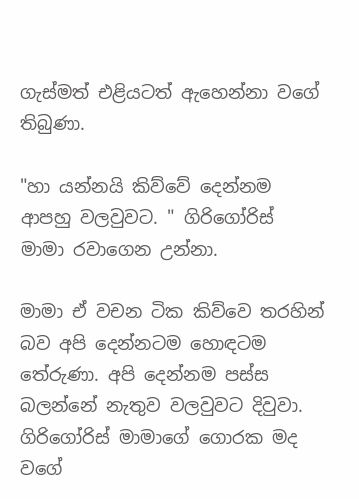ගැස්මත් එළියටත් ඇහෙන්නා වගේ තිබුණා.

"හා යන්නයි කිව්වේ දෙන්නම ආපහු වලවුවට. " ගිරිගෝරිස් මාමා රවාගෙන උන්නා.

මාමා ඒ වචන ටික කිව්වෙ තරහින් බව අපි දෙන්නටම හොඳටම තේරුණා. අපි දෙන්නම පස්ස බලන්නේ නැතුව වලවුවට දිවුවා. ගිරිගෝරිස් මාමාගේ ගොරක මද වගේ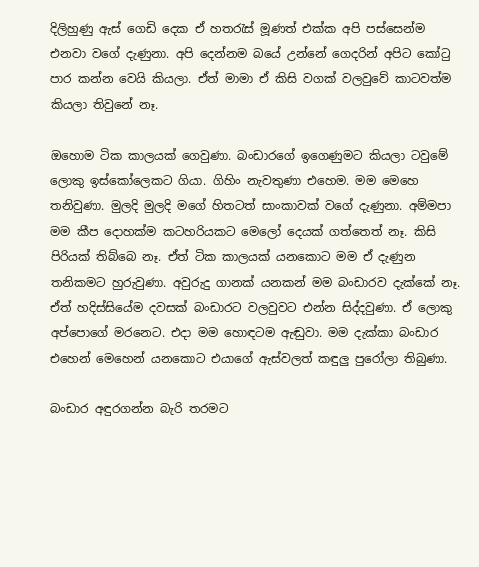දිලිහුණු ඇස් ගෙඩි දෙක ඒ හතරැස් මූණත් එක්ක අපි පස්සෙන්ම එනවා වගේ දැණුනා. අපි දෙන්නම බයේ උන්නේ ගෙදරින් අපිට කෝටු පාර කන්න වෙයි කියලා. ඒත් මාමා ඒ කිසි වගක් වලවුවේ කාටවත්ම කියලා තිවුනේ නෑ.

ඔහොම ටික කාලයක් ගෙවුණා. බංඩාරගේ ඉගෙණුමට කියලා ටවුමේ ලොකු ඉස්කෝලෙකට ගියා. ගිහිං නැවතුණා එහෙම. මම මෙහෙ තනිවුණා. මුලදි මුලදි මගේ හිතටත් සාංකාවක් වගේ දැණුනා. අම්මපා මම කීප දොහක්ම කටහරියකට මෙලෝ දෙයක් ගත්තෙත් නෑ. කිසි පිරියක් තිබ්බෙ නෑ. ඒත් ටික කාලයක් යනකොට මම ඒ දැණුන තනිකමට හුරුවුණා. අවුරුදු ගානක් යනකන් මම බංඩාරව දැක්කේ නෑ. ඒත් හදිස්සියේම දවසක් බංඩාරට වලවුවට එන්න සිද්දවුණා. ඒ ලොකු අප්පොගේ මරනෙට. එදා මම හොඳටම ඇඬුවා. මම දැක්කා බංඩාර එහෙන් මෙහෙන් යනකොට එයාගේ ඇස්වලත් කඳුලු පුරෝලා තිබුණා.

බංඩාර අඳුරගන්න බැරි තරමට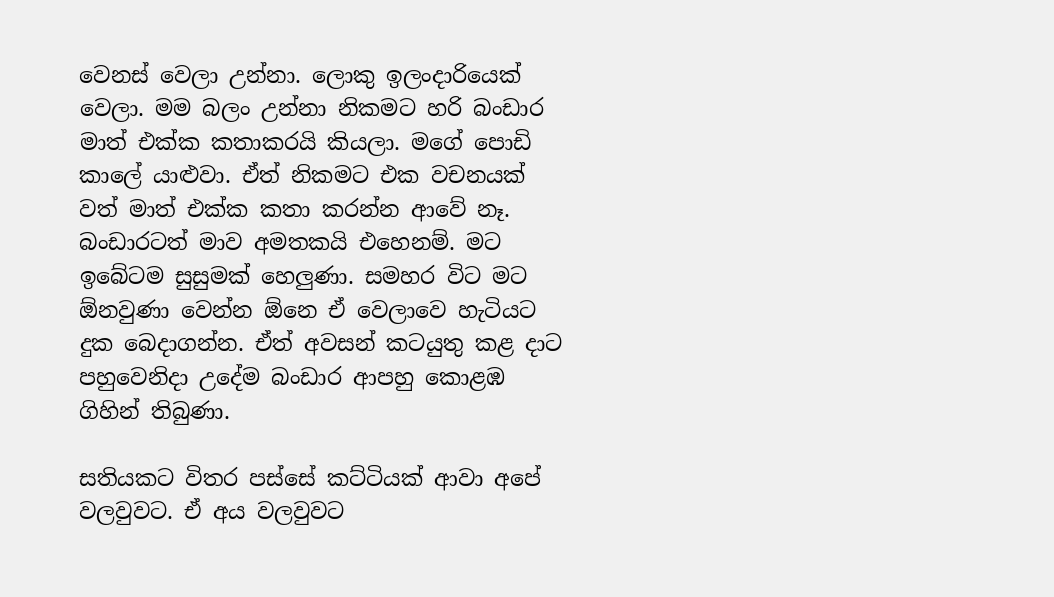වෙනස් වෙලා උන්නා. ලොකු ඉලංදාරියෙක් වෙලා. මම බලං උන්නා නිකමට හරි බංඩාර මාත් එක්ක කතාකරයි කියලා. මගේ පොඩි කාලේ යාළුවා. ඒත් නිකමට එක වචනයක් වත් මාත් එක්ක කතා කරන්න ආවේ නෑ. බංඩාරටත් මාව අමතකයි එහෙනම්. මට ඉබේටම සුසුමක් හෙලුණා. සමහර විට මට ඕනවුණා වෙන්න ඕනෙ ඒ වෙලාවෙ හැටියට දුක බෙදාගන්න. ඒත් අවසන් කටයුතු කළ දාට පහුවෙනිදා උදේම බංඩාර ආපහු කොළඹ ගිහින් තිබුණා.

සතියකට විතර පස්සේ කට්ටියක් ආවා අපේ වලවුවට. ඒ අය වලවුවට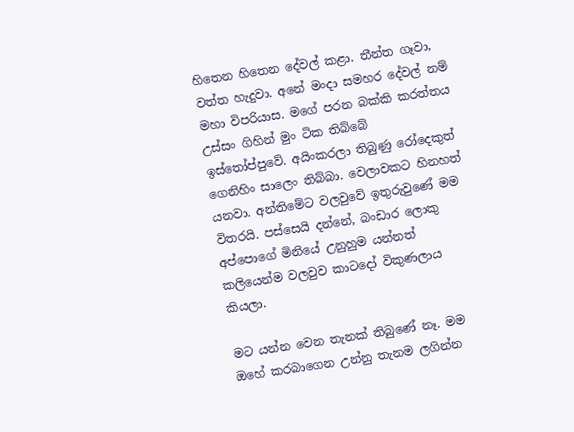හිතෙන හිතෙන දේවල් කළා. තීන්ත ගෑවා, වත්ත හැදුවා. අනේ මංදා සමහර දේවල් නම් මහා විපරියාස. මගේ පරන බක්කි කරත්තය උස්සං ගිහින් මුං ටික තිබ්බේ  ඉස්තෝප්පුවේ. අයිංකරලා තිබුණු රෝදෙකුත් ගෙනිහිං සාලෙං තිබ්බා. වෙලාවකට හිනහත් යනවා. අන්තිමේට වලවුවේ ඉතුරුවුණේ මම විතරයි. පස්සෙයි දන්නේ, බංඩාර ලොකු අප්පොගේ මිනියේ උනුහුම යන්නත් කලියෙන්ම වලවුව කාටදෝ විකුණලාය කියලා.

මට යන්න වෙන තැනක් තිබුණේ නෑ. මම ඔහේ කරබාගෙන උන්නු තැනම ලගින්න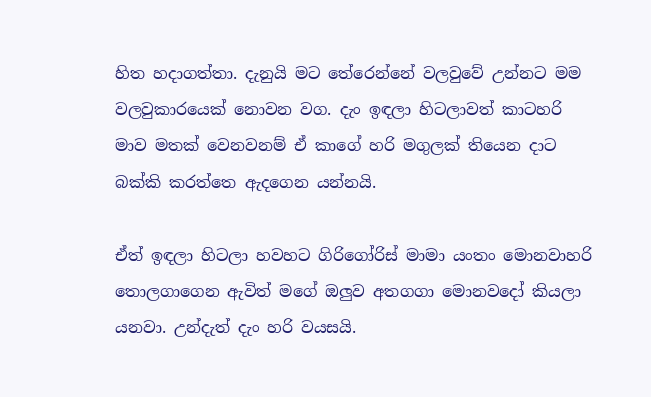හිත හදාගත්තා. දැනුයි මට තේරෙන්නේ වලවුවේ උන්නට මම වලවුකාරයෙක් නොවන වග. දැං ඉඳලා හිටලාවත් කාටහරි මාව මතක් වෙනවනම් ඒ කාගේ හරි මගුලක් තියෙන දාට බක්කි කරත්තෙ ඇදගෙන යන්නයි.

ඒත් ඉඳලා හිටලා හවහට ගිරිගෝරිස් මාමා යංතං මොනවාහරි තොලගාගෙන ඇවිත් මගේ ඔලුව අතගගා මොනවදෝ කියලා යනවා. උන්දැත් දැං හරි වයසයි.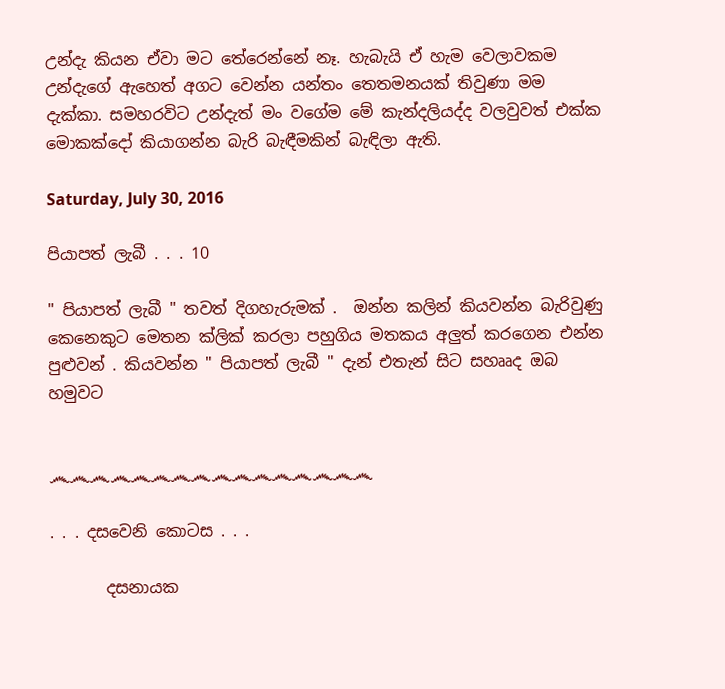උන්දැ කියන ඒවා මට තේරෙන්නේ නෑ. හැබැයි ඒ හැම වෙලාවකම උන්දැගේ ඇහෙත් අගට වෙන්න යන්තං තෙතමනයක් තිවුණා මම දැක්කා. සමහරවිට උන්දැත් මං වගේම මේ කැන්දලියද්ද වලවුවත් එක්ක මොකක්දෝ කියාගන්න බැරි බැඳීමකින් බැඳිලා ඇති.

Saturday, July 30, 2016

පියාපත් ලැබී . . . 10

" පියාපත් ලැබී " තවත් දිගහැරුමක් .  ඔන්න කලින් කියවන්න බැරිවුණු කෙනෙකුට මෙතන ක්ලික් කරලා පහුගිය මතකය අලුත් කරගෙන එන්න පුළුවන් . කියවන්න " පියාපත් ලැබී " දැන් එතැන් සිට සහෲද ඔබ හමුවට


෴෴෴෴෴෴෴෴෴෴෴෴෴෴෴෴

. . . දසවෙනි කොටස . . .

       දසනායක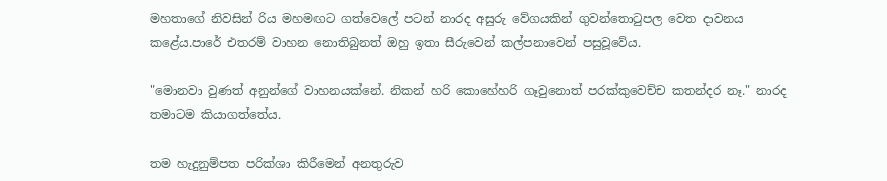මහතාගේ නිවසින් රිය මහමඟට ගත්වෙලේ පටන් නාරද අසුරු වේගයකින් ගුවන්තොටුපල වෙත දාවනය කළේය.පාරේ එතරම් වාහන නොතිබුනත් ඔහු ඉතා සීරුවෙන් කල්පනාවෙන් පසුවූවේය.

"මොනවා වුණත් අනුන්ගේ වාහනයක්නේ. නිකන් හරි කොහේහරි ගෑවුනොත් පරක්කුවෙච්ච කතන්දර නෑ." නාරද තමාටම කියාගත්තේය.

තම හැදුනුම්පත පරික්ශා කිරීමෙන් අනතුරුව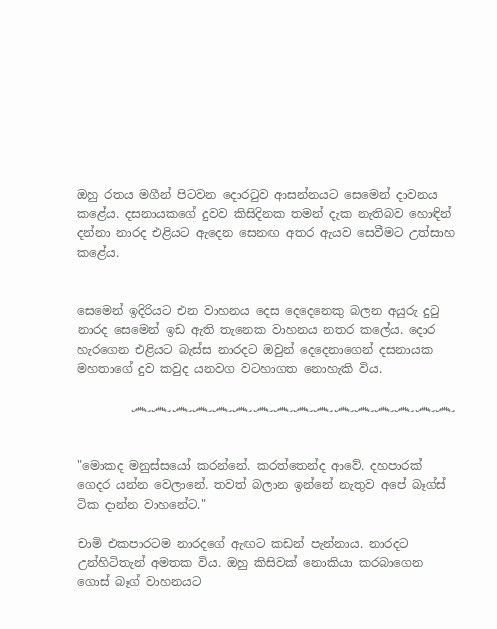ඔහු රතය මගීන් පිටවන දොරටුව ආසන්නයට සෙමෙන් දාවනය කළේය. දසනායකගේ දුවව කිසිදිනක තමන් දැක නැතිබව හොඳින් දන්නා නාරද එළියට ඇදෙන සෙනඟ අතර ඇයව සෙවීමට උත්සාහ කළේය.


සෙමෙන් ඉදිරියට එන වාහනය දෙස දෙදෙනෙකු බලන අයුරු දුටු නාරද සෙමෙන් ඉඩ ඇති තැනෙක වාහනය නතර කලේය. දොර හැරගෙන එළියට බැස්ස නාරදට ඔවුන් දෙදෙනාගෙන් දසනායක මහතාගේ දුව කවුද යනවග වටහාගත නොහැකි විය.

         ෴෴෴෴෴෴෴෴෴෴෴෴෴෴෴෴


"මොකද මනුස්සයෝ කරන්නේ. කරත්තෙන්ද ආවේ. දහපාරක් ගෙදර යන්න වෙලානේ. තවත් බලාන ඉන්නේ නැතුව අපේ බෑග්ස් ටික දාන්න වාහනේට."

චාමි එකපාරටම නාරදගේ ඇඟට කඩන් පැන්නාය. නාරදට උන්හිටිතැන් අමතක විය. ඔහු කිසිවක් නොකියා කරබාගෙන ගොස් බෑග් වාහනයට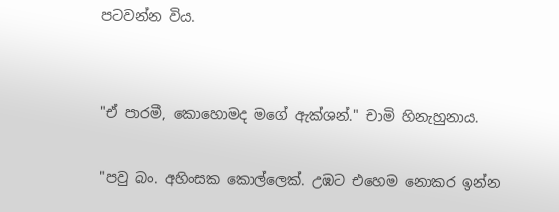පටවන්න විය.


"ඒ පාරමී, කොහොමද මගේ ඇක්ශන්." චාමි හිනැහුනාය.

"පවු බං. අහිංසක කොල්ලෙක්. උඹට එහෙම නොකර ඉන්න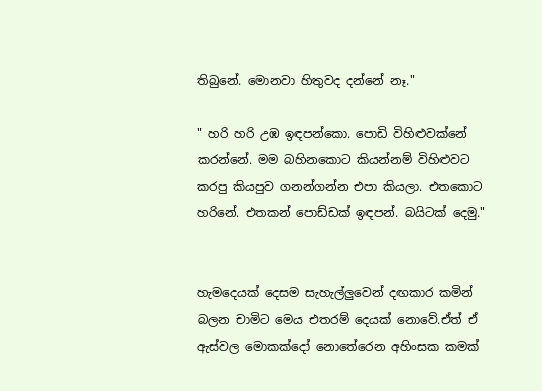තිබුනේ. මොනවා හිතුවද දන්නේ නෑ."

" හරි හරි උඹ ඉඳපන්කො. පොඩි විහිළුවක්නේ කරන්නේ. මම බහිනකොට කියන්නම් විහිළුවට කරපු කියපුව ගනන්ගන්න එපා කියලා. එතකොට හරිනේ. එතකන් පොඩ්ඩක් ඉඳපන්. බයිටක් දෙමු."


හැමදෙයක් දෙසම සැහැල්ලුවෙන් දඟකාර කමින් බලන චාමිට මෙය එතරම් දෙයක් නොවේ.ඒත් ඒ ඇස්වල මොකක්දෝ නොතේරෙන අහිංසක කමක්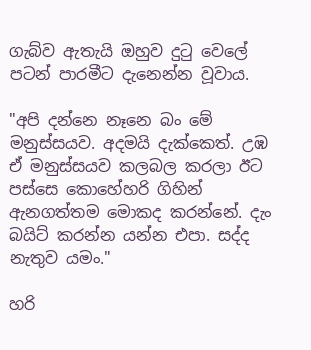ගැබ්ව ඇතැයි ඔහුව දුටු වෙලේ පටන් පාරමීට දැනෙන්න වූවාය.

"අපි දන්නෙ නෑනෙ බං මේ මනුස්සයව. අදමයි දැක්කෙත්. උඹ ඒ මනුස්සයව කලබල කරලා ඊට පස්සෙ කොහේහරි ගිහින් ඇනගත්තම මොකද කරන්නේ. දැං බයිට් කරන්න යන්න එපා. සද්ද නැතුව යමං."

හරි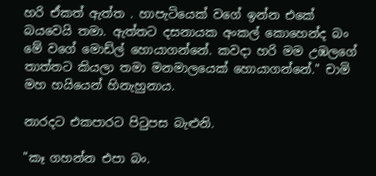හරි ඒකත් ඇත්ත . හාපැටියෙක් වගේ ඉන්න එකේ බයවෙයි තමා. ඇත්තට දසනායක අංකල් කොහෙන්ද බං මේ වගේ මොඩ්ල් හොයාගන්නේ. කවදා හරි මම උඹලගේ තාත්තට කියලා තමා මනමාලයෙක් හොයාගන්නේ." චාමි මහ හයියෙන් හිනැහුනාය.

නාරදට එකපාරට පිටුපස බැළුනි.

"කෑ ගහන්න එපා බං.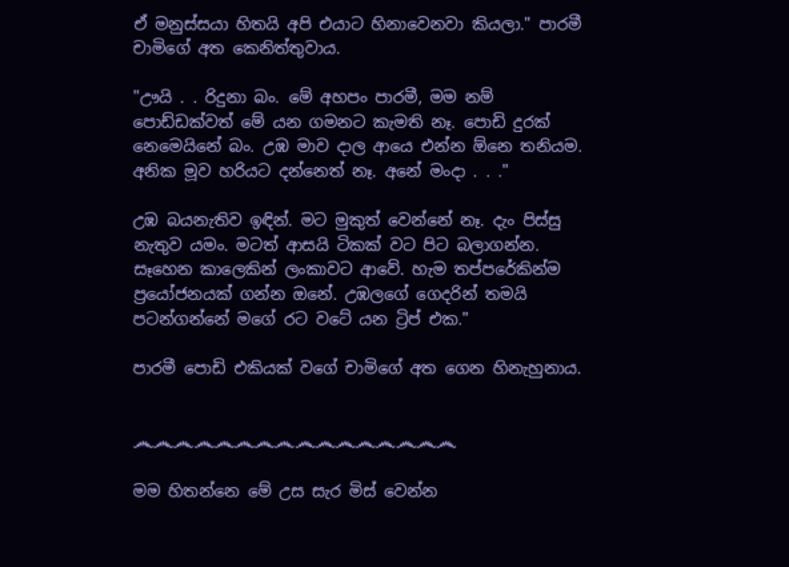ඒ මනුස්සයා හිතයි අපි එයාට හිනාවෙනවා කියලා." පාරමී  චාමිගේ අත කෙනිත්තුවාය.

"ඌයි . . රිදුනා බං. මේ අහපං පාරමී, මම නම් පොඩ්ඩක්වත් මේ යන ගමනට කැමති නෑ. පොඩි දුරක් නෙමෙයිනේ බං. උඹ මාව දාල ආයෙ එන්න ඕනෙ තනියම. අනික මූව හරියට දන්නෙත් නෑ. අනේ මංදා . . ."

උඹ බයනැතිව ඉඳින්. මට මුකුත් වෙන්නේ නෑ. දැං පිස්සු නැතුව යමං. මටත් ආසයි ටිකක් වට පිට බලාගන්න. සෑහෙන කාලෙකින් ලංකාවට ආවේ. හැම තප්පරේකින්ම ප්‍රයෝජනයක් ගන්න ඔනේ. උඹලගේ ගෙදරින් තමයි පටන්ගන්නේ මගේ රට වටේ යන ට්‍රිප් එක."

පාරමී පොඩි එකියක් වගේ චාමිගේ අත ගෙන හිනැහුනාය.


෴෴෴෴෴෴෴෴෴෴෴෴෴෴෴෴

මම හිතන්නෙ මේ උස සැර මිස් වෙන්න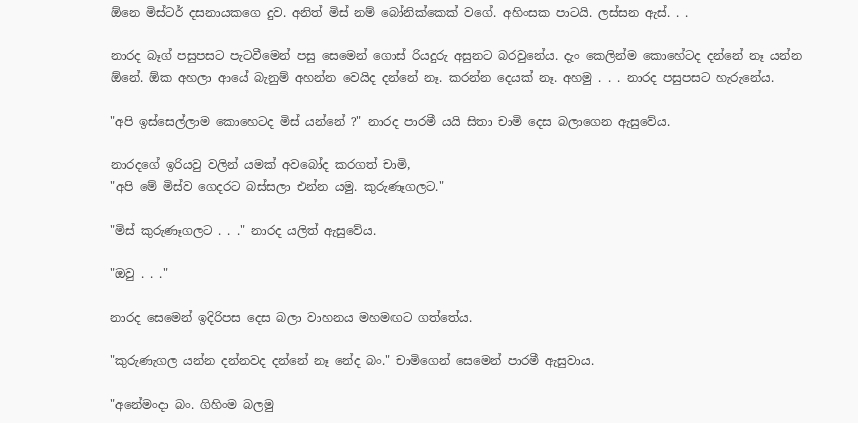ඕනෙ මිස්ටර් දසනායකගෙ දුව. අනිත් මිස් නම් බෝනික්කෙක් වගේ. අහිංසක පාටයි. ලස්සන ඇස්. . .

නාරද බෑග් පසුපසට පැටවීමෙන් පසු සෙමෙන් ගොස් රියදුරු අසුනට බරවුනේය. දැං කෙලින්ම කොහේටද දන්නේ නෑ යන්න ඕනේ. ඕක අහලා ආයේ බැනුම් අහන්න වෙයිද දන්නේ නෑ. කරන්න දෙයක් නෑ. අහමු . . . නාරද පසුපසට හැරුනේය.

"අපි ඉස්සෙල්ලාම කොහෙටද මිස් යන්නේ ?" නාරද පාරමී යයි සිතා චාමි දෙස බලාගෙන ඇසුවේය.

නාරදගේ ඉරියවු වලින් යමක් අවබෝද කරගත් චාමි,
"අපි මේ මිස්ව ගෙදරට බස්සලා එන්න යමු. කුරුණෑගලට."

"මිස් කුරුණෑගලට . . ." නාරද යලිත් ඇසුවේය.

"ඔවු . . ."

නාරද සෙමෙන් ඉදිරිපස දෙස බලා වාහනය මහමඟට ගත්තේය.

"කුරුණැගල යන්න දන්නවද දන්නේ නෑ නේද බං." චාමිගෙන් සෙමෙන් පාරමී ඇසුවාය.

"අනේමංදා බං. ගිහිංම බලමු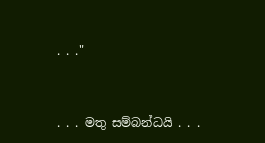. . ."


. . . මතු සම්බන්ධයි . . .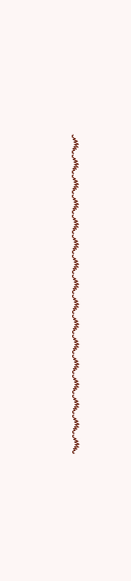෴෴෴෴෴෴෴෴෴෴෴෴෴෴෴෴